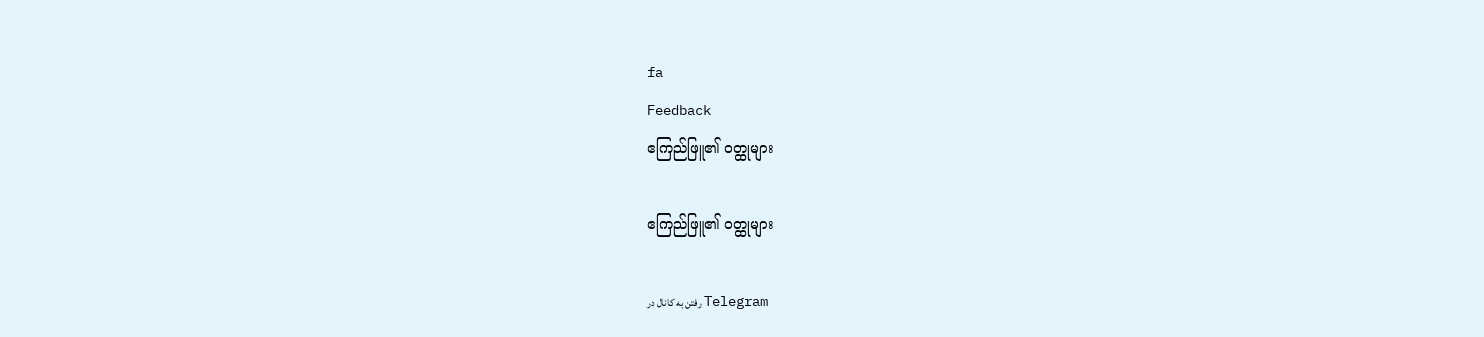fa
Feedback
ဧကြည်ဖြူ၏ ဝတ္ထုများ

ဧကြည်ဖြူ၏ ဝတ္ထုများ

رفتن به کانال در Telegram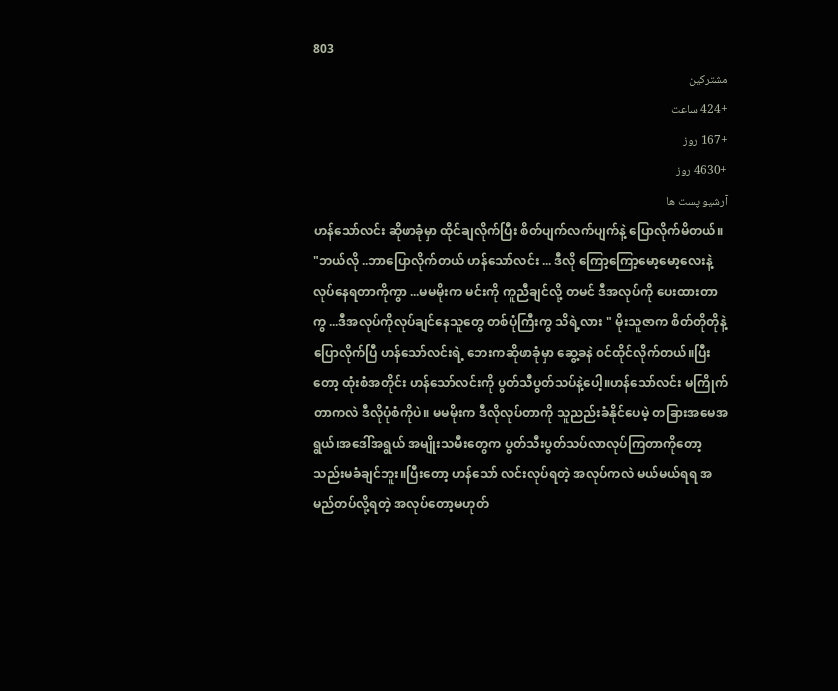803
مشترکین
+424 ساعت
+167 روز
+4630 روز
آرشیو پست ها
ဟန်သော်လင်း ဆိုဖာခုံမှာ ထိုင်ချလိုက်ပြီး စိတ်ပျက်လက်ပျက်နဲ့ ပြောလိုက်မိတယ်။ "ဘယ်လို ..ဘာပြောလိုက်တယ် ဟန်သော်လင်း ... ဒီလို ကြော့ကြော့မော့မော့လေးနဲ့ လုပ်နေရတာကိုကွာ ...မမမိုးက မင်းကို ကူညီချင်လို့ တမင် ဒီအလုပ်ကို ပေးထားတာကွ ...ဒီအလုပ်ကိုလုပ်ချင်နေသူတွေ တစ်ပုံကြီးကွ သိရဲ့လား " မိုးသူဇာက စိတ်တိုတိုနဲ့ ပြောလိုက်ပြီ ဟန်သော်လင်းရဲ့ ဘေးကဆိုဖာခုံမှာ ဆွေ့ခနဲ ၀င်ထိုင်လိုက်တယ်။ပြီးတော့ ထုံးစံအတိုင်း ဟန်သော်လင်းကို ပွတ်သီပွတ်သပ်နဲ့ပေါ့။ဟန်သော်လင်း မကြိုက်တာကလဲ ဒီလိုပုံစံကိုပဲ။ မမမိုးက ဒီလိုလုပ်တာကို သူညည်းခံနိုင်ပေမဲ့ တခြားအမေအရွယ်၊အဒေါ်အရွယ် အမျိုးသမီးတွေက ပွတ်သီးပွတ်သပ်လာလုပ်ကြတာကိုတော့ သည်းမခံချင်ဘူး။ပြီးတော့ ဟန်သော် လင်းလုပ်ရတဲ့ အလုပ်ကလဲ မယ်မယ်ရရ အမည်တပ်လို့ရတဲ့ အလုပ်တော့မဟုတ်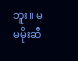ဘူး။ မမမိုးဆီ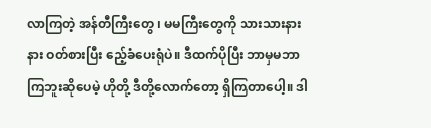လာကြတဲ့ အန်တီကြီးတွေ ၊ မမကြီးတွေကို သားသားနားနား ဝတ်စားပြီး ညေ့်ခံပေးရုံပဲ။ ဒီထက်ပိုပြီး ဘာမှမဘာကြဘူးဆိုပေမဲ့ ဟိုတို့ ဒီတို့လောက်တော့ ရှိကြတာပေါ့။ ဒါ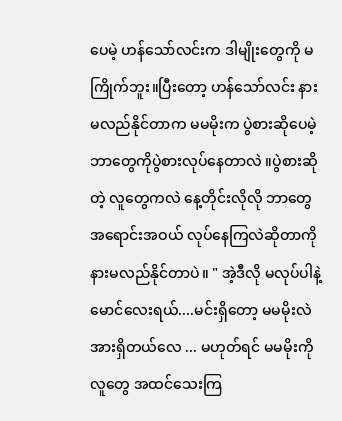ပေမဲ့ ဟန်သော်လင်းက ဒါမျိုးတွေကို မကြိုက်ဘူး။ပြီးတော့ ဟန်သော်လင်း နားမလည်နိုင်တာက မမမိုးက ပွဲစားဆိုပေမဲ့ ဘာတွေကိုပွဲစားလုပ်နေတာလဲ ။ပွဲစားဆိုတဲ့ လူတွေကလဲ နေ့တိုင်းလိုလို ဘာတွေ အရောင်းအဝယ် လုပ်နေကြလဲဆိုတာကို နားမလည်နိုင်တာပဲ။ " အဲ့ဒီလို မလုပ်ပါနဲ့ မောင်လေးရယ်....မင်းရှိတော့ မမမိုးလဲ အားရှိတယ်လေ ... မဟုတ်ရင် မမမိုးကို လူတွေ အထင်သေးကြ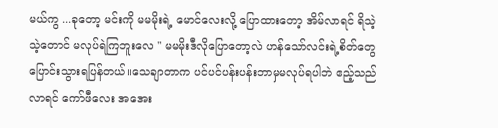မယ်ကွ ...ခုတော့ မင်းကို မမမိုးရဲ့ မောင်လေးလို့ ပြောထားတော့ အိမ်လာရင် ရိသဲ့သဲ့တောင် မလုပ်ရဲကြဘူးလေ " မမမိုးဒီလိုပြောတော့လဲ ဟန်သော်လင်းရဲ့စိတ်တွေပြောင်းသွားရပြန်တယ်။သေချာတာက ပင်ပင်ပန်းပန်းဘာမှမလုပ်ရပါဘဲ ဧည့်သည်လာရင် ကော်ဖီလေး အအေး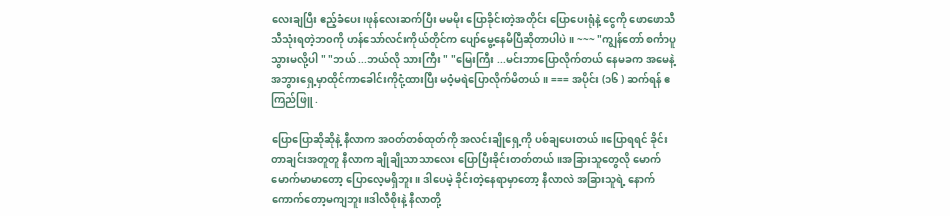လေးချပြီး ဧည့်ခံပေး၊ဖုန်လေးဆက်ပြီး မမမိုး ပြောခိုင်းတဲ့အတိုင်း ပြောပေးရုံနဲ့ ငွေကို ဖောဖောသီသီသုံးရတဲ့ဘ၀ကို ဟန်သော်လင်းကိုယ်တိုင်က ပျော်မွေ့နေမိပြီဆိုတာပါပဲ ။ ~~~ "ကျွန်တော် စင်္ကာပူသွားမလို့ပါ " "ဘယ် ...ဘယ်လို သားကြီး " "မြေးကြီး ...မင်းဘာပြောလိုက်တယ် နေမခက အမေနဲ့အဘွားရှေ့မှာထိုင်ကာခေါင်းကိုငုံ့ထားပြီး မဝံ့မရဲပြောလိုက်မိတယ်။ === အပိုင်း (၁၆ ) ဆက်ရန် ဧကြည်ဖြူ .

ပြောပြောဆိုဆိုနဲ့ နီလာက အဝတ်တစ်ထုတ်ကို အလင်းချိုရှေ့ကို ပစ်ချပေးတယ်။ပြောရရင် ခိုင်းတာချင်းအတူတူ နီလာက ချိုချိုသာသာလေး ပြောပြီးခိုင်းတတ်တယ်။အခြားသူတွေလို မောက်မောက်မာမာတော့ ပြောလေ့မရှိဘူး။ ဒါပေမဲ့ ခိုင်းတဲ့နေရာမှာတော့ နီလာလဲ အခြားသူရဲ့ နောက်ကောက်တော့မကျဘူး။ဒါလီစိုးနဲ့ နီလာတို့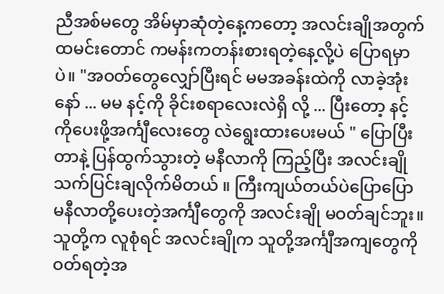ညီအစ်မတွေ အိမ်မှာဆုံတဲ့နေ့ကတော့ အလင်းချိုအတွက် ထမင်းတောင် ကမန်းကတန်းစားရတဲ့နေ့လို့ပဲ ပြောရမှာပဲ။ "အဝတ်တွေလျှော်ပြီးရင် မမအခန်းထဲကို လာခဲ့အုံးနော် ... မမ နင့်ကို ခိုင်းစရာလေးလဲရှိ လို့ ... ပြီးတော့ နင့်ကိုပေးဖို့အင်္ကျီလေးတွေ လဲရွေးထားပေးမယ် " ပြောပြီးတာနဲ့ ပြန်ထွက်သွားတဲ့ မနီလာကို ကြည့်ပြီး အလင်းချို သက်ပြင်းချလိုက်မိတယ် ။ ကြီးကျယ်တယ်ပဲပြောပြော မနီလာတို့ပေးတဲ့အင်္ကျီတွေကို အလင်းချို မဝတ်ချင်ဘူး။ သူတို့က လူစုံရင် အလင်းချိုက သူတို့အင်္ကျီအကျတွေကို ဝတ်ရတဲ့အ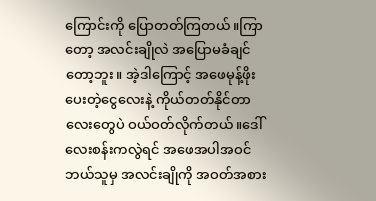ကြောင်းကို ပြောတတ်ကြတယ်။ကြာတော့ အလင်းချိုလဲ အပြောမခံချင်တော့ဘူး။ အဲ့ဒါကြောင့် အဖေမုန့်ဖိုးပေးတဲ့ငွေလေးနဲ့ ကိုယ်တတ်နိုင်တာလေးတွေပဲ ဝယ်ဝတ်လိုက်တယ်။ဒေါ် လေးစန်းကလွဲရင် အဖေအပါအဝင် ဘယ်သူမှ အလင်းချိုကို အဝတ်အစား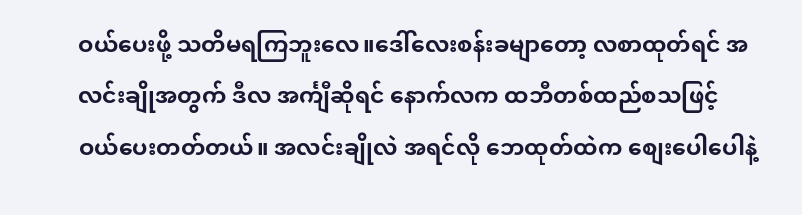ဝယ်ပေးဖို့ သတိမရကြဘူးလေ။ဒေါ်လေးစန်းခမျာတော့ လစာထုတ်ရင် အလင်းချိုအတွက် ဒီလ အင်္ကျီဆိုရင် နောက်လက ထဘီတစ်ထည်စသဖြင့် ဝယ်ပေးတတ်တယ်။ အလင်းချိုလဲ အရင်လို ဘေထုတ်ထဲက စျေးပေါပေါနဲ့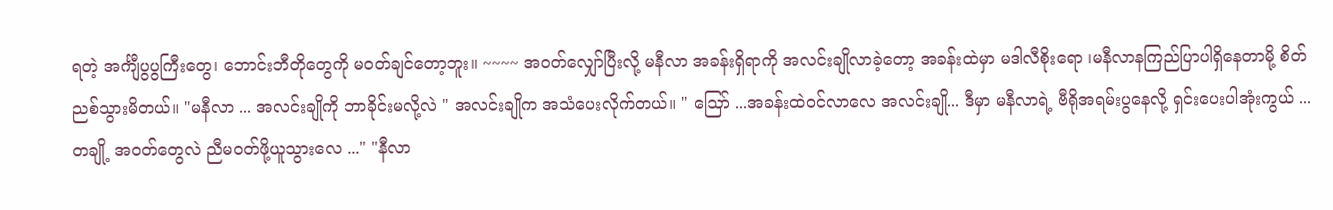ရတဲ့ အင်္ကျီပွပွကြီးတွေ၊ ဘောင်းဘီတိုတွေကို မဝတ်ချင်တော့ဘူး။ ~~~~ အဝတ်လျှော်ပြီးလို့ မနီလာ အခန်းရှိရာကို အလင်းချိုလာခဲ့တော့ အခန်းထဲမှာ မဒါလီစိုးရော ၊မနီလာနကြည်ပြာပါရှိနေတာမို့ စိတ်ညစ်သွားမိတယ်။ "မနီလာ ... အလင်းချိုကို ဘာခိုင်းမလို့လဲ " အလင်းချိုက အသံပေးလိုက်တယ်။ " ဪ ...အခန်းထဲဝင်လာလေ အလင်းချို... ဒီမှာ မနီလာရဲ့ ဗီရိုအရမ်းပွနေလို့ ရှင်းပေးပါအုံးကွယ် ...တချို့ အဝတ်တွေလဲ ညီမဝတ်ဖို့ယူသွားလေ ..." "နီလာ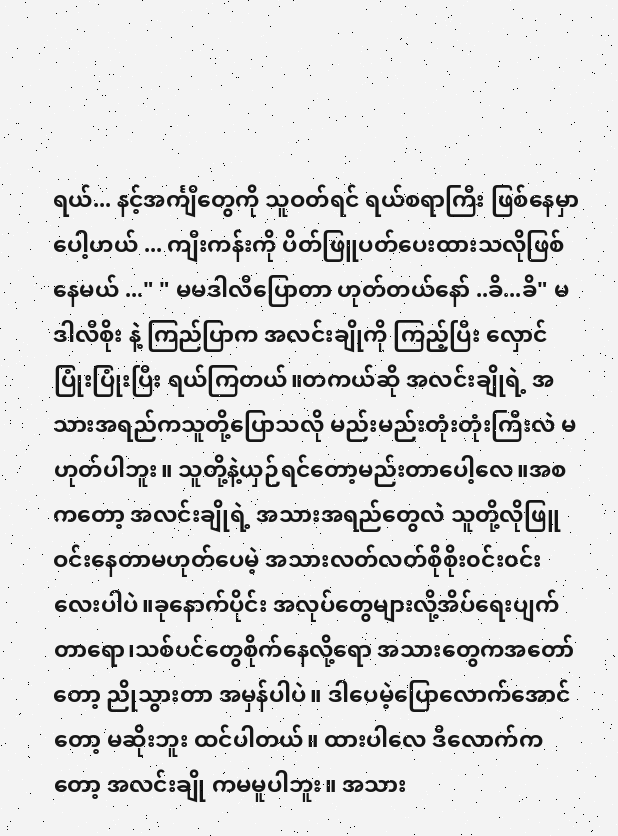ရယ်... နင့်အင်္ကျီတွေကို သူဝတ်ရင် ရယ်စရာကြီး ဖြစ်နေမှာပေါ့ဟယ် ... ကျီးကန်းကို ပိတ်ဖြူပတ်ပေးထားသလိုဖြစ်နေမယ် ..." " မမဒါလီပြောတာ ဟုတ်တယ်နော် ..ခိ...ခိ" မဒါလီစိုး နဲ့ ကြည်ပြာက အလင်းချိုကို ကြည့်ပြီး လှောင်ပြုံးပြုံးပြီး ရယ်ကြတယ်။တကယ်ဆို အလင်းချိုရဲ့ အသားအရည်ကသူတို့ပြောသလို မည်းမည်းတုံးတုံးကြီးလဲ မဟုတ်ပါဘူး။ သူတို့နဲ့ယှဉ်ရင်တော့မည်းတာပေါ့လေ။အစကတော့ အလင်းချိုရဲ့ အသားအရည်တွေလဲ သူတို့လိုဖြူဝင်းနေတာမဟုတ်ပေမဲ့ အသားလတ်လတ်စိုစိုး၀င်း၀င်းလေးပါပဲ။ခုနောက်ပိုင်း အလုပ်တွေများလို့အိပ်ရေးပျက်တာရော၊သစ်ပင်တွေစိုက်နေလို့ရော အသားတွေကအတော်တော့ ညိုသွားတာ အမှန်ပါပဲ။ ဒါပေမဲ့ပြောလောက်အောင်တော့ မဆိုးဘူး ထင်ပါတယ်။ ထားပါလေ ဒီလောက်ကတော့ အလင်းချို ကမမူပါဘူး။ အသား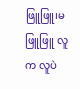ဖြူဖြူ၊မဖြူဖြူ လူက လူပဲ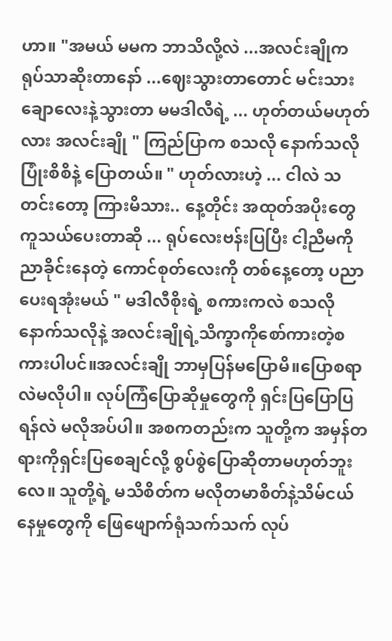ဟာ။ "အမယ် မမက ဘာသိလို့လဲ ...အလင်းချိုက ရုပ်သာဆိုးတာနော် ...ဈေးသွားတာတောင် မင်းသားချောလေးနဲ့သွားတာ မမဒါလီရဲ့ ... ဟုတ်တယ်မဟုတ်လား အလင်းချို " ကြည်ပြာက စသလို နောက်သလို ပြုံးစိစိနဲ့ ပြောတယ်။ " ဟုတ်လားဟဲ့ ... ငါလဲ သတင်းတော့ ကြားမိသား.. နေ့တိုင်း အထုတ်အပိုးတွေ ကူသယ်ပေးတာဆို ... ရုပ်လေးဗန်းပြပြီး ငါ့ညီမကို ညာခိုင်းနေတဲ့ ကောင်စုတ်လေးကို တစ်နေ့တော့ ပညာပေးရအုံးမယ် " မဒါလီစိုးရဲ့ စကားကလဲ စသလိုနောက်သလိုနဲ့ အလင်းချိုရဲ့သိက္ခာကိုစော်ကားတဲ့စကားပါပင်။အလင်းချို ဘာမှပြန်မပြောမိ။ပြောစရာလဲမလိုပါ။ လုပ်ကြံပြောဆိုမှုတွေကို ရှင်းပြပြောပြရန်လဲ မလိုအပ်ပါ။ အစကတည်းက သူတို့က အမှန်တရားကိုရှင်းပြစေချင်လို့ စွပ်စွဲပြောဆိုတာမဟုတ်ဘူးလေ။ သူတို့ရဲ့ မသိစိတ်က မလိုတမာစိတ်နဲ့သိမ်ငယ်နေမှုတွေကို ဖြေဖျောက်ရုံသက်သက် လုပ်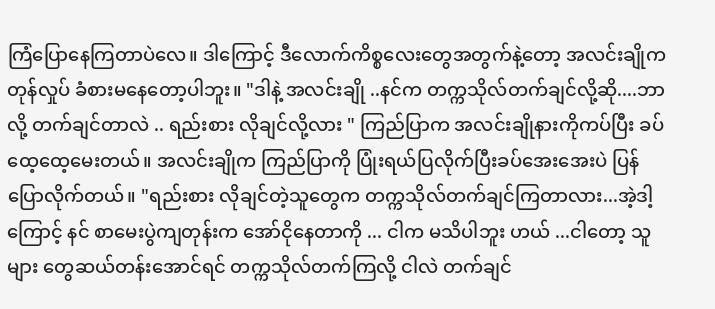ကြံပြောနေကြတာပဲလေ။ ဒါကြောင့် ဒီလောက်ကိစ္စလေးတွေအတွက်နဲ့တော့ အလင်းချိုက တုန်လှုပ် ခံစားမနေတော့ပါဘူး။ "ဒါနဲ့ အလင်းချို ..နင်က တက္ကသိုလ်တက်ချင်လို့ဆို....ဘာလို့ တက်ချင်တာလဲ .. ရည်းစား လိုချင်လို့လား " ကြည်ပြာက အလင်းချိုနားကိုကပ်ပြီး ခပ်ထေ့ထေ့မေးတယ်။ အလင်းချိုက ကြည်ပြာကို ပြုံးရယ်ပြလိုက်ပြီးခပ်အေးအေးပဲ ပြန်ပြောလိုက်တယ်။ "ရည်းစား လိုချင်တဲ့သူတွေက တက္ကသိုလ်တက်ချင်ကြတာလား...အဲ့ဒါ့ကြောင့် နင် စာမေးပွဲကျတုန်းက အော်ငိုနေတာကို ... ငါက မသိပါဘူး ဟယ် ...ငါတော့ သူများ တွေဆယ်တန်းအောင်ရင် တက္ကသိုလ်တက်ကြလို့ ငါလဲ တက်ချင်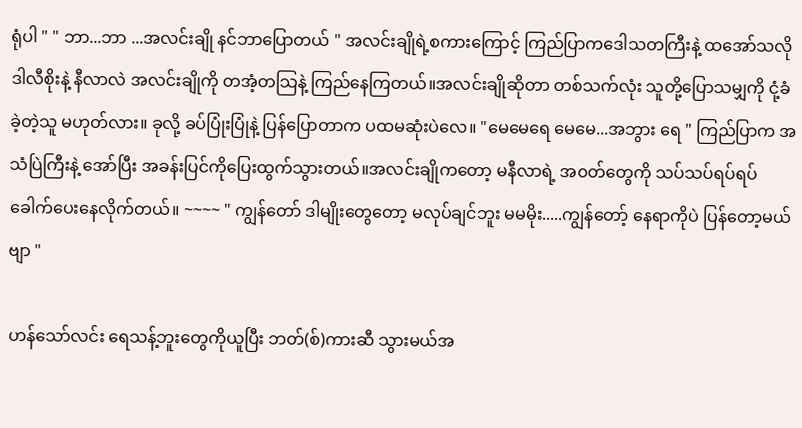ရုံပါ " " ဘာ...ဘာ ...အလင်းချို နင်ဘာပြောတယ် " အလင်းချိုရဲ့စကားကြောင့် ကြည်ပြာကဒေါသတကြီးနဲ့ ထအော်သလို ဒါလီစိုးနဲ့ နီလာလဲ အလင်းချိုကို တအံ့တသြနဲ့ ကြည်နေကြတယ်။အလင်းချိုဆိုတာ တစ်သက်လုံး သူတို့ပြောသမျှကို ငုံ့ခံခဲ့တဲ့သူ မဟုတ်လား။ ခုလို့ ခပ်ပြုံးပြုံနဲ့ ပြန်ပြောတာက ပထမဆုံးပဲလေ။ "မေမေရေ မေမေ...အဘွား ရေ " ကြည်ပြာက အသံပြဲကြီးနဲ့ အော်ပြီး အခန်းပြင်ကိုပြေးထွက်သွားတယ်။အလင်းချိုကတော့ မနီလာရဲ့ အ၀တ်တွေကို သပ်သပ်ရပ်ရပ် ခေါက်ပေးနေလိုက်တယ်။ ~~~~ " ကျွန်တော် ဒါမျိုးတွေတော့ မလုပ်ချင်ဘူး မမမိုး.....ကျွန်တော့် နေရာကိုပဲ ပြန်တော့မယ်ဗျာ "

ဟန်သော်လင်း ရေသန့်ဘူးတွေကိုယူပြီး ဘတ်(စ်)ကားဆီ သွားမယ်အ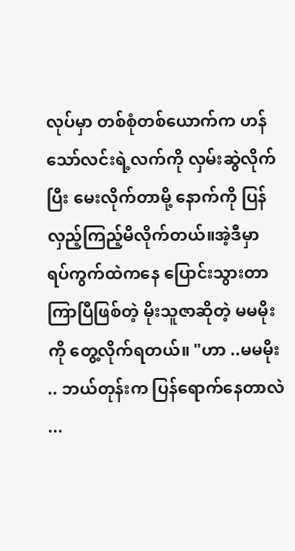လုပ်မှာ တစ်စုံတစ်ယောက်က ဟန်သော်လင်းရဲ့လက်ကို လှမ်းဆွဲလိုက်ပြီး မေးလိုက်တာမို့ နောက်ကို ပြန်လှည့်ကြည့်မိလိုက်တယ်။အဲ့ဒီမှာ ရပ်ကွက်ထဲကနေ ပြောင်းသွားတာကြာပြီဖြစ်တဲ့ မိုးသူဇာဆိုတဲ့ မမမိုးကို တွေ့လိုက်ရတယ်။ "ဟာ ..မမမိုး .. ဘယ်တုန်းက ပြန်ရောက်နေတာလဲ ...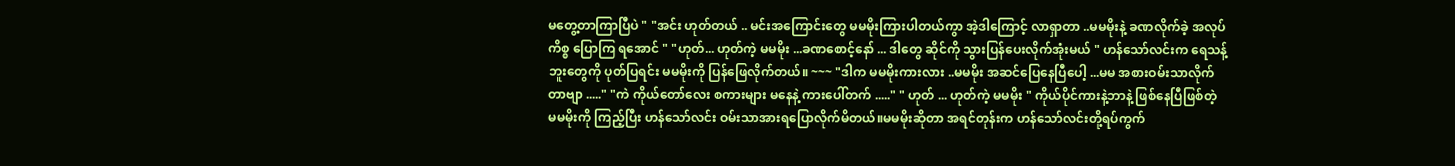မတွေ့တာကြာပြီပဲ " "အင်း ဟုတ်တယ် .. မင်းအကြောင်းတွေ မမမိုးကြားပါတယ်ကွာ အဲ့ဒါကြောင့် လာရှာတာ ..မမမိုးနဲ့ ခဏလိုက်ခဲ့ အလုပ်ကိစ္စ ပြောကြ ရအောင် " "ဟုတ်... ဟုတ်ကဲ့ မမမိုး ...ခဏစောင့်နော် ... ဒါတွေ ဆိုင်ကို သွားပြန်ပေးလိုက်အုံးမယ် " ဟန်သော်လင်းက ရေသန့်ဘူးတွေကို ပုတ်ပြရင်း မမမိုးကို ပြန်ဖြေလိုက်တယ်။ ~~~ "ဒါက မမမိုးကားလား ..မမမိုး အဆင်ပြေနေပြီပေါ့ ...မမ အစားဝမ်းသာလိုက်တာဗျာ ....." "ကဲ ကိုယ်တော်လေး စကားများ မနေနဲ့ ကားပေါ်တက် ....." " ဟုတ် ... ဟုတ်ကဲ့ မမမိုး " ကိုယ်ပိုင်ကားနဲ့ဘာနဲ့ ဖြစ်နေပြီဖြစ်တဲ့ မမမိုးကို ကြည့်ပြီး ဟန်သော်လင်း ဝမ်းသာအားရပြောလိုက်မိတယ်။မမမိုးဆိုတာ အရင်တုန်းက ဟန်သော်လင်းတို့ရပ်ကွက်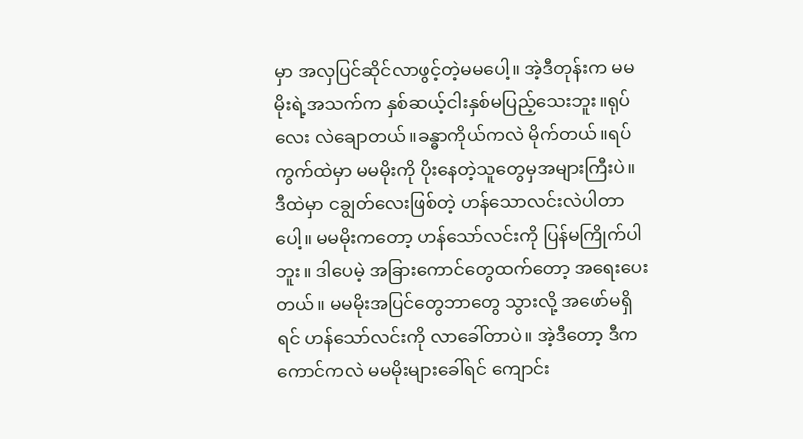မှာ အလှပြင်ဆိုင်လာဖွင့်တဲ့မမပေါ့။ အဲ့ဒီတုန်းက မမမိုးရဲ့အသက်က နှစ်ဆယ့်ငါးနှစ်မပြည့်သေးဘူး။ရုပ်လေး လဲချောတယ်။ခန္ဓာကိုယ်ကလဲ မိုက်တယ်။ရပ်ကွက်ထဲမှာ မမမိုးကို ပိုးနေတဲ့သူတွေမှအများကြီးပဲ။ ဒီထဲမှာ ငချွတ်လေးဖြစ်တဲ့ ဟန်သောလင်းလဲပါတာပေါ့။ မမမိုးကတော့ ဟန်သော်လင်းကို ပြန်မကြိုက်ပါဘူး။ ဒါပေမဲ့ အခြားကောင်တွေထက်တော့ အရေးပေးတယ်။ မမမိုးအပြင်တွေဘာတွေ သွားလို့ အဖော်မရှိရင် ဟန်သော်လင်းကို လာခေါ်တာပဲ။ အဲ့ဒီတော့ ဒီကကောင်ကလဲ မမမိုးများခေါ်ရင် ကျောင်း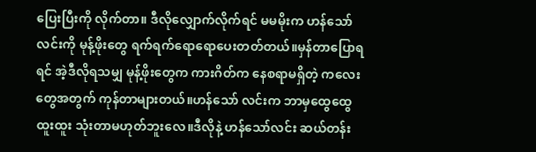ပြေးပြီးကို လိုက်တာ။ ဒီလိုလျှောက်လိုက်ရင် မမမိုးက ဟန်သော်လင်းကို မုန့်ဖိုးတွေ ရက်ရက်ရောရောပေးတတ်တယ်။မှန်တာပြောရရင် အဲ့ဒီလိုရသမျှ မုန့်ဖိုးတွေက ကားဂိတ်က နေစရာမရှိတဲ့ ကလေးတွေအတွက် ကုန်တာများတယ်။ဟန်သော် လင်းက ဘာမှထွေထွေထူးထူး သုံးတာမဟုတ်ဘူးလေ။ဒီလိုနဲ့ ဟန်သော်လင်း ဆယ်တန်း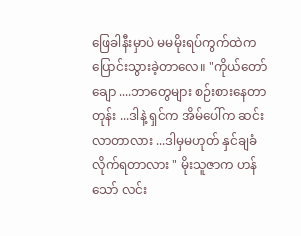ဖြေခါနီးမှာပဲ မမမိုးရပ်ကွက်ထဲက ပြောင်းသွားခဲ့တာလေ။ "ကိုယ်တော်ချော ....ဘာတွေများ စဉ်းစားနေတာတုန်း ...ဒါနဲ့ ရှင်က အိမ်ပေါ်က ဆင်းလာတာလား ...ဒါမှမဟုတ် နှင်ချခံလိုက်ရတာလား " မိုးသူဇာက ဟန်သော် လင်း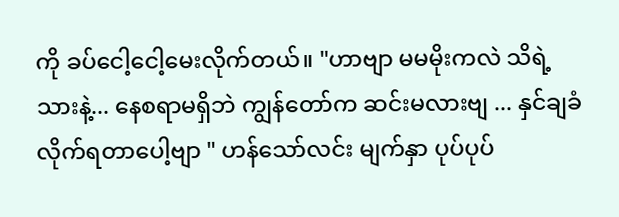ကို ခပ်ငေါ့ငေါ့မေးလိုက်တယ်။ "ဟာဗျာ မမမိုးကလဲ သိရဲ့သားနဲ့... နေစရာမရှိဘဲ ကျွန်တော်က ဆင်းမလားဗျ ... နှင်ချခံလိုက်ရတာပေါ့ဗျာ " ဟန်သော်လင်း မျက်နှာ ပုပ်ပုပ်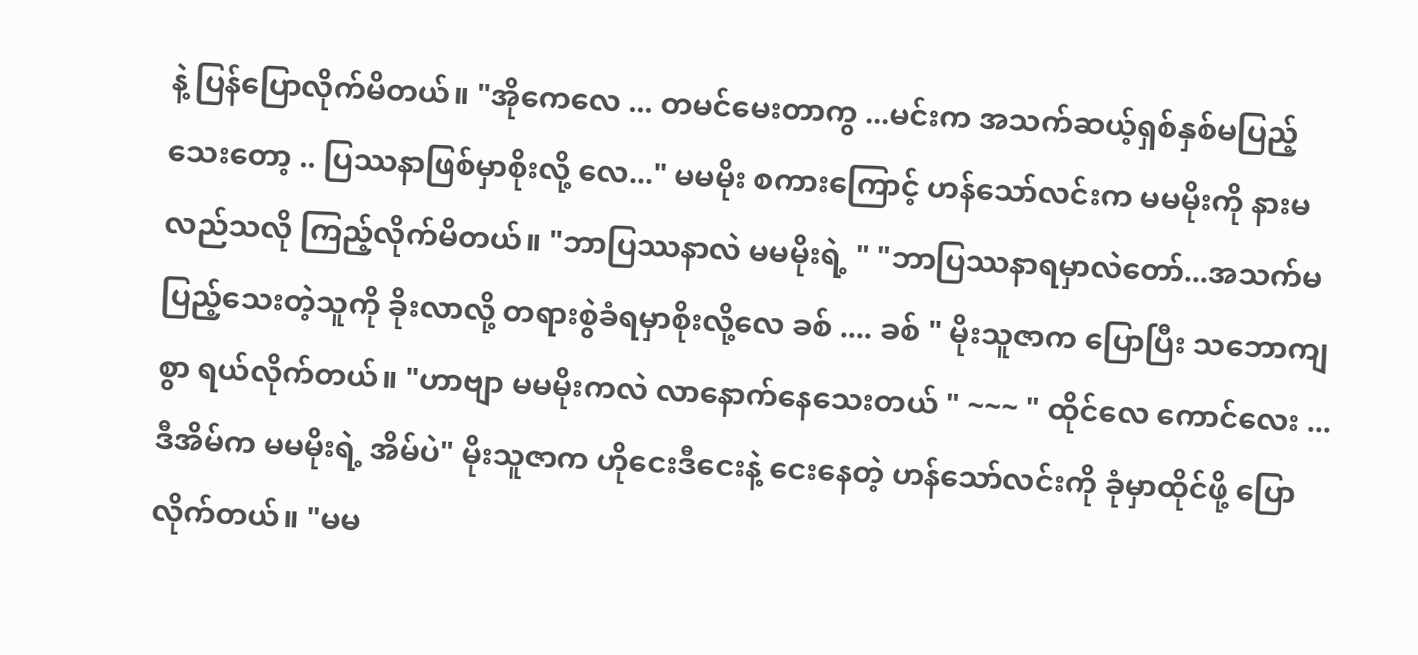နဲ့ ပြန်ပြောလိုက်မိတယ်။ "အိုကေလေ ... တမင်မေးတာကွ ...မင်းက အသက်ဆယ့်ရှစ်နှစ်မပြည့်သေးတော့ .. ပြဿနာဖြစ်မှာစိုးလို့ လေ..." မမမိုး စကားကြောင့် ဟန်သော်လင်းက မမမိုးကို နားမလည်သလို ကြည့်လိုက်မိတယ်။ "ဘာပြဿနာလဲ မမမိုးရဲ့ " "ဘာပြဿနာရမှာလဲတော်...အသက်မပြည့်သေးတဲ့သူကို ခိုးလာလို့ တရားစွဲခံရမှာစိုးလို့လေ ခစ် .... ခစ် " မိုးသူဇာက ပြောပြီး သဘောကျစွာ ရယ်လိုက်တယ်။ "ဟာဗျာ မမမိုးကလဲ လာနောက်နေသေးတယ် " ~~~ " ထိုင်လေ ကောင်လေး ... ဒီအိမ်က မမမိုးရဲ့ အိမ်ပဲ" မိုးသူဇာက ဟိုငေးဒီငေးနဲ့ ငေးနေတဲ့ ဟန်သော်လင်းကို ခုံမှာထိုင်ဖို့ ပြောလိုက်တယ်။ "မမ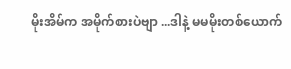မိုးအိမ်က အမိုက်စားပဲဗျာ ...ဒါနဲ့ မမမိုးတစ်ယောက်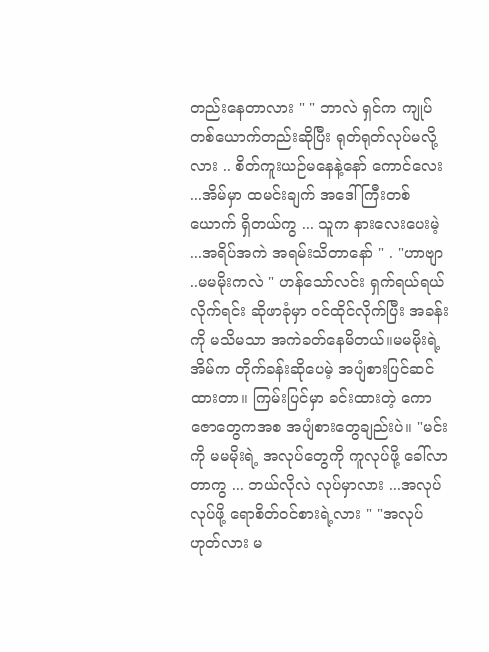တည်းနေတာလား " " ဘာလဲ ရှင်က ကျုပ်တစ်ယောက်တည်းဆိုပြီး ရုတ်ရုတ်လုပ်မလို့လား .. စိတ်ကူးယဉ်မနေနဲ့နော် ကောင်လေး ...အိမ်မှာ ထမင်းချက် အဒေါ်ကြီးတစ်ယောက် ရှိတယ်ကွ ... သူက နားလေးပေးမဲ့ ...အရိပ်အကဲ အရမ်းသိတာနော် " . "ဟာဗျာ ..မမမိုးကလဲ " ဟန်သော်လင်း ရှက်ရယ်ရယ်လိုက်ရင်း ဆိုဖာခုံမှာ ၀င်ထိုင်လိုက်ပြီး အခန်းကို မသိမသာ အကဲခတ်နေမိတယ်။မမမိုးရဲ့ အိမ်က တိုက်ခန်းဆိုပေမဲ့ အပျံစားပြင်ဆင်ထားတာ။ ကြမ်းပြင်မှာ ခင်းထားတဲ့ ကောဇောတွေကအစ အပျံစားတွေချည်းပဲ။ "မင်းကို မမမိုးရဲ့ အလုပ်တွေကို ကူလုပ်ဖို့ ခေါ်လာတာကွ ... ဘယ်လိုလဲ လုပ်မှာလား ...အလုပ်လုပ်ဖို့ ရောစိတ်၀င်စားရဲ့လား " "အလုပ်ဟုတ်လား မ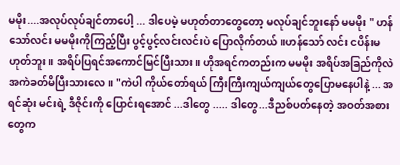မမိုး....အလုပ်လုပ်ချင်တာပေါ့ ... ဒါပေမဲ့ မဟုတ်တာတွေတော့ မလုပ်ချင်ဘူးနော် မမမိုး " ဟန်သော်လင်း မမမိုးကိုကြည့်ပြီး ပွင့်ပွင့်လင်းလင်းပဲ ပြောလိုက်တယ်။ဟန်သော် လင်း ငပိန်းမဟုတ်ဘူး။ အရိပ်ပြရင်အကောင်မြင်ပြီးသား။ ဟိုအရင်ကတည်းက မမမိုး အရိပ်အခြည်ကိုလဲ အကဲခတ်မိပြီးသားလေ။ "ကဲပါ ကိုယ်တော်ရယ် ကြီးကြီးကျယ်ကျယ်တွေပြောမနေပါနဲ့ ... အရင်ဆုံး မင်းရဲ့ ဒီဇိုင်းကို ပြောင်းရအောင် ...ဒါတွေ ..... ဒါတွေ...ဒီညစ်ပတ်နေတဲ့ အဝတ်အစားတွေက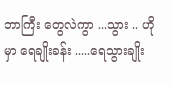ဘာကြီး တွေလဲကွာ ...သွား .. ဟိုမှာ ရေချိုးခန်း .....ရေသွားချိုး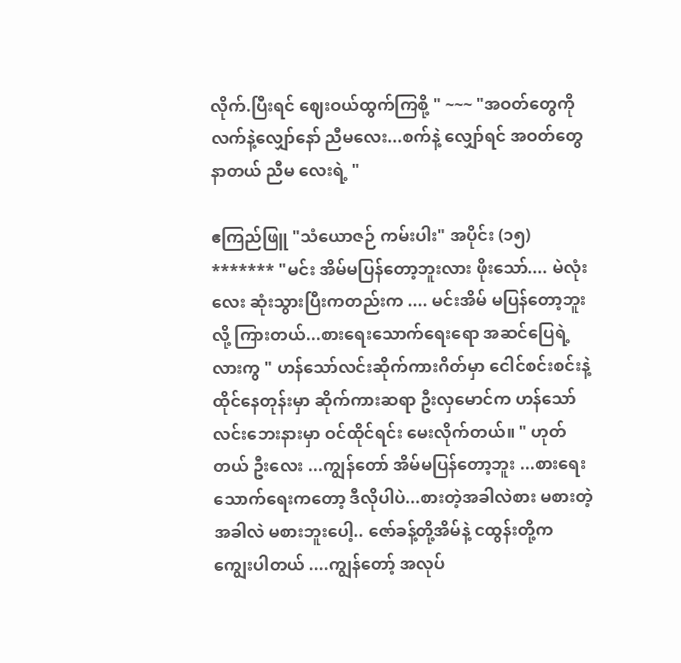လိုက်.ပြီးရင် ဈေးဝယ်ထွက်ကြစို့ " ~~~ "အဝတ်တွေကို လက်နဲ့လျှော်နော် ညီမလေး...စက်နဲ့ လျှော်ရင် အဝတ်တွေနာတယ် ညီမ လေးရဲ့ "

ဧကြည်ဖြူ "သံယောဇဉ် ကမ်းပါး" အပိုင်း (၁၅) ******* "မင်း အိမ်မပြန်တော့ဘူးလား ဖိုးသော်.... မဲလုံးလေး ဆုံးသွားပြီးကတည်းက .... မင်းအိမ် မပြန်တော့ဘူးလို့ ကြားတယ်...စားရေးသောက်ရေးရော အဆင်ပြေရဲ့လားကွ " ဟန်သော်လင်းဆိုက်ကားဂိတ်မှာ ငေါင်စင်းစင်းနဲ့ ထိုင်နေတုန်းမှာ ဆိုက်ကားဆရာ ဦးလှမောင်က ဟန်သော် လင်းဘေးနားမှာ ဝင်ထိုင်ရင်း မေးလိုက်တယ်။ " ဟုတ်တယ် ဦးလေး ...ကျွန်တော် အိမ်မပြန်တော့ဘူး ...စားရေးသောက်ရေးကတော့ ဒီလိုပါပဲ...စားတဲ့အခါလဲစား မစားတဲ့အခါလဲ မစားဘူးပေါ့.. ဇော်ခန့်တို့အိမ်နဲ့ ငထွန်းတို့က ကျွေးပါတယ် ....ကျွန်တော့် အလုပ်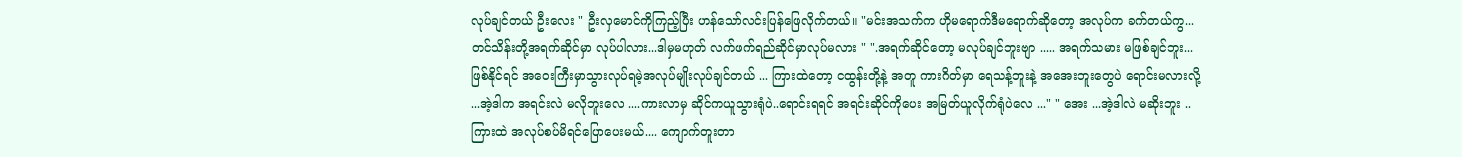လုပ်ချင်တယ် ဦးလေး " ဦးလှမောင်ကိုကြည့်ပြီး ဟန်သော်လင်းပြန်ဖြေလိုက်တယ်။ "မင်းအသက်က ဟိုမရောက်ဒီမရောက်ဆိုတော့ အလုပ်က ခက်တယ်ကွ...တင်သိန်းတို့အရက်ဆိုင်မှာ လုပ်ပါလား...ဒါမှမဟုတ် လက်ဖက်ရည်ဆိုင်မှာလုပ်မလား " ".အရက်ဆိုင်တော့ မလုပ်ချင်ဘူးဗျာ ..... အရက်သမား မဖြစ်ချင်ဘူး... ဖြစ်နိုင်ရင် အဝေးကြီးမှာသွားလုပ်ရမဲ့အလုပ်မျိုးလုပ်ချင်တယ် ... ကြားထဲတော့ ငထွန်းတို့နဲ့ အတူ ကားဂိတ်မှာ ရေသန့်ဘူးနဲ့ အအေးဘူးတွေပဲ ရောင်းမလားလို့ ...အဲ့ဒါက အရင်းလဲ မလိုဘူးလေ ....ကားလာမှ ဆိုင်ကယူသွားရုံပဲ..ရောင်းရရင် အရင်းဆိုင်ကိုပေး အမြတ်ယူလိုက်ရုံပဲလေ ..." " အေး ...အဲ့ဒါလဲ မဆိုးဘူး .. ကြားထဲ အလုပ်စပ်မိရင်ပြောပေးမယ်.... ကျောက်တူးတာ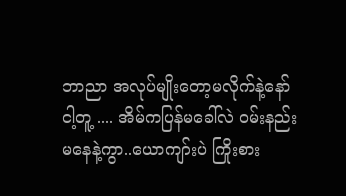ဘာညာ အလုပ်မျိုးတော့မလိုက်နဲ့နော် ငါ့တူ့ .... အိမ်ကပြန်မခေါ်လဲ ဝမ်းနည်းမနေနဲ့ကွာ..ယောကျာ်းပဲ ကြိုးစား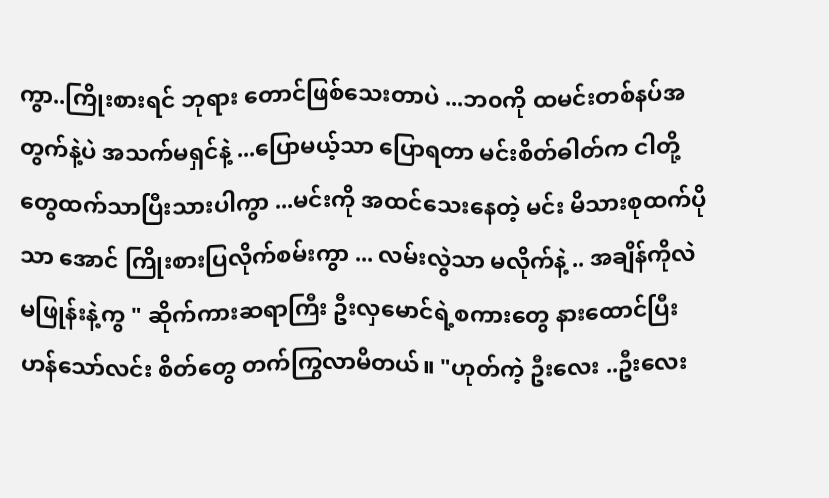ကွာ..ကြိုးစားရင် ဘုရား တောင်ဖြစ်သေးတာပဲ ...ဘ၀ကို ထမင်းတစ်နပ်အတွက်နဲ့ပဲ အသက်မရှင်နဲ့ ...ပြောမယ့်သာ ပြောရတာ မင်းစိတ်ဓါတ်က ငါတို့တွေထက်သာပြီးသားပါကွာ ...မင်းကို အထင်သေးနေတဲ့ မင်း မိသားစုထက်ပိုသာ အောင် ကြိုးစားပြလိုက်စမ်းကွာ ... လမ်းလွဲသာ မလိုက်နဲ့ .. အချိန်ကိုလဲ မဖြုန်းနဲ့ကွ " ဆိုက်ကားဆရာကြီး ဦးလှမောင်ရဲ့စကားတွေ နားထောင်ပြီး ဟန်သော်လင်း စိတ်တွေ တက်ကြွလာမိတယ်။ "ဟုတ်ကဲ့ ဦးလေး ..ဦးလေး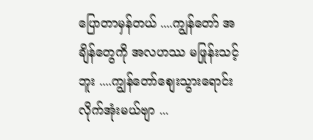ပြောတာမှန်တယ် ....ကျွန်တော် အချိန်တွေကို အလဟဿ မဖြုန်းသင့်ဘူး ....ကျွန်တော်စျေးသွားရောင်းလိုက်အုံးမယ်ဗျာ ...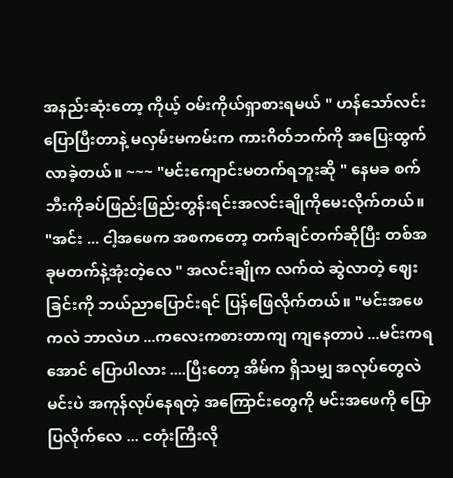အနည်းဆုံးတော့ ကိုယ့် ဝမ်းကိုယ်ရှာစားရမယ် " ဟန်သော်လင်း ပြောပြီးတာနဲ့ မလှမ်းမကမ်းက ကားဂိတ်ဘက်ကို အပြေးထွက်လာခဲ့တယ်။ ~~~ "မင်းကျောင်းမတက်ရဘူးဆို " နေမခ စက်ဘီးကိုခပ်ဖြည်းဖြည်းတွန်းရင်းအလင်းချိုကိုမေးလိုက်တယ်။ "အင်း ... ငါ့အဖေက အစကတော့ တက်ချင်တက်ဆိုပြီး တစ်အခုမတက်နဲ့အုံးတဲ့လေ " အလင်းချိုက လက်ထဲ ဆွဲလာတဲ့ ဈေးခြင်းကို ဘယ်ညာပြောင်းရင် ပြန်ဖြေလိုက်တယ်။ "မင်းအဖေကလဲ ဘာလဲဟ ...ကလေးကစားတာကျ ကျနေတာပဲ ...မင်းကရအောင် ပြောပါလား ....ပြီးတော့ အိမ်က ရှိသမျှ အလုပ်တွေလဲ မင်းပဲ အကုန်လုပ်နေရတဲ့ အကြောင်းတွေကို မင်းအဖေကို ပြောပြလိုက်လေ ... ငတုံးကြီးလို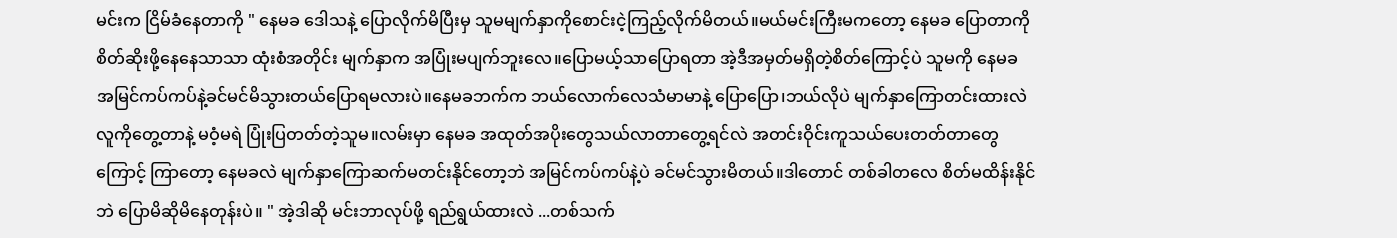မင်းက ငြိမ်ခံနေတာကို " နေမခ ဒေါသနဲ့ ပြောလိုက်မိပြီးမှ သူမမျက်နှာကိုစောင်းငဲ့ကြည့်လိုက်မိတယ်။မယ်မင်းကြီးမကတော့ နေမခ ပြောတာကို စိတ်ဆိုးဖို့နေနေသာသာ ထုံးစံအတိုင်း မျက်နှာက အပြုံးမပျက်ဘူးလေ။ပြောမယ့်သာပြောရတာ အဲ့ဒီအမှတ်မရှိတဲ့စိတ်ကြောင့်ပဲ သူမကို နေမခ အမြင်ကပ်ကပ်နဲ့ခင်မင်မိသွားတယ်ပြောရမလားပဲ။နေမခဘက်က ဘယ်လောက်လေသံမာမာနဲ့ ပြောပြော၊ဘယ်လိုပဲ မျက်နှာကြောတင်းထားလဲ လူကိုတွေ့တာနဲ့ မဝံ့မရဲ ပြုံးပြတတ်တဲ့သူမ။လမ်းမှာ နေမခ အထုတ်အပိုးတွေသယ်လာတာတွေ့ရင်လဲ အတင်းဝိုင်းကူသယ်ပေးတတ်တာတွေကြောင့် ကြာတော့ နေမခလဲ မျက်နှာကြောဆက်မတင်းနိုင်တော့ဘဲ အမြင်ကပ်ကပ်နဲ့ပဲ ခင်မင်သွားမိတယ်။ဒါတောင် တစ်ခါတလေ စိတ်မထိန်းနိုင်ဘဲ ပြောမိဆိုမိနေတုန်းပဲ။ " အဲ့ဒါဆို မင်းဘာလုပ်ဖို့ ရည်ရွယ်ထားလဲ ...တစ်သက်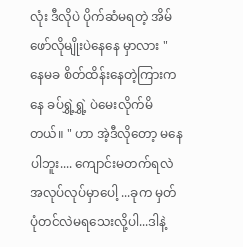လုံး ဒီလိုပဲ ပိုက်ဆံမရတဲ့ အိမ်ဖော်လိုမျိုးပဲနေနေ မှာလား " နေမခ စိတ်ထိန်းနေတဲ့ကြားကနေ ခပ်ရွှဲ့ရွှဲ့ ပဲမေးလိုက်မိတယ်။ " ဟာ အဲ့ဒီလိုတော့ မနေပါဘူး.... ကျောင်းမတက်ရလဲ အလုပ်လုပ်မှာပေါ့ ...ခုက မှတ်ပုံတင်လဲမရသေးလို့ပါ...ဒါနဲ့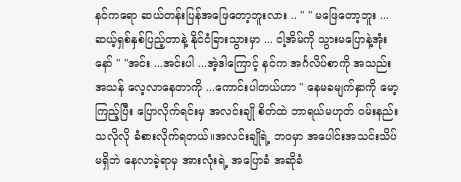နင်ကရော ဆယ်တန်းပြန်အဖြေတော့ဘူးလား .. " " မဖြေတော့ဘူး ... ဆယ့်ရှစ်နှစ်ပြည့်တာနဲ့ နိုင်ငံခြားသွားမှာ ... ငါ့အိမ်ကို သွားမပြောနဲ့အုံးနော် " "အင်း ...အင်းပါ ...အဲ့ဒါကြောင့် နင်က အင်္ဂလိပ်စာကို အသည်းအသန် လေ့လာနေတာကို ...ကောင်းပါတယ်ဟာ " နေမခမျက်နှာကို မော့ကြည့်ပြီး ပြောလိုက်ရင်းမှ အလင်းချို စိတ်ထဲ ဘာရယ်မဟုတ် ဝမ်းနည်းသလိုလို ခံစားလိုက်ရတယ်။အလင်းချိုရဲ့ ဘ၀မှာ အပေါင်းအသင်းသိပ်မရှိဘဲ နေလာခဲ့ရာမှ အားလုံးရဲ့ အပြောခံ အဆိုခံ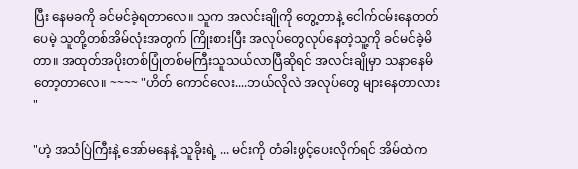ပြီး နေမခကို ခင်မင်ခဲ့ရတာလေ။ သူက အလင်းချိုကို တွေ့တာနဲ့ ငေါက်ငမ်းနေတတ်ပေမဲ့ သူတို့တစ်အိမ်လုံးအတွက် ကြိုးစားပြီး အလုပ်တွေလုပ်နေတဲ့သူ့ကို ခင်မင်ခဲ့မိတာ။ အထုတ်အပိုးတစ်ပြုံတစ်မကြီးသူသယ်လာပြီဆိုရင် အလင်းချိုမှာ သနာနေမိတော့တာလေ။ ~~~~ "ဟိတ် ကောင်လေး....ဘယ်လိုလဲ အလုပ်တွေ များနေတာလား "

"ဟဲ့ အသံပြဲကြီးနဲ့ အော်မနေနဲ့ သူခိုးရဲ့ ... မင်းကို တံခါးဖွင့်ပေးလိုက်ရင် အိမ်ထဲက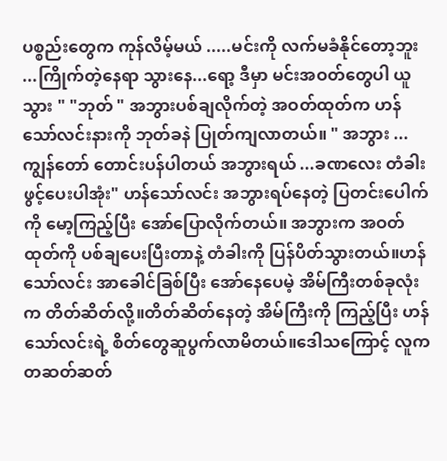ပစ္စည်းတွေက ကုန်လိမ့်မယ် .....မင်းကို လက်မခံနိုင်တော့ဘူး ...ကြိုက်တဲ့နေရာ သွားနေ...ရော့ ဒီမှာ မင်းအဝတ်တွေပါ ယူသွား " "ဘုတ် " အဘွားပစ်ချလိုက်တဲ့ အဝတ်ထုတ်က ဟန်သော်လင်းနားကို ဘုတ်ခနဲ ပြုတ်ကျလာတယ်။ " အဘွား ...ကျွန်တော် တောင်းပန်ပါတယ် အဘွားရယ် ...ခဏလေး တံခါးဖွင့်ပေးပါအုံး" ဟန်သော်လင်း အဘွားရပ်နေတဲ့ ပြတင်းပေါက်ကို မော့ကြည့်ပြီး အော်ပြောလိုက်တယ်။ အဘွားက အဝတ် ထုတ်ကို ပစ်ချပေးပြီးတာနဲ့ တံခါးကို ပြန်ပိတ်သွားတယ်။ဟန်သော်လင်း အာခေါင်ခြစ်ပြီး အော်နေပေမဲ့ အိမ်ကြီးတစ်ခုလုံးက တိတ်ဆိတ်လို့။တိတ်ဆိတ်နေတဲ့ အိမ်ကြီးကို ကြည့်ပြီး ဟန်သော်လင်းရဲ့ စိတ်တွေဆူပွက်လာမိတယ်။ဒေါသကြောင့် လူက တဆတ်ဆတ်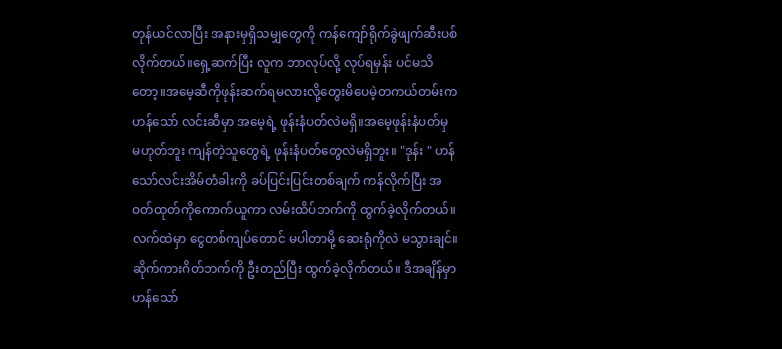တုန်ယင်လာပြီး အနားမှရှိသမျှတွေကို ကန်ကျော်ရိုက်ခွဲဖျက်ဆီးပစ်လိုက်တယ်။ရှေ့ဆက်ပြီး လူက ဘာလုပ်လို့ လုပ်ရမှန်း ပင်မသိတော့။အမေ့ဆီကိုဖုန်းဆက်ရမလားလို့တွေးမိပေမဲ့တကယ်တမ်းက ဟန်သော် လင်းဆီမှာ အမေ့ရဲ့ ဖုန်းနံပတ်လဲမရှိ။အမေ့ဖုန်းနံပတ်မှ မဟုတ်ဘူး ကျန်တဲ့သူတွေရဲ့ ဖုန်းနံပတ်တွေလဲမရှိဘူး။ "ဒုန်း " ဟန်သော်လင်းအိမ်တံခါးကို ခပ်ပြင်းပြင်းတစ်ချက် ကန်လိုက်ပြီး အဝတ်ထုတ်ကိုကောက်ယူကာ လမ်းထိပ်ဘက်ကို ထွက်ခဲ့လိုက်တယ်။လက်ထဲမှာ ငွေတစ်ကျပ်တောင် မပါတာမို့ ဆေးရုံကိုလဲ မသွားချင်။ဆိုက်ကားဂိတ်ဘက်ကို ဦးတည်ပြီး ထွက်ခဲ့လိုက်တယ်။ ဒီအချိန်မှာ ဟန်သော်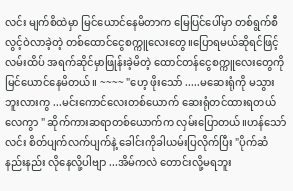လင်း မျက်စိထဲမှာ မြင်ယောင်နေမိတာက မြေပြင်ပေါ်မှာ တစ်ရွက်စီ လွင့်ဝဲလာခဲ့တဲ့ တစ်ထောင်ငွေစက္ကူလေးတွေ။ပြောရမယ်ဆိုရင်ဖြင့် လမ်းထိပ် အရက်ဆိုင်မှာဖြုန်းခဲ့မိတဲ့ ထောင်တန်ငွေစက္ကူလေးတွေကို မြင်ယောင်နေမိတယ်။ ~~~~ "ဟေ့ ဖိုးသော် .....မဆေးရုံကို မသွားဘူးလားကွ ...မင်းကောင်လေးတစ်ယောက် ဆေးရုံတင်ထားရတယ်လေကွာ " ဆိုက်ကားဆရာတစ်ယောက်က လှမ်းပြောတယ်။ဟန်သော်လင်း စိတ်ပျက်လက်ပျက်နဲ့ ခေါင်းကိုခါယမ်းပြလိုက်ပြီး "ပိုက်ဆံနည်းနည်း လိုနေလို့ပါဗျာ ...အိမ်ကလဲ တောင်းလို့မရဘူး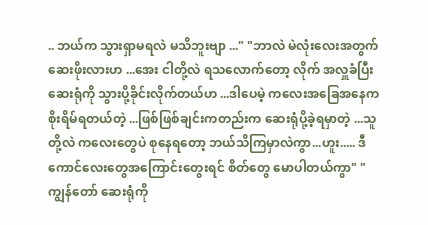.. ဘယ်က သွားရှာမရလဲ မသိဘူးဗျာ ..." "ဘာလဲ မဲလုံးလေးအတွက် ဆေးဖိုးလားဟ ...အေး ငါတို့လဲ ရသလောက်တော့ လိုက် အလှူခံပြီး ဆေးရုံကို သွားပို့ခိုင်းလိုက်တယ်ဟ ...ဒါပေမဲ့ ကလေးအခြေအနေက စိုးရိမ်ရတယ်တဲ့ ...ဖြစ်ဖြစ်ချင်းကတည်းက ဆေးရုံပို့ခဲ့ရမှာတဲ့ ...သူတို့လဲ ကလေးတွေပဲ စုနေရတော့ ဘယ်သိကြမှာလဲကွာ...ဟူး..... ဒီကောင်လေးတွေအကြောင်းတွေးရင် စိတ်တွေ မောပါတယ်ကွာ" "ကျွန်တော် ဆေးရုံကို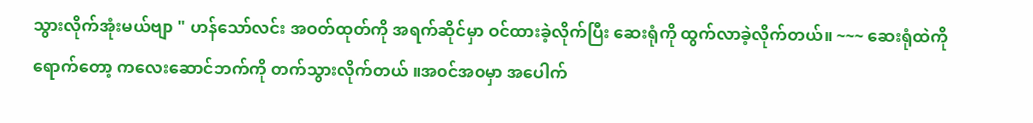သွားလိုက်အုံးမယ်ဗျာ " ဟန်သော်လင်း အဝတ်ထုတ်ကို အရက်ဆိုင်မှာ ဝင်ထားခဲ့လိုက်ပြီး ဆေးရုံကို ထွက်လာခဲ့လိုက်တယ်။ ~~~ ဆေးရုံထဲကိုရောက်တော့ ကလေးဆောင်ဘက်ကို တက်သွားလိုက်တယ် ။အ၀င်အ၀မှာ အပေါက်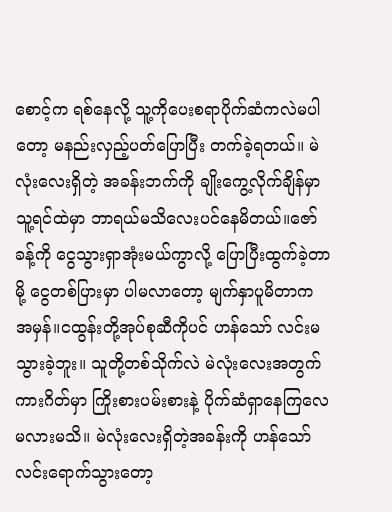စောင့်က ရစ်နေလို့ သူ့ကိုပေးစရာပိုက်ဆံကလဲမပါတော့ မနည်းလှည့်ပတ်ပြောပြီး တက်ခဲ့ရတယ်။ မဲလုံးလေးရှိတဲ့ အခန်းဘက်ကို ချိုးကွေ့လိုက်ချိန်မှာ သူ့ရင်ထဲမှာ ဘာရယ်မသိလေးပင်နေမိတယ်။ဇော်ခန့်ကို ငွေသွားရှာအုံးမယ်ကွာလို့ ပြောပြီးထွက်ခဲ့တာမို့ ငွေတစ်ပြားမှာ ပါမလာတော့ မျက်နှာပူမိတာက အမှန်။ငထွန်းတို့အုပ်စုဆီကိုပင် ဟန်သော် လင်းမသွားခဲ့ဘူး။ သူတို့တစ်သိုက်လဲ မဲလုံးလေးအတွက် ကားဂိတ်မှာ ကြိုးစားပမ်းစားနဲ့ ပိုက်ဆံရှာနေကြလေမလားမသိ။ မဲလုံးလေးရှိတဲ့အခန်းကို ဟန်သော်လင်းရောက်သွားတော့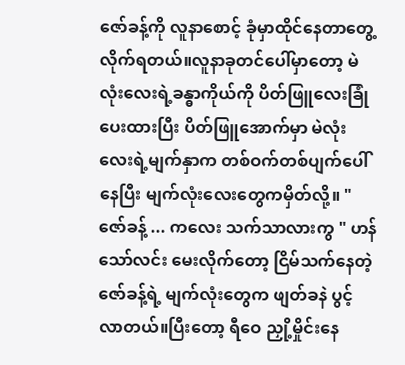ဇော်ခန့်ကို လူနာစောင့် ခုံမှာထိုင်နေတာတွေ့လိုက်ရတယ်။လူနာခုတင်ပေါ်မှာတော့ မဲလုံးလေးရဲ့ခန္ဓာကိုယ်ကို ပိတ်ဖြူလေးခြုံပေးထားပြီး ပိတ်ဖြူအောက်မှာ မဲလုံးလေးရဲ့မျက်နှာက တစ်ဝက်တစ်ပျက်ပေါ်နေပြီး မျက်လုံးလေးတွေကမှိတ်လို့။ "ဇော်ခန့် ... ကလေး သက်သာလားကွ " ဟန်သော်လင်း မေးလိုက်တော့ ငြိမ်သက်နေတဲ့ ဇော်ခန့်ရဲ့ မျက်လုံးတွေက ဖျတ်ခနဲ ပွင့်လာတယ်။ပြီးတော့ ရီဝေ ညှို့မှိုင်းနေ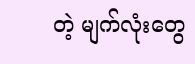တဲ့ မျက်လုံးတွေ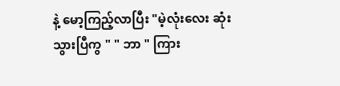နဲ့ မော့ကြည့်လာပြီး "မဲ့လုံးလေး ဆုံးသွားပြီကွ " " ဘာ " ကြား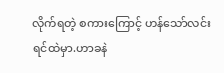လိုက်ရတဲ့ စကားကြောင့် ဟန်သော်လင်းရင်ထဲမှာ.ဟာခနဲ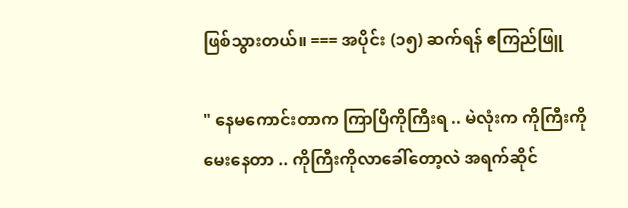ဖြစ်သွားတယ်။ === အပိုင်း (၁၅) ဆက်ရန် ဧကြည်ဖြူ

" နေမကောင်းတာက ကြာပြီကိုကြီးရ .. မဲလုံးက ကိုကြီးကို မေးနေတာ .. ကိုကြီးကိုလာခေါ်တော့လဲ အရက်ဆိုင်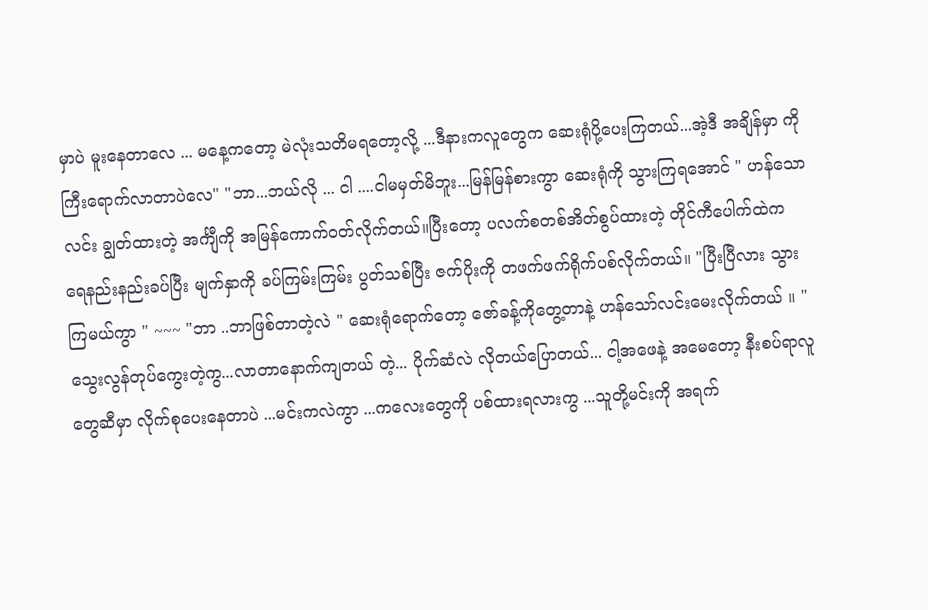မှာပဲ မူးနေတာလေ ... မနေ့ကတော့ မဲလုံးသတိမရတော့လို့ ...ဒီနားကလူတွေက ဆေးရုံပို့ပေးကြတယ်...အဲ့ဒီ အချိန်မှာ ကိုကြီးရောက်လာတာပဲလေ" "ဘာ...ဘယ်လို ... ငါ ....ငါမမှတ်မိဘူး...မြန်မြန်စားကွာ ဆေးရုံကို သွားကြရအောင် " ဟန်သောလင်း ချွတ်ထားတဲ့ အင်္ကျီကို အမြန်ကောက်ဝတ်လိုက်တယ်။ပြီးတော့ ပလက်စတစ်အိတ်စွပ်ထားတဲ့ တိုင်ကီပေါက်ထဲက ရေနည်းနည်းခပ်ပြီး မျက်နှာကို ခပ်ကြမ်းကြမ်း ပွတ်သစ်ပြီး ဇက်ပိုးကို တဖက်ဖက်ရိုက်ပစ်လိုက်တယ်။ "ပြီးပြီလား သွားကြမယ်ကွာ " ~~~ "ဘာ ..ဘာဖြစ်တာတဲ့လဲ " ဆေးရုံရောက်တော့ ဇော်ခန့်ကိုတွေ့တာနဲ့ ဟန်သော်လင်းမေးလိုက်တယ် ။ " သွေးလွန်တုပ်ကွေးတဲ့ကွ...လာတာနောက်ကျတယ် တဲ့... ပိုက်ဆံလဲ လိုတယ်ပြောတယ်... ငါ့အဖေနဲ့ အမေတော့ နီးစပ်ရာလူတွေဆီမှာ လိုက်စုပေးနေတာပဲ ...မင်းကလဲကွာ ...ကလေးတွေကို ပစ်ထားရလားကွ ...သူတို့မင်းကို အရက်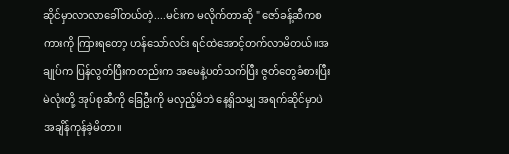ဆိုင်မှာလာလာခေါ်တယ်တဲ့....မင်းက မလိုက်တာဆို " ဇော်ခန့်ဆီကစကားကို ကြားရတော့ ဟန်သော်လင်း ရင်ထဲအောင့်တက်လာမိတယ်။အချုပ်က ပြန်လွတ်ပြီးကတည်းက အမေနဲ့ပတ်သက်ပြီး ဇွတ်တွေခံစားပြီး မဲလုံးတို့ အုပ်စုဆီကို ခြေဦးကို မလှည့်မိဘဲ နေ့ရှိသမျှ အရက်ဆိုင်မှာပဲ အချိန်ကုန်ခဲ့မိတာ။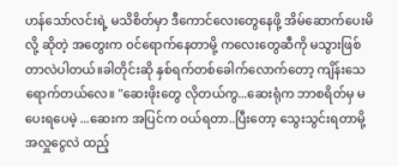ဟန်သော်လင်းရဲ့ မသိစိတ်မှာ ဒီကောင်လေးတွေနေဖို့ အိမ်ဆောက်ပေးမိလို့ ဆိုတဲ့ အတွေးက ၀င်ရောက်နေတာမို့ ကလေးတွေဆီကို မသွားဖြစ်တာလဲပါတယ်။ခါတိုင်းဆို နှစ်ရက်တစ်ခေါက်လောက်တော့ ကျိန်းသေ ရောက်တယ်လေ။ "ဆေးဖိုးတွေ လိုတယ်ကွ...ဆေးရုံက ဘာစရိတ်မှ မပေးရပေမဲ့ ...ဆေးက အပြင်က ဝယ်ရတာ..ပြီးတော့ သွေးသွင်းရတာမို့ အလှူငွေလဲ ထည့်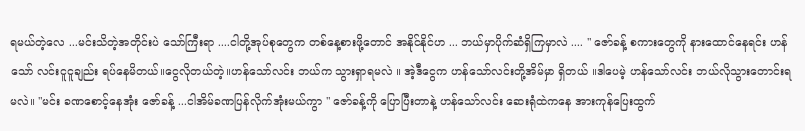ရမယ်တဲ့လေ ...မင်းသိတဲ့အတိုင်းပဲ သော်ကြီးရာ ....ငါတို့အုပ်စုတွေက တစ်နေ့စားဖို့တောင် အနိုင်နိုင်ဟ ... ဘယ်မှာပိုက်ဆံရှိကြမှာလဲ .... " ဇော်ခန့် စကားတွေကို နားထောင်နေရင်း ဟန်သော် လင်းငူငူချည်း ရပ်နေမိတယ်။ငွေလိုတယ်တဲ့။ဟန်သော်လင်း ဘယ်က သွားရှာရမလဲ ။ အဲ့ဒီငွေက ဟန်သော်လင်းတို့အိမ်မှာ ရှိတယ် ။ဒါပေမဲ့ ဟန်သော်လင်း ဘယ်လိုသွားတောင်းရမလဲ။ "မင်း ခဏစောင့်နေအုံး ဇော်ခန့် ...ငါအိမ်ခဏပြန်လိုက်အုံးမယ်ကွာ " ဇော်ခန့်ကို ပြောပြီးတာနဲ့ ဟန်သော်လင်း ဆေးရုံထဲကနေ အားကုန်ပြေးထွက်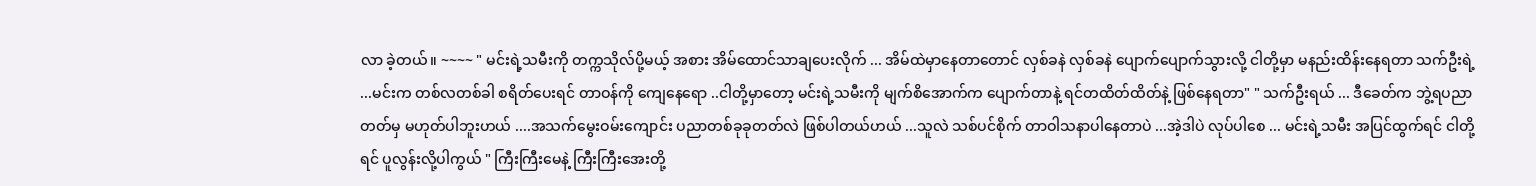လာ ခဲ့တယ်။ ~~~~ " မင်းရဲ့သမီးကို တက္ကသိုလ်ပို့မယ့် အစား အိမ်ထောင်သာချပေးလိုက် ... အိမ်ထဲမှာနေတာတောင် လှစ်ခနဲ လှစ်ခနဲ ပျောက်ပျောက်သွားလို့ ငါတို့မှာ မနည်းထိန်းနေရတာ သက်ဦးရဲ့ ...မင်းက တစ်လတစ်ခါ စရိတ်ပေးရင် တာဝန်ကို ကျေနေရော ..ငါတို့မှာတော့ မင်းရဲ့သမီးကို မျက်စိအောက်က ပျောက်တာနဲ့ ရင်တထိတ်ထိတ်နဲ့ ဖြစ်နေရတာ" " သက်ဦးရယ် ... ဒီခေတ်က ဘွဲ့ရပညာတတ်မှ မဟုတ်ပါဘူးဟယ် ....အသက်မွေးဝမ်းကျောင်း ပညာတစ်ခုခုတတ်လဲ ဖြစ်ပါတယ်ဟယ် ...သူလဲ သစ်ပင်စိုက် တာဝါသနာပါနေတာပဲ ...အဲ့ဒါပဲ လုပ်ပါစေ ... မင်းရဲ့သမီး အပြင်ထွက်ရင် ငါတို့ရင် ပူလွန်းလို့ပါကွယ် " ကြီးကြီးမေနဲ့ ကြီးကြီးအေးတို့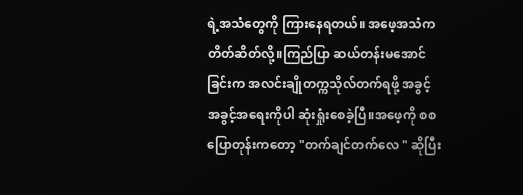ရဲ့အသံတွေကို ကြားနေရတယ်။ အဖေ့အသံက တိတ်ဆိတ်လို့။ကြည်ပြာ ဆယ်တန်းမအောင်ခြင်းက အလင်းချိုတက္ကသိုလ်တက်ရဖို့ အခွင့် အခွင့်အရေးကိုပါ ဆုံးရှုံးစေခဲ့ပြီ။အဖေ့ကို စစပြောတုန်းကတော့ "တက်ချင်တက်လေ " ဆိုပြီး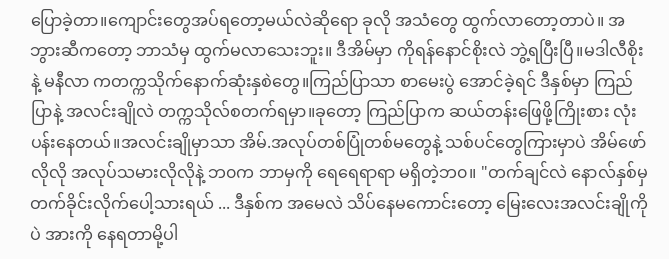ပြောခဲ့တာ။ကျောင်းတွေအပ်ရတော့မယ်လဲဆိုရော ခုလို အသံတွေ ထွက်လာတော့တာပဲ။ အဘွားဆီကတော့ ဘာသံမှ ထွက်မလာသေးဘူး။ ဒီအိမ်မှာ ကိုရန်နောင်စိုးလဲ ဘွဲ့ရပြီးပြီ။မဒါလီစိုးနဲ့ မနီလာ ကတက္ကသိုက်နောက်ဆုံးနှစဲတွေ။ကြည်ပြာသာ စာမေးပွဲ အောင်ခဲ့ရင် ဒီနှစ်မှာ ကြည်ပြာနဲ့ အလင်းချိုလဲ တက္ကသိုလ်စတက်ရမှာ။ခုတော့ ကြည်ပြာက ဆယ်တန်းဖြေဖို့ကြိုးစား လုံးပန်းနေတယ်။အလင်းချိုမှာသာ အိမ်.အလုပ်တစ်ပြုံတစ်မတွေနဲ့ သစ်ပင်တွေကြားမှာပဲ အိမ်ဖော်လိုလို အလုပ်သမားလိုလိုနဲ့ ဘ၀က ဘာမှကို ရေရေရာရာ မရှိတဲ့ဘ၀။ "တက်ချင်လဲ နောလ်နှစ်မှ တက်ခိုင်းလိုက်ပေါ့သားရယ် ... ဒီနှစ်က အမေလဲ သိပ်နေမကောင်းတော့ မြေးလေးအလင်းချိုကိုပဲ အားကို နေရတာမို့ပါ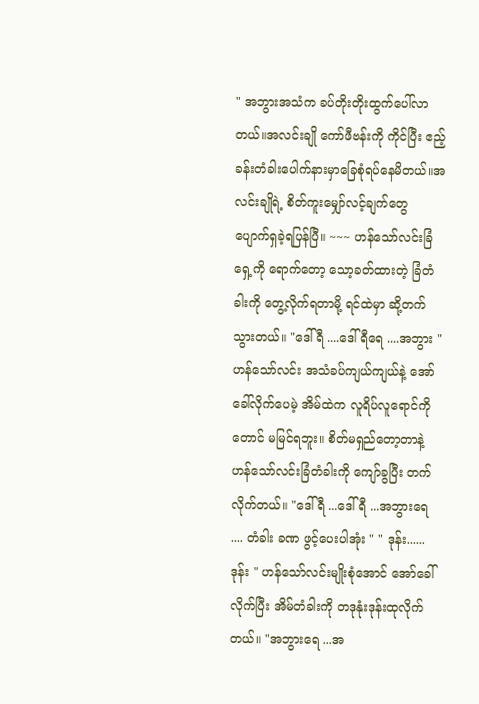" အဘွားအသံက ခပ်တိုးတိုးထွက်ပေါ်လာတယ်။အလင်းချို ကော်ဖီဗန်းကို ကိုင်ပြီး ဧည့်ခန်းတံခါးပေါက်နားမှာခြေစုံရပ်နေမိတယ်။အလင်းချိုရဲ့ စိတ်ကူးမျှော်လင့်ချက်တွေ ပျောက်ရှခဲ့ရပြန်ပြီ။ ~~~ ဟန်သော်လင်းခြံရှေ့ကို ရောက်တော့ သော့ခတ်ထားတဲ့ ခြံတံခါးကို တွေ့လိုက်ရတာမို့ ရင်ထဲမှာ ဆို့တက်သွားတယ်။ "ဒေါ်ရီ ....ဒေါ်ရီရေ ....အဘွား " ဟန်သော်လင်း အသံခပ်ကျယ်ကျယ်နဲ့ အော်ခေါ်လိုက်ပေမဲ့ အိမ်ထဲက လူရိပ်လူရောင်ကိုတောင် မမြင်ရဘူး။ စိတ်မရှည်တော့တာနဲ့ ဟန်သော်လင်းခြံတံခါးကို ကျော်ခွပြီး တက်လိုက်တယ်။ "ဒေါ်ရီ ...ဒေါ်ရီ ...အဘွားရေ .... တံခါး ခဏ ဖွင့်ပေးပါအုံး " " ဒုန်း......ဒုန်း " ဟန်သော်လင်းမျိုးစုံအောင် အော်ခေါ်လိုက်ပြီး အိမ်တံခါးကို တဒုနုံးဒုန်းထုလိုက်တယ်။ "အဘွားရေ ...အ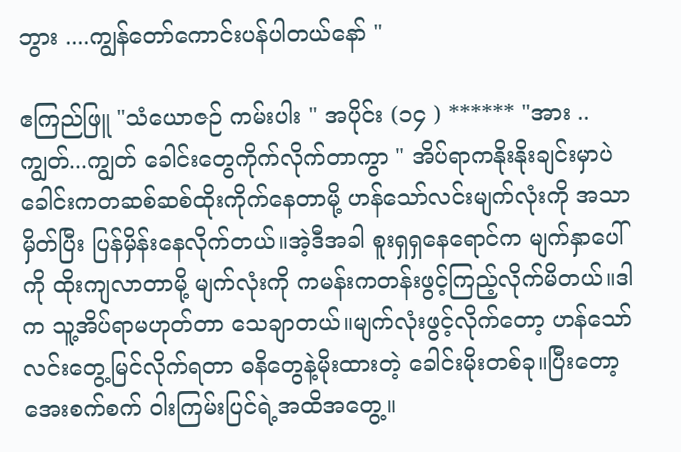ဘွား ....ကျွန်တော်ကောင်းပန်ပါတယ်နော် "

ဧကြည်ဖြူ "သံယောဇဉ် ကမ်းပါး " အပိုင်း (၁၄ ) ****** "အား ..ကျွတ်...ကျွတ် ခေါင်းတွေကိုက်လိုက်တာကွာ " အိပ်ရာကနိုးနိုးချင်းမှာပဲ ခေါင်းကတဆစ်ဆစ်ထိုးကိုက်နေတာမို့ ဟန်သော်လင်းမျက်လုံးကို အသာမှိတ်ပြီး ပြန်မှိန်းနေလိုက်တယ်။အဲ့ဒီအခါ စူးရှရှနေရောင်က မျက်နှာပေါ်ကို ထိုးကျလာတာမို့ မျက်လုံးကို ကမန်းကတန်းဖွင့်ကြည့်လိုက်မိတယ်။ဒါက သူ့အိပ်ရာမဟုတ်တာ သေချာတယ်။မျက်လုံးဖွင့်လိုက်တော့ ဟန်သော်လင်းတွေ့မြင်လိုက်ရတာ ဓနိတွေနဲ့မိုးထားတဲ့ ခေါင်းမိုးတစ်ခု။ပြီးတော့ အေးစက်စက် ဝါးကြမ်းပြင်ရဲ့အထိအတွေ့။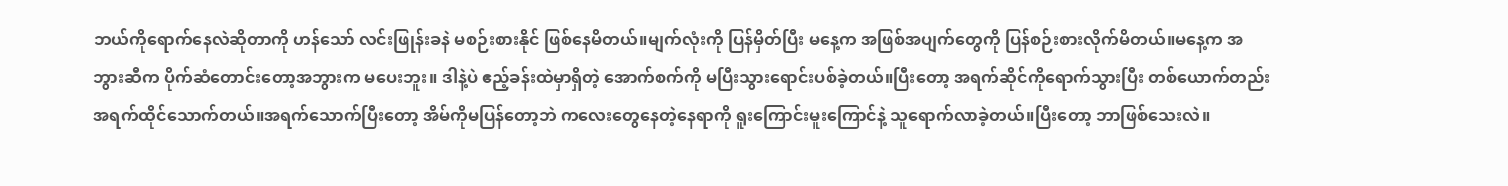ဘယ်ကိုရောက်နေလဲဆိုတာကို ဟန်သော် လင်းဖြုန်းခနဲ မစဉ်းစားနိုင် ဖြစ်နေမိတယ်။မျက်လုံးကို ပြန်မှိတ်ပြီး မနေ့က အဖြစ်အပျက်တွေကို ပြန်စဉ်းစားလိုက်မိတယ်။မနေ့က အဘွားဆီက ပိုက်ဆံတောင်းတော့အဘွားက မပေးဘူး။ ဒါနဲ့ပဲ ဧည့်ခန်းထဲမှာရှိတဲ့ အောက်စက်ကို မပြီးသွားရောင်းပစ်ခဲ့တယ်။ပြီးတော့ အရက်ဆိုင်ကိုရောက်သွားပြီး တစ်ယောက်တည်းအရက်ထိုင်သောက်တယ်။အရက်သောက်ပြီးတော့ အိမ်ကိုမပြန်တော့ဘဲ ကလေးတွေနေတဲ့နေရာကို ရူးကြောင်းမူးကြောင်နဲ့ သူရောက်လာခဲ့တယ်။ပြီးတော့ ဘာဖြစ်သေးလဲ။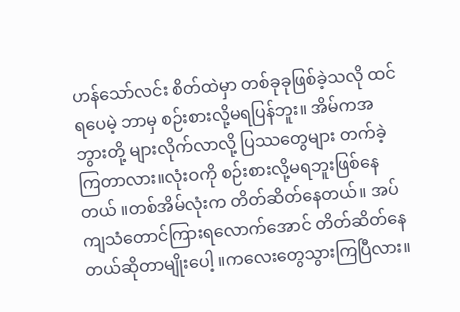ဟန်သော်လင်း စိတ်ထဲမှာ တစ်ခုခုဖြစ်ခဲ့သလို ထင်ရပေမဲ့ ဘာမှ စဉ်းစားလို့မရပြန်ဘူး။ အိမ်ကအဘွားတို့ များလိုက်လာလို့ ပြဿတွေများ တက်ခဲ့ကြတာလား။လုံးဝကို စဉ်းစားလို့မရဘူးဖြစ်နေတယ် ။တစ်အိမ်လုံးက တိတ်ဆိတ်နေတယ်။ အပ်ကျသံတောင်ကြားရလောက်အောင် တိတ်ဆိတ်နေတယ်ဆိုတာမျိုးပေါ့ ။ကလေးတွေသွားကြပြီလား။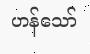ဟန်သော်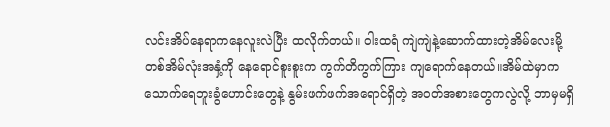လင်းအိပ်နေရာကနေလူးလဲပြီး ထလိုက်တယ်။ ဝါးထရံ ကျဲကျဲနဲ့ဆောက်ထားတဲ့အိမ်လေးမို့ တစ်အိမ်လုံးအနှံ့ကို နေရောင်စူးစူးက ကွက်တိကွက်ကြား ကျရောက်နေတယ်။အိမ်ထဲမှာက သောက်ရေဘူးခွံဟောင်းတွေနဲ့ နွမ်းဖက်ဖက်အရောင်ရှိတဲ့ အဝတ်အစားတွေကလွဲလို့ ဘာမှမရှိ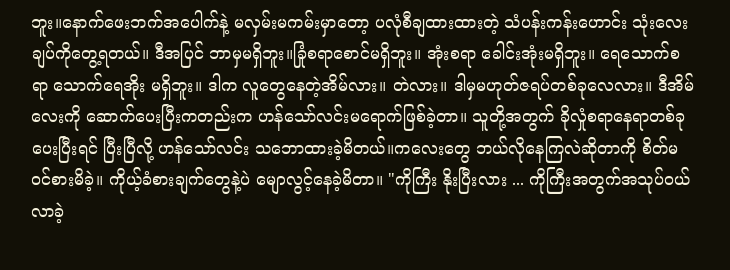ဘူး။နောက်ဖေးဘက်အပေါက်နဲ့ မလှမ်းမကမ်းမှာတော့ ပလုံစီချထားထားတဲ့ သံပန်းကန်းဟောင်း သုံးလေးချပ်ကိုတွေ့ရတယ်။ ဒီအပြင် ဘာမှမရှိဘူး။ခြုံစရာစောင်မရှိဘူး။ အုံးစရာ ခေါင်းအုံးမရှိဘူး။ ရေသောက်စရာ သောက်ရေအိုး မရှိဘူး။ ဒါက လူတွေနေတဲ့အိမ်လား။ တဲလား။ ဒါမှမဟုတ်ဇရပ်တစ်ခုလေလား။ ဒီအိမ်လေးကို ဆောက်ပေးပြီးကတည်းက ဟန်သော်လင်းမရောက်ဖြစ်ခဲ့တာ။ သူတို့အတွက် ခိုလှုံစရာနေရာတစ်ခုပေးပြီးရင် ပြီးပြီလို့ ဟန်သော်လင်း သဘောထားခဲ့မိတယ်။ကလေးတွေ ဘယ်လိုနေကြလဲဆိုတာကို စိတ်မ၀င်စားမိခဲ့။ ကိုယ့်ခံစားချက်တွေနဲ့ပဲ မျောလွင့်နေခဲ့မိတာ။ "ကိုကြီး နိုးပြီးလား ... ကိုကြီးအတွက်အသုပ်ဝယ်လာခဲ့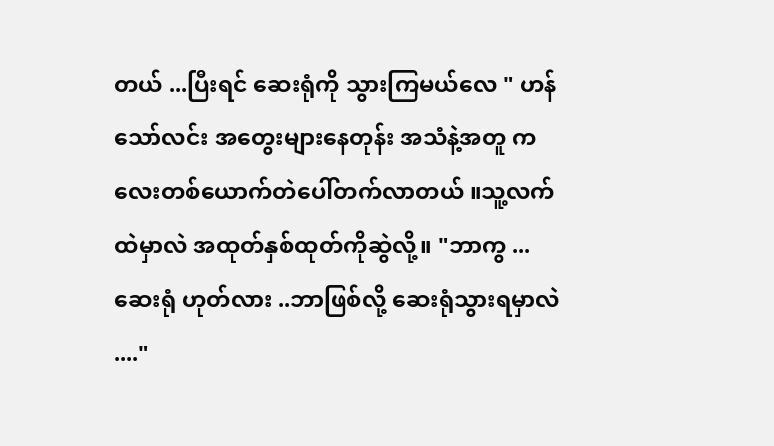တယ် ...ပြီးရင် ဆေးရုံကို သွားကြမယ်လေ " ဟန်သော်လင်း အတွေးများနေတုန်း အသံနဲ့အတူ ကလေးတစ်ယောက်တဲပေါ်တက်လာတယ် ။သူ့လက်ထဲမှာလဲ အထုတ်နှစ်ထုတ်ကိုဆွဲလို့။ "ဘာကွ ...ဆေးရုံ ဟုတ်လား ..ဘာဖြစ်လို့ ဆေးရုံသွားရမှာလဲ ...."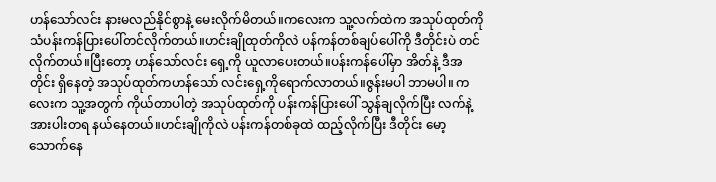ဟန်သော်လင်း နားမလည်နိုင်စွာနဲ့ မေးလိုက်မိတယ်။ကလေးက သူ့လက်ထဲက အသုပ်ထုတ်ကို သံပန်းကန်ပြားပေါ်တင်လိုက်တယ်။ဟင်းချိုထုတ်ကိုလဲ ပန်ကန်တစ်ချပ်ပေါ်ကို ဒီတိုင်းပဲ တင်လိုက်တယ်။ပြီးတော့ ဟန်သော်လင်း ရှေ့ကို ယူလာပေးတယ်။ပန်းကန်ပေါ်မှာ အိတ်နဲ့ ဒီအတိုင်း ရှိနေတဲ့ အသုပ်ထုတ်ကဟန်သော် လင်းရှေ့ကိုရောက်လာတယ်။ဇွန်းမပါ ဘာမပါ။ ကလေးက သူ့အတွက် ကိုယ်တာပါတဲ့ အသုပ်ထုတ်ကို ပန်းကန်ပြားပေါ် သွန်ချလိုက်ပြီး လက်နဲ့ အားပါးတရ နယ်နေတယ်။ဟင်းချိုကိုလဲ ပန်းကန်တစ်ခုထဲ ထည့်လိုက်ပြီး ဒီတိုင်း မော့သောက်နေ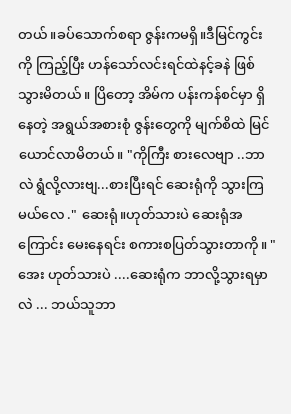တယ်။ခပ်သောက်စရာ ဇွန်းကမရှိ။ဒီမြင်ကွင်းကို ကြည့်ပြီး ဟန်သော်လင်းရင်ထဲနင့်ခနဲ ဖြစ်သွားမိတယ်။ ပြိတော့ အိမ်က ပန်းကန်စင်မှာ ရှိနေတဲ့ အရွယ်အစားစုံ ဇွန်းတွေကို မျက်စိထဲ မြင်ယောင်လာမိတယ်။ "ကိုကြီး စားလေဗျာ ..ဘာလဲ ရွံလို့လားဗျ...စားပြီးရင် ဆေးရုံကို သွားကြမယ်လေ ." ဆေးရုံ။ဟုတ်သားပဲ ဆေးရုံအကြောင်း မေးနေရင်း စကားစပြတ်သွားတာကို။ " အေး ဟုတ်သားပဲ ....ဆေးရုံက ဘာလို့သွားရမှာလဲ ... ဘယ်သူဘာ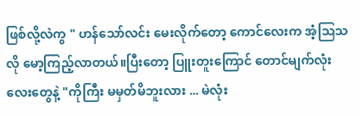ဖြစ်လို့လဲကွ " ဟန်သော်လင်း မေးလိုက်တော့ ကောင်လေးက အံ့ဩသလို မော့ကြည့်လာတယ်။ပြီးတော့ ပြူးတူးကြောင် တောင်မျက်လုံးလေးတွေနဲ့ "ကိုကြီး မမှတ်မိဘူးလား ... မဲလုံး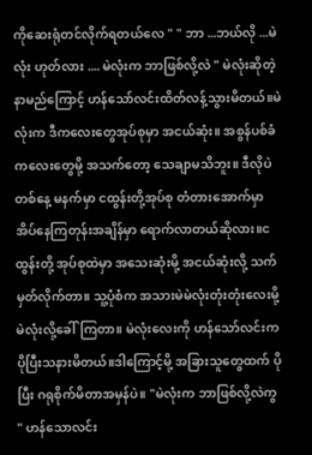ကိုဆေးရုံတင်လိုက်ရတယ်လေ " " ဘာ ...ဘယ်လို ...မဲလုံး ဟုတ်လား .... မဲလုံးက ဘာဖြစ်လို့လဲ " မဲလုံးဆိုတဲ့ နာမည်ကြောင့် ဟန်သော်လင်းထိတ်လန့်သွားမိတယ်။မဲလုံးက ဒီကလေးတွေအုပ်စုမှာ အငယ်ဆုံး။ အစွန်ပစ်ခံကလေးတွေမို့ အသက်တော့ သေချာမသိဘူး။ ဒီလိုပဲ တစ်နေ့ မနက်မှာ ငထွန်းတို့အုပ်စု တံတားအောက်မှာ အိပ်နေကြတုန်းအချိန်မှာ ရောက်လာတယ်ဆိုလား။ငထွန်းတို့ အုပ်စုထဲမှာ အသေးဆုံးမို့ အငယ်ဆုံးလို့ သက်မှတ်လိုက်တာ။ သူ့ပုံစံက အသားမဲမဲလုံးတုံးတုံးလေးမို့မဲလုံးလို့ခေါ်ကြတာ။ မဲလုံးလေးကို ဟန်သော်လင်းက ပိုပြီးသနားမိတယ်။ဒါကြောင့်မို့ အခြားသူတွေထက် ပိုပြီး ဂရုစိုက်မိတာအမှန်ပဲ။ "မဲလုံးက ဘာဖြစ်လို့လဲကွ " ဟန်သောလင်း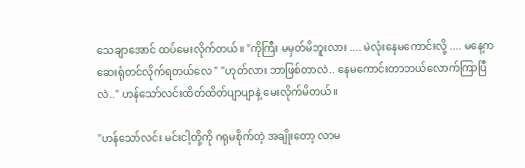သေချာအောင် ထပ်မေးလိုက်တယ်။ "ကိုကြီး မမှတ်မိဘူးလား .... မဲလုံးနေမကောင်းလို့ .... မနေ့ကဆေးရုံတင်လိုက်ရတယ်လေ " "ဟုတ်လား ဘာဖြစ်တာလဲ.. နေမကောင်းတာဘယ်လောက်ကြာပြီလဲ.." ဟန်သော်လင်းထိတ်ထိတ်ပျာပျာနဲ့ မေးလိုက်မိတယ်။

"ဟန်သော်လင်း မင်းငါ့တို့ကို ဂရုမစိုက်တဲ့ အချိုးတော့ လာမ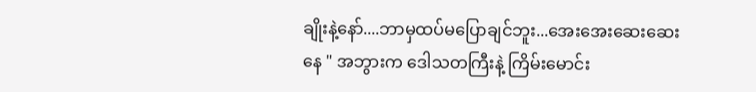ချိုးနဲ့နော်....ဘာမှထပ်မပြောချင်ဘူး...အေးအေးဆေးဆေးနေ " အဘွားက ဒေါသတကြီးနဲ့ ကြိမ်းမောင်း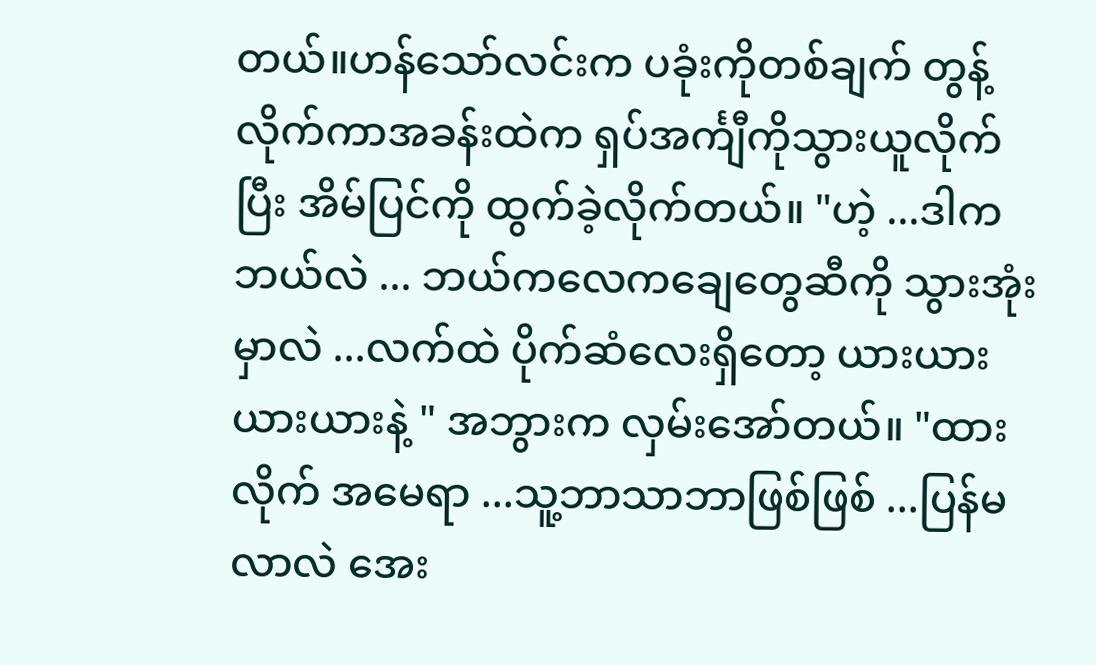တယ်။ဟန်သော်လင်းက ပခုံးကိုတစ်ချက် တွန့်လိုက်ကာအခန်းထဲက ရှပ်အင်္ကျီကိုသွားယူလိုက်ပြီး အိမ်ပြင်ကို ထွက်ခဲ့လိုက်တယ်။ "ဟဲ့ ...ဒါက ဘယ်လဲ ... ဘယ်ကလေကချေတွေဆီကို သွားအုံးမှာလဲ ...လက်ထဲ ပိုက်ဆံလေးရှိတော့ ယားယား ယားယားနဲ့ " အဘွားက လှမ်းအော်တယ်။ "ထားလိုက် အမေရာ ...သူ့ဘာသာဘာဖြစ်ဖြစ် ...ပြန်မလာလဲ အေး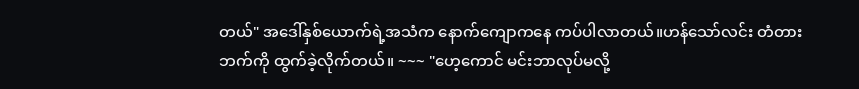တယ်" အဒေါ်နှစ်ယောက်ရဲ့အသံက နောက်ကျောကနေ ကပ်ပါလာတယ်။ဟန်သော်လင်း တံတားဘက်ကို ထွက်ခဲ့လိုက်တယ်။ ~~~ "ဟေ့ကောင် မင်းဘာလုပ်မလို့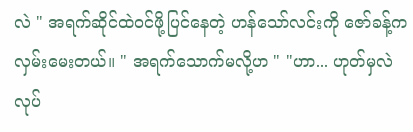လဲ " အရက်ဆိုင်ထဲဝင်ဖို့ပြင်နေတဲ့ ဟန်သော်လင်းကို ဇော်ခန့်က လှမ်းမေးတယ်။ " အရက်သောက်မလို့ဟ " "ဟာ... ဟုတ်မှလဲ လုပ်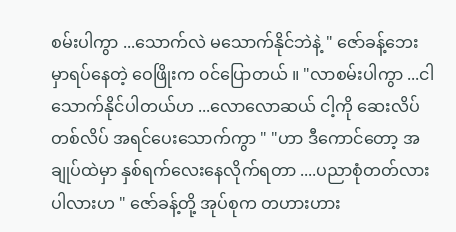စမ်းပါကွာ ...သောက်လဲ မသောက်နိုင်ဘဲနဲ့ " ဇော်ခန့်ဘေးမှာရပ်နေတဲ့ ဝေဖြိုးက ၀င်ပြောတယ် ။ "လာစမ်းပါကွာ ...ငါသောက်နိုင်ပါတယ်ဟ ...လောလောဆယ် ငါ့ကို ဆေးလိပ်တစ်လိပ် အရင်ပေးသောက်ကွာ " "ဟာ ဒီကောင်တော့ အချုပ်ထဲမှာ နှစ်ရက်လေးနေလိုက်ရတာ ....ပညာစုံတတ်လားပါလားဟ " ဇော်ခန့်တို့ အုပ်စုက တဟားဟား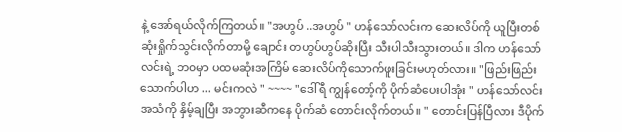နဲ့ အော်ရယ်လိုက်ကြတယ်။ "အဟွပ် ..အဟွပ် " ဟန်သော်လင်းက ဆေးလိပ်ကို ယူပြီးတစ်ဆုံးရှိုက်သွင်းလိုက်တာမို့ ချောင်း တဟွပ်ဟွပ်ဆိုးပြီး သီးပါသီးသွားတယ်။ ဒါက ဟန်သော် လင်းရဲ့ ဘ၀မှာ ပထမဆုံးအကြိမ် ဆေးလိပ်ကိုသောက်ဖူးခြင်းမဟုတ်လား။ "ဖြည်းဖြည်း သောက်ပါဟ ... မင်းကလဲ " ~~~~ "ဒေါ်ရီ ကျွန်တော့်ကို ပိုက်ဆံပေးပါအုံး " ဟန်သော်လင်း အသံကို နှိမ့်ချပြီး အဘွားဆီကနေ ပိုက်ဆံ တောင်းလိုက်တယ်။ " တောင်းပြန်ပြီလား ဒီပိုက်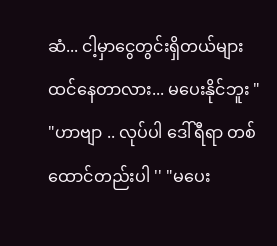ဆံ... ငါ့မှာငွေတွင်းရှိတယ်များ ထင်နေတာလား... မပေးနိုင်ဘူး " "ဟာဗျာ .. လုပ်ပါ ဒေါ်ရီရာ တစ်ထောင်တည်းပါ '' "မပေး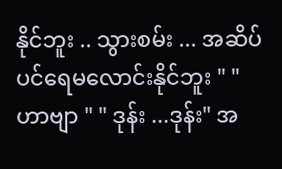နိုင်ဘူး .. သွားစမ်း ... အဆိပ်ပင်ရေမလောင်းနိုင်ဘူး " "ဟာဗျာ " " ဒုန်း ...ဒုန်း" အ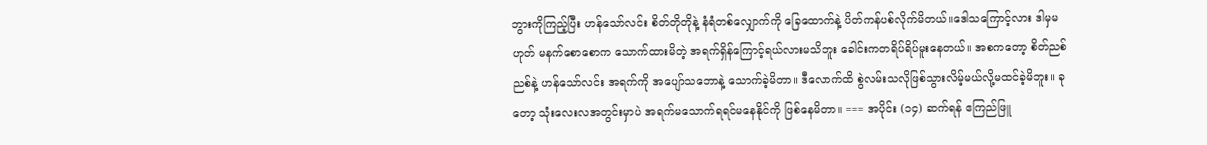ဘွားကိုကြည့်ပြီး ဟန်သော်လင်း စိတ်တိုတိုနဲ့ နံရံတစ်လျှောက်ကို ခြေထောက်နဲ့ ပိတ်ကန်ပစ်လိုက်မိတယ်။ဒေါသကြောင့်လား ဒါမှမဟုတ် မနက်စောစောက သောက်ထားမိတဲ့ အရက်ရှိန်ကြောင့်ရယ်လားမသိဘူး ခေါင်းကတရိပ်ရိပ်မူးနေတယ်။ အစကတော့ စိတ်ညစ်ညစ်နဲ့ ဟန်သော်လင်း အရက်ကို အပျော်သဘောနဲ့ သောက်ခဲ့မိတာ။ ဒီလောက်ထိ စွဲလမ်းသလိုဖြစ်သွားလိမ့်မယ်လို့မထင်ခဲ့မိဘူး။ ခုတော့ သုံးလေးလအတွင်းမှာပဲ အရက်မသောက်ရရင်မနေနိုင်ကို ဖြစ်နေမိတာ။ === အပိုင်း (၁၄) ဆက်ရန် ဧကြည်ဖြူ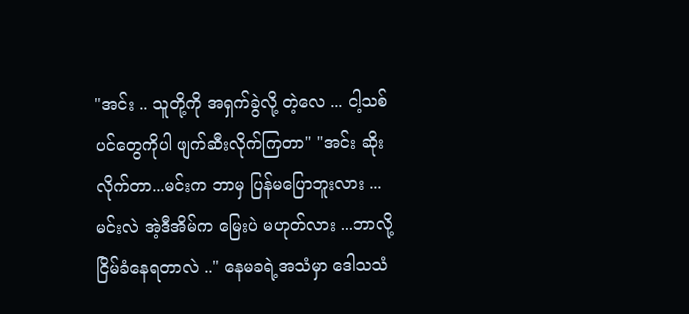"အင်း .. သူတို့ကို အရှက်ခွဲလို့ တဲ့လေ ... ငါ့သစ်ပင်တွေကိုပါ ဖျက်ဆီးလိုက်ကြတာ" "အင်း ဆိုးလိုက်တာ...မင်းက ဘာမှ ပြန်မပြောဘူးလား ...မင်းလဲ အဲ့ဒီအိမ်က မြေးပဲ မဟုတ်လား ...ဘာလို့ ငြိမ်ခံနေရတာလဲ .." နေမခရဲ့အသံမှာ ဒေါသသံ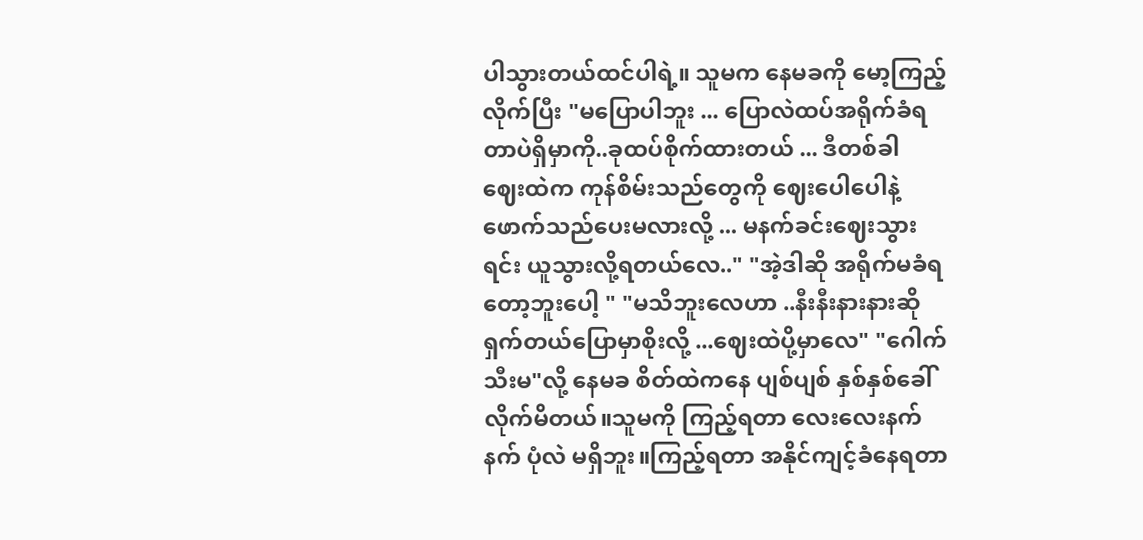ပါသွားတယ်ထင်ပါရဲ့။ သူမက နေမခကို မော့ကြည့်လိုက်ပြီး "မပြောပါဘူး ... ပြောလဲထပ်အရိုက်ခံရတာပဲရှိမှာကို..ခုထပ်စိုက်ထားတယ် ... ဒီတစ်ခါ ဈေးထဲက ကုန်စိမ်းသည်တွေကို ဈေးပေါပေါနဲ့ ဖောက်သည်ပေးမလားလို့ ... မနက်ခင်းဈေးသွားရင်း ယူသွားလို့ရတယ်လေ.." "အဲ့ဒါဆို အရိုက်မခံရတော့ဘူးပေါ့ " "မသိဘူးလေဟာ ..နီးနီးနားနားဆို ရှက်တယ်ပြောမှာစိုးလို့ ...ဈေးထဲပို့မှာလေ" "ဂေါက်သီးမ"လို့ နေမခ စိတ်ထဲကနေ ပျစ်ပျစ် နှစ်နှစ်ခေါ်လိုက်မိတယ်။သူမကို ကြည့်ရတာ လေးလေးနက်နက် ပုံလဲ မရှိဘူး။ကြည့်ရတာ အနိုင်ကျင့်ခံနေရတာ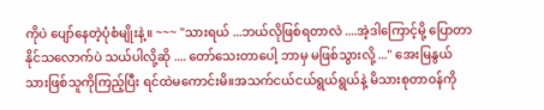ကိုပဲ ပျော်နေတဲ့ပုံစံမျိုးနဲ့။ ~~~ "သားရယ် ...ဘယ်လိုဖြစ်ရတာလဲ ....အဲ့ဒါကြောင့်မို့ ပြောတာနိုင်သလောက်ပဲ သယ်ပါလို့ဆို .... တော်သေးတာပေါ့ ဘာမှ မဖြစ်သွားလို့ ..." အေးမြနွယ် သားဖြစ်သူကိုကြည့်ပြီး ရင်ထဲမကောင်းမိ။အသက်ငယ်ငယ်ရွယ်ရွယ်နဲ့ မိသားစုတာဝန်ကို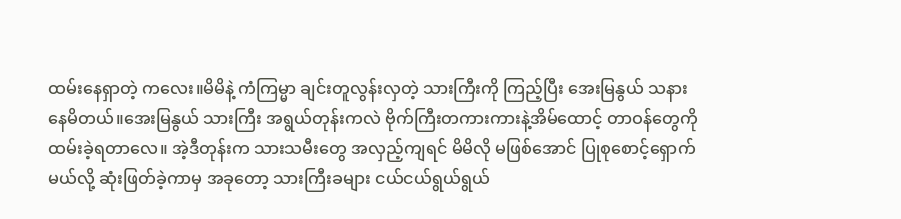ထမ်းနေရှာတဲ့ ကလေး။မိမိနဲ့ ကံကြမ္မာ ချင်းတူလွန်းလှတဲ့ သားကြီးကို ကြည့်ပြီး အေးမြနွယ် သနားနေမိတယ်။အေးမြနွယ် သားကြီး အရွယ်တုန်းကလဲ ဗိုက်ကြီးတကားကားနဲ့အိမ်ထောင့် တာဝန်တွေကို ထမ်းခဲ့ရတာလေ။ အဲ့ဒီတုန်းက သားသမီးတွေ အလှည့်ကျရင် မိမိလို မဖြစ်အောင် ပြုစုစောင့်ရှောက်မယ်လို့ ဆုံးဖြတ်ခဲ့ကာမှ အခုတော့ သားကြီးခများ ငယ်ငယ်ရွယ်ရွယ်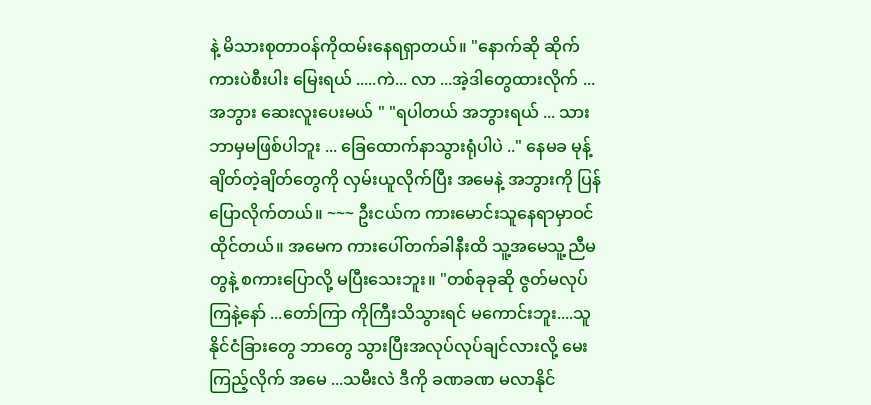နဲ့ မိသားစုတာဝန်ကိုထမ်းနေရရှာတယ်။ "နောက်ဆို ဆိုက်ကားပဲစီးပါး မြေးရယ် .....ကဲ... လာ ...အဲ့ဒါတွေထားလိုက် ...အဘွား ဆေးလူးပေးမယ် " "ရပါတယ် အဘွားရယ် ... သား ဘာမှမဖြစ်ပါဘူး ... ခြေထောက်နာသွားရုံပါပဲ .." နေမခ မုန့်ချိတ်တဲ့ချိတ်တွေကို လှမ်းယူလိုက်ပြီး အမေနဲ့ အဘွားကို ပြန်ပြောလိုက်တယ်။ ~~~ ဦးငယ်က ကားမောင်းသူနေရာမှာဝင်ထိုင်တယ်။ အမေက ကားပေါ်တက်ခါနီးထိ သူ့အမေသူ့ညီမတွနဲ့ စကားပြောလို့ မပြီးသေးဘူး။ "တစ်ခုခုဆို ဇွတ်မလုပ်ကြနဲ့နော် ...တော်ကြာ ကိုကြီးသိသွားရင် မကောင်းဘူး....သူနိုင်ငံခြားတွေ ဘာတွေ သွားပြီးအလုပ်လုပ်ချင်လားလို့ မေးကြည့်လိုက် အမေ ...သမီးလဲ ဒီကို ခဏခဏ မလာနိုင်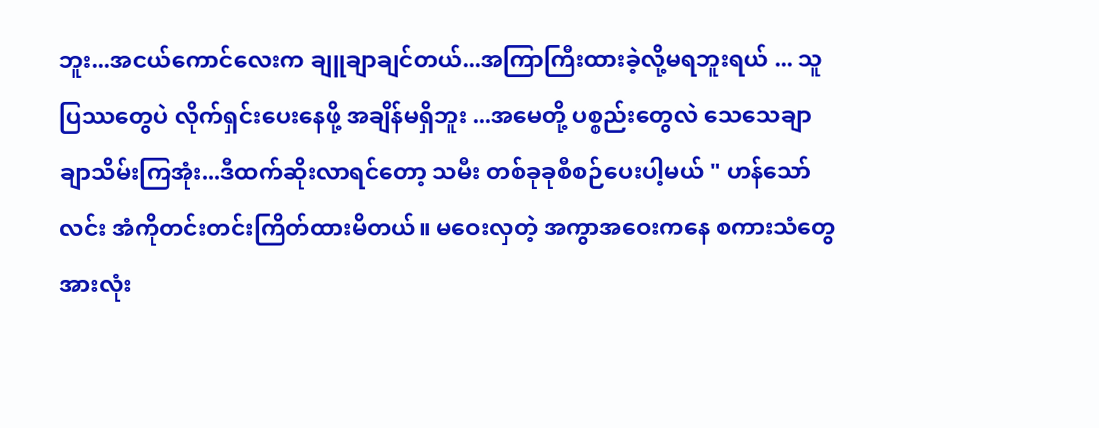ဘူး...အငယ်ကောင်လေးက ချူချာချင်တယ်...အကြာကြီးထားခဲ့လို့မရဘူးရယ် ... သူပြဿတွေပဲ လိုက်ရှင်းပေးနေဖို့ အချိန်မရှိဘူး ...အမေတို့ ပစ္စည်းတွေလဲ သေသေချာချာသိမ်းကြအုံး...ဒီထက်ဆိုးလာရင်တော့ သမီး တစ်ခုခုစီစဉ်ပေးပါ့မယ် " ဟန်သော်လင်း အံကိုတင်းတင်းကြိတ်ထားမိတယ်။ မဝေးလှတဲ့ အကွာအဝေးကနေ စကားသံတွေ အားလုံး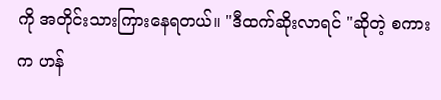ကို အတိုင်းသားကြားနေရတယ်။ "ဒီထက်ဆိုးလာရင် "ဆိုတဲ့ စကားက ဟန်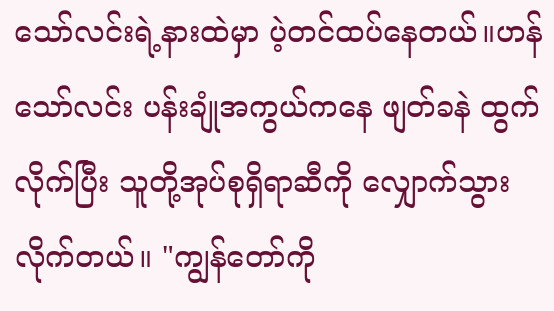သော်လင်းရဲ့နားထဲမှာ ပဲ့တင်ထပ်နေတယ်။ဟန်သော်လင်း ပန်းချုံအကွယ်ကနေ ဖျတ်ခနဲ ထွက်လိုက်ပြီး သူတို့အုပ်စုရှိရာဆီကို လျှောက်သွားလိုက်တယ်။ "ကျွန်တော်ကို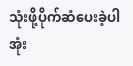သုံးဖို့ပိုက်ဆံပေးခဲ့ပါအုံး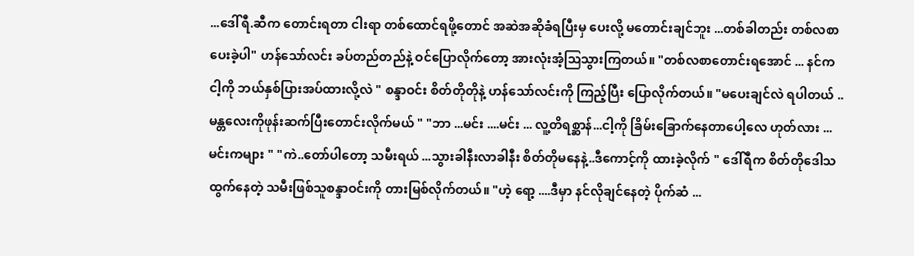...ဒေါ်ရီ.ဆီက တောင်းရတာ ငါးရာ တစ်ထောင်ရဖို့တောင် အဆဲအဆိုခံရပြီးမှ ပေးလို့ မတောင်းချင်ဘူး ...တစ်ခါတည်း တစ်လစာ ပေးခဲ့ပါ" ဟန်သော်လင်း ခပ်တည်တည်နဲ့ ဝင်ပြောလိုက်တော့ အားလုံးအံ့ဩသွားကြတယ်။ "တစ်လစာတောင်းရအောင် ... နင်က ငါ့ကို ဘယ်နှစ်ပြားအပ်ထားလို့လဲ " စန္ဒာဝင်း စိတ်တိုတိုနဲ့ ဟန်သော်လင်းကို ကြည့်ပြီး ပြောလိုက်တယ်။ "မပေးချင်လဲ ရပါတယ် ..မန္တလေးကိုဖုန်းဆက်ပြီးတောင်းလိုက်မယ် " "ဘာ ...မင်း ....မင်း ... လူ့တိရစ္ဆာန်...ငါ့ကို ခြိမ်းခြောက်နေတာပေါ့လေ ဟုတ်လား ... မင်းကများ " "ကဲ..တော်ပါတော့ သမီးရယ် ...သွားခါနီးလာခါနီး စိတ်တိုမနေနဲ့..ဒီကောင့်ကို ထားခဲ့လိုက် " ဒေါ်ရီက စိတ်တိုဒေါသထွက်နေတဲ့ သမီးဖြစ်သူစန္ဒာဝင်းကို တားမြစ်လိုက်တယ်။ "ဟဲ့ ရော့ ....ဒီမှာ နင်လိုချင်နေတဲ့ ပိုက်ဆံ ...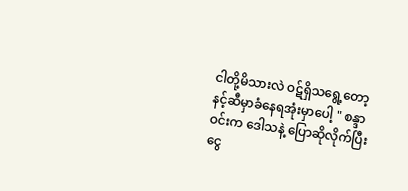ငါတို့မိသားလဲ ဝဋ်ရှိသရွေ့တော့ နင့်ဆီမှာခံနေရအုံးမှာပေါ့ " စန္ဒာဝင်းက ဒေါသနဲ့ ပြောဆိုလိုက်ပြီး ငွေ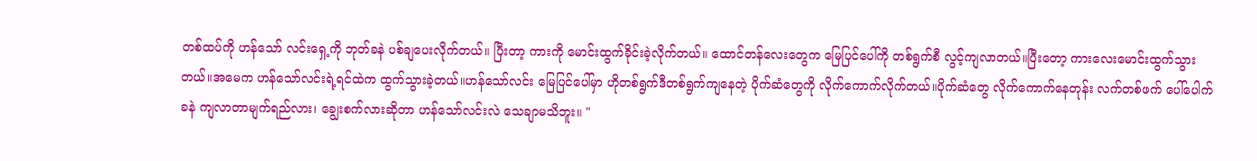တစ်ထပ်ကို ဟန်သော် လင်းရှေ့ကို ဘုတ်ခနဲ ပစ်ချပေးလိုက်တယ်။ ပြီးတာ့ ကားကို မောင်းထွက်ခိုင်းခဲ့လိုက်တယ်။ ထောင်တန်လေးတွေက မြေပြင်ပေါ်ကို တစ်ရွက်စီ လွင့်ကျလာတယ်။ပြီးတော့ ကားလေးမောင်းထွက်သွားတယ်။အမေက ဟန်သော်လင်းရဲ့ရင်ထဲက ထွက်သွားခဲ့တယ်။ဟန်သော်လင်း မြေပြင်ပေါ်မှာ ဟိုတစ်ရွက်ဒီတစ်ရွက်ကျနေတဲ့ ပိုက်ဆံတွေကို လိုက်ကောက်လိုက်တယ်။ပိုက်ဆံတွေ လိုက်ကောက်နေတုန်း လက်တစ်ဖက် ပေါ်ပေါက်ခနဲ ကျလာတာမျက်ရည်လား၊ ချွေးစက်လားဆိုတာ ဟန်သော်လင်းလဲ သေချာမသိဘူး။ "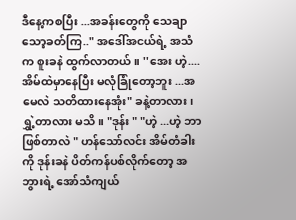ဒီနေ့ကစပြီး ...အခန်းတွေကို သေချာသော့ခတ်ကြ.." အဒေါ်အငယ်ရဲ့ အသံက စူးခနဲ ထွက်လာတယ်။ ''အေး ဟဲ့....အိမ်ထဲမှာနေပြီး မလုံခြုံတော့ဘူး ...အမေလဲ သတိထားနေအုံး" ခနဲ့တာလား၊ ရွှဲ့တာလား မသိ။ "ဒုန်း " "ဟဲ့ ...ဟဲ့ ဘာဖြစ်တာလဲ " ဟန်သော်လင်း အိမ်တံခါးကို ဒုန်းခနဲ ပိတ်ကန်ပစ်လိုက်တော့ အဘွားရဲ့ အော်သံကျယ်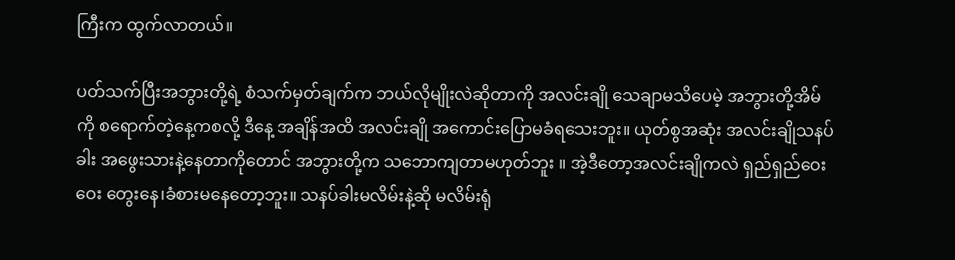ကြီးက ထွက်လာတယ်။

ပတ်သက်ပြီးအဘွားတို့ရဲ့ စံသက်မှတ်ချက်က ဘယ်လိုမျိုးလဲဆိုတာကို အလင်းချို သေချာမသိပေမဲ့ အဘွားတို့အိမ်ကို စရောက်တဲ့နေ့ကစလို့ ဒီနေ့ အချိန်အထိ အလင်းချို အကောင်းပြောမခံရသေးဘူး။ ယုတ်စွအဆုံး အလင်းချိုသနပ်ခါး အဖွေးသားနဲ့နေတာကိုတောင် အဘွားတို့က သဘောကျတာမဟုတ်ဘူး ။ အဲ့ဒီတော့အလင်းချိုကလဲ ရှည်ရှည်ဝေးဝေး တွေးနေ၊ခံစားမနေတော့ဘူး။ သနပ်ခါးမလိမ်းနဲ့ဆို မလိမ်းရုံ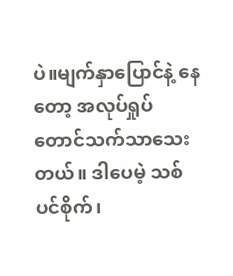ပဲ။မျက်နှာပြောင်နဲ့ နေတော့ အလုပ်ရှုပ်တောင်သက်သာသေးတယ်။ ဒါပေမဲ့ သစ်ပင်စိုက်၊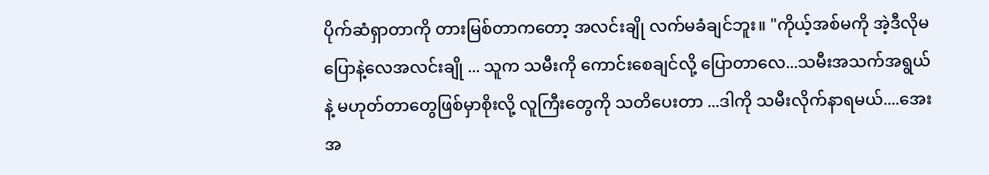ပိုက်ဆံရှာတာကို တားမြစ်တာကတော့ အလင်းချို လက်မခံချင်ဘူး။ "ကိုယ့်အစ်မကို အဲ့ဒီလိုမပြောနဲ့လေအလင်းချို ... သူက သမီးကို ကောင်းစေချင်လို့ ပြောတာလေ...သမီးအသက်အရွယ်နဲ့ မဟုတ်တာတွေဖြစ်မှာစိုးလို့ လူကြီးတွေကို သတိပေးတာ ...ဒါကို သမီးလိုက်နာရမယ်....အေး အ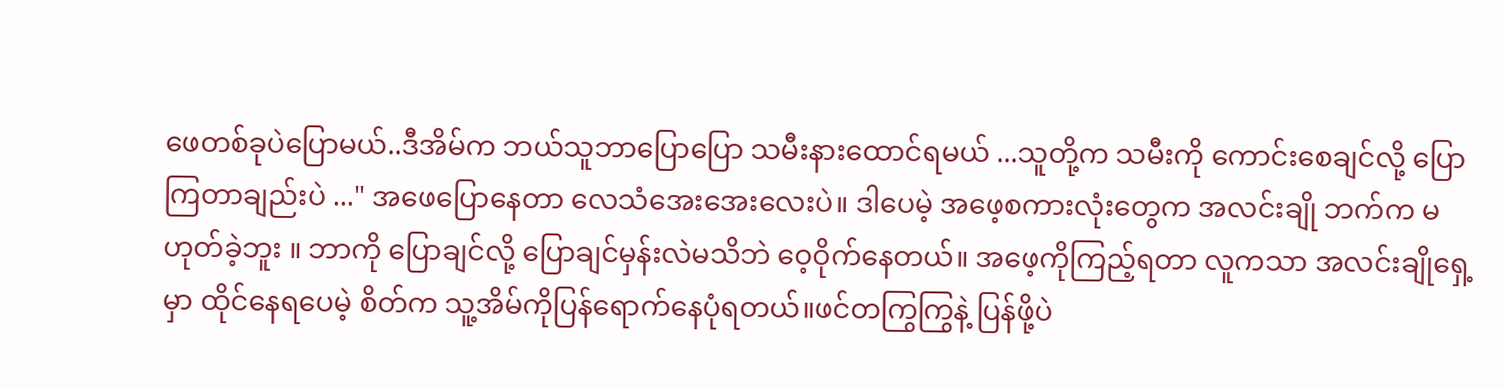ဖေတစ်ခုပဲပြောမယ်..ဒီအိမ်က ဘယ်သူဘာပြောပြော သမီးနားထောင်ရမယ် ...သူတို့က သမီးကို ကောင်းစေချင်လို့ ပြောကြတာချည်းပဲ ..." အဖေပြောနေတာ လေသံအေးအေးလေးပဲ။ ဒါပေမဲ့ အဖေ့စကားလုံးတွေက အလင်းချို ဘက်က မဟုတ်ခဲ့ဘူး ။ ဘာကို ပြောချင်လို့ ပြောချင်မှန်းလဲမသိဘဲ ဝေ့ဝိုက်နေတယ်။ အဖေ့ကိုကြည့်ရတာ လူကသာ အလင်းချိုရှေ့မှာ ထိုင်နေရပေမဲ့ စိတ်က သူ့အိမ်ကိုပြန်ရောက်နေပုံရတယ်။ဖင်တကြွကြွနဲ့ ပြန်ဖို့ပဲ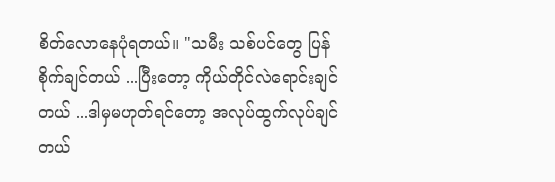စိတ်လောနေပုံရတယ်။ "သမီး သစ်ပင်တွေ ပြန်စိုက်ချင်တယ် ...ပြီးတော့ ကိုယ်တိုင်လဲရောင်းချင်တယ် ...ဒါမှမဟုတ်ရင်တော့ အလုပ်ထွက်လုပ်ချင်တယ်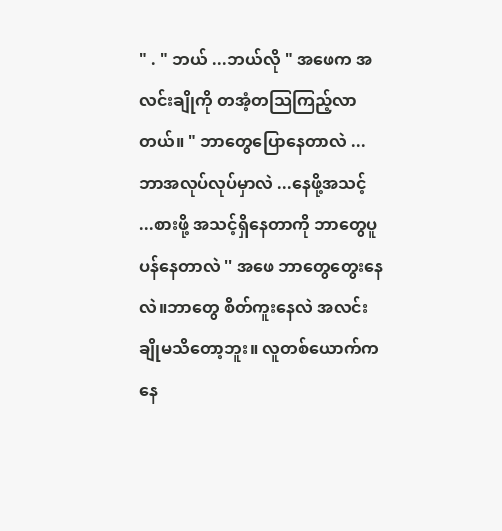" . " ဘယ် ...ဘယ်လို " အဖေက အလင်းချိုကို တအံ့တသြကြည့်လာတယ်။ " ဘာတွေပြောနေတာလဲ ... ဘာအလုပ်လုပ်မှာလဲ ...နေဖို့အသင့် ...စားဖို့ အသင့်ရှိနေတာကို ဘာတွေပူပန်နေတာလဲ '' အဖေ ဘာတွေတွေးနေလဲ။ဘာတွေ စိတ်ကူးနေလဲ အလင်းချိုမသိတော့ဘူး။ လူတစ်ယောက်က နေ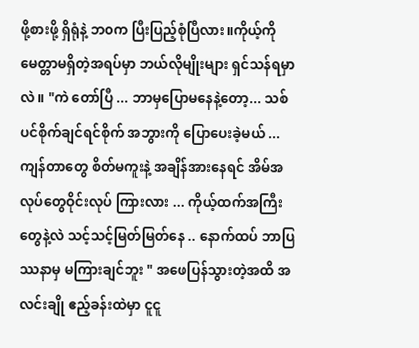ဖို့စားဖို့ ရှိရုံနဲ့ ဘ၀က ပြီးပြည့်စုံပြီလား။ကိုယ့်ကို မေတ္တာမရှိတဲ့အရပ်မှာ ဘယ်လိုမျိုးများ ရှင်သန်ရမှာလဲ။ "ကဲ တော်ပြီ ... ဘာမှပြောမနေနဲ့တော့... သစ်ပင်စိုက်ချင်ရင်စိုက် အဘွားကို ပြောပေးခဲ့မယ် ...ကျန်တာတွေ စိတ်မကူးနဲ့ အချိန်အားနေရင် အိမ်အလုပ်တွေဝိုင်းလုပ် ကြားလား ... ကိုယ့်ထက်အကြီးတွေနဲ့လဲ သင့်သင့်မြတ်မြတ်နေ .. နောက်ထပ် ဘာပြဿနာမှ မကြားချင်ဘူး " အဖေပြန်သွားတဲ့အထိ အလင်းချို ဧည့်ခန်းထဲမှာ ငူငူ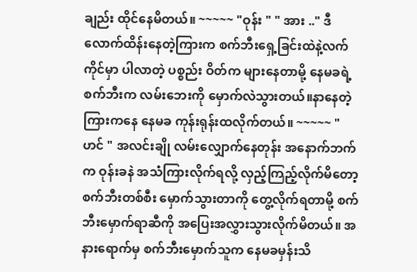ချည်း ထိုင်နေမိတယ်။ ~~~~~ "ဝုန်း " " အား .." ဒီလောက်ထိန်းနေတဲ့ကြားက စက်ဘီးရှေ့ခြင်းထဲနဲ့လက်ကိုင်မှာ ပါလာတဲ့ ပစ္စည်း ဝိတ်က များနေတာမို့ နေမခရဲ့ စက်ဘီးက လမ်းဘေးကို မှောက်လဲသွားတယ်။နာနေတဲ့ကြားကနေ နေမခ ကုန်းရုန်းထလိုက်တယ်။ ~~~~~ " ဟင် " အလင်းချို လမ်းလျှောက်နေတုန်း အနောက်ဘက်က ဝုန်းခနဲ အသံကြားလိုက်ရလို့ လှည့်ကြည့်လိုက်မိတော့ စက်ဘီးတစ်စီး မှောက်သွားတာကို တွေ့လိုက်ရတာမို့ စက်ဘီးမှောက်ရာဆီကို အပြေးအလွှားသွားလိုက်မိတယ်။ အနားရောက်မှ စက်ဘီးမှောက်သူက နေမခမှန်းသိ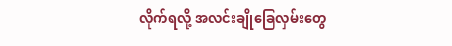လိုက်ရလို့ အလင်းချိုခြေလှမ်းတွေ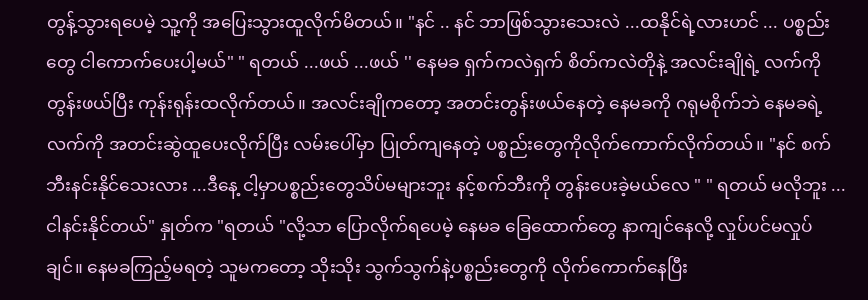တွန့်သွားရပေမဲ့ သူ့ကို အပြေးသွားထူလိုက်မိတယ်။ "နင် .. နင် ဘာဖြစ်သွားသေးလဲ ...ထနိုင်ရဲ့လားဟင် ... ပစ္စည်းတွေ ငါကောက်ပေးပါ့မယ်" " ရတယ် ...ဖယ် ...ဖယ် '' နေမခ ရှက်ကလဲရှက် စိတ်ကလဲတိုနဲ့ အလင်းချိုရဲ့ လက်ကို တွန်းဖယ်ပြီး ကုန်းရုန်းထလိုက်တယ်။ အလင်းချိုကတော့ အတင်းတွန်းဖယ်နေတဲ့ နေမခကို ဂရုမစိုက်ဘဲ နေမခရဲ့လက်ကို အတင်းဆွဲထူပေးလိုက်ပြီး လမ်းပေါ်မှာ ပြုတ်ကျနေတဲ့ ပစ္စည်းတွေကိုလိုက်ကောက်လိုက်တယ်။ "နင် စက်ဘီးနင်းနိုင်သေးလား ...ဒီနေ့ ငါ့မှာပစ္စည်းတွေသိပ်မများဘူး နင့်စက်ဘီးကို တွန်းပေးခဲ့မယ်လေ " " ရတယ် မလိုဘူး ...ငါနင်းနိုင်တယ်" နှုတ်က "ရတယ် "လို့သာ ပြောလိုက်ရပေမဲ့ နေမခ ခြေထောက်တွေ နာကျင်နေလို့ လှုပ်ပင်မလှုပ်ချင်။ နေမခကြည့်မရတဲ့ သူမကတော့ သိုးသိုး သွက်သွက်နဲ့ပစ္စည်းတွေကို လိုက်ကောက်နေပြီး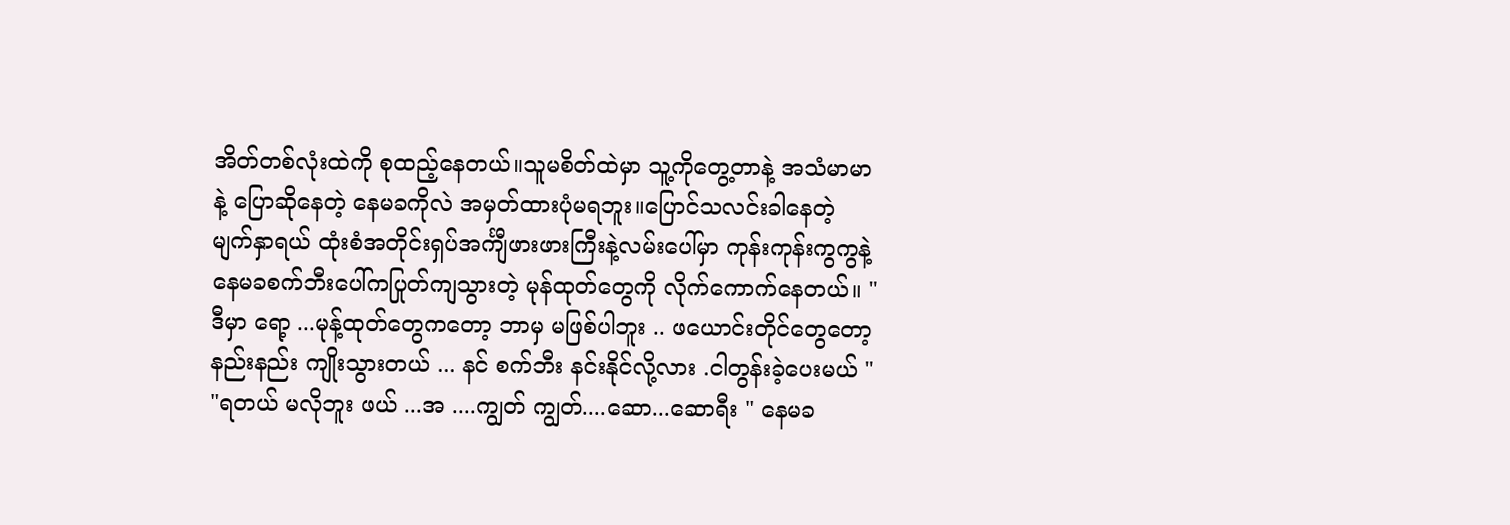အိတ်တစ်လုံးထဲကို စုထည့်နေတယ်။သူမစိတ်ထဲမှာ သူ့ကိုတွေ့တာနဲ့ အသံမာမာနဲ့ ပြောဆိုနေတဲ့ နေမခကိုလဲ အမှတ်ထားပုံမရဘူး။ပြောင်သလင်းခါနေတဲ့ မျက်နှာရယ် ထုံးစံအတိုင်းရှပ်အင်္ကျီဖားဖားကြီးနဲ့လမ်းပေါ်မှာ ကုန်းကုန်းကွကွနဲ့ နေမခစက်ဘီးပေါ်ကပြုတ်ကျသွားတဲ့ မုန်ထုတ်တွေကို လိုက်ကောက်နေတယ်။ "ဒီမှာ ရော့ ...မုန့်ထုတ်တွေကတော့ ဘာမှ မဖြစ်ပါဘူး .. ဖယောင်းတိုင်တွေတော့ နည်းနည်း ကျိုးသွားတယ် ... နင် စက်ဘီး နင်းနိုင်လို့လား .ငါတွန်းခဲ့ပေးမယ် " "ရတယ် မလိုဘူး ဖယ် ...အ ....ကျွတ် ကျွတ်....ဆော...ဆောရီး " နေမခ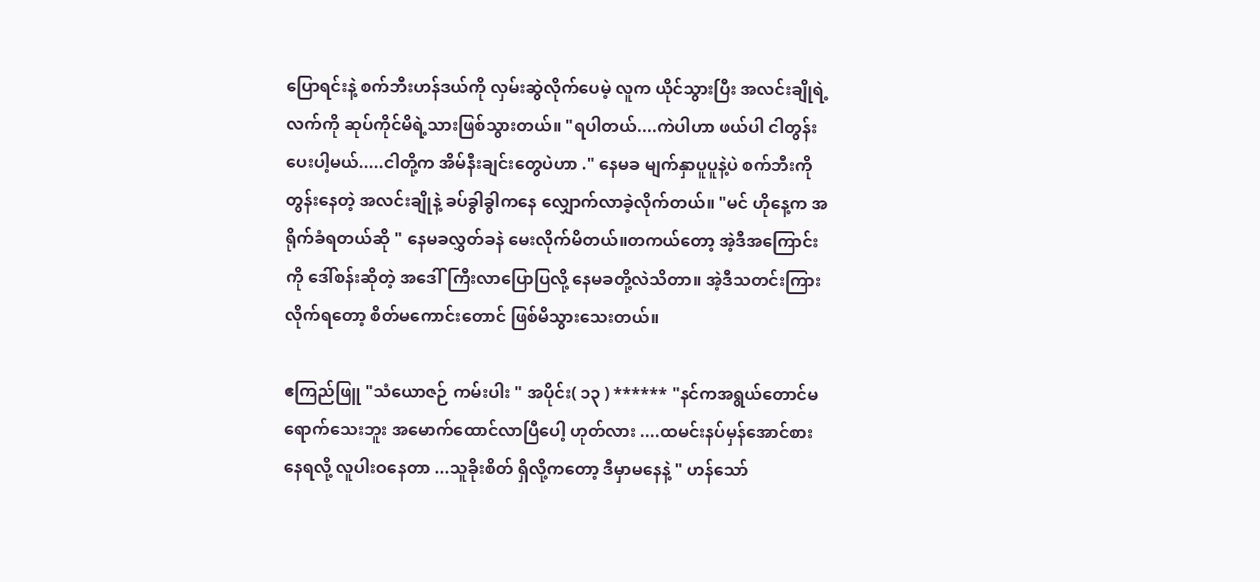ပြောရင်းနဲ့ စက်ဘီးဟန်ဒယ်ကို လှမ်းဆွဲလိုက်ပေမဲ့ လူက ယိုင်သွားပြီး အလင်းချိုရဲ့ လက်ကို ဆုပ်ကိုင်မိရဲ့သားဖြစ်သွားတယ်။ "ရပါတယ်....ကဲပါဟာ ဖယ်ပါ ငါတွန်း ပေးပါ့မယ်.....ငါတို့က အိမ်နီးချင်းတွေပဲဟာ ." နေမခ မျက်နှာပူပူနဲ့ပဲ စက်ဘီးကိုတွန်းနေတဲ့ အလင်းချိုနဲ့ ခပ်ခွါခွါကနေ လျှောက်လာခဲ့လိုက်တယ်။ "မင် ဟိုနေ့က အရိုက်ခံရတယ်ဆို " နေမခလွှတ်ခနဲ မေးလိုက်မိတယ်။တကယ်တော့ အဲ့ဒီအကြောင်းကို ဒေါ်စန်းဆိုတဲ့ အဒေါ်ကြီးလာပြောပြလို့ နေမခတို့လဲသိတာ။ အဲ့ဒီသတင်းကြားလိုက်ရတော့ စိတ်မကောင်းတောင် ဖြစ်မိသွားသေးတယ်။

ဧကြည်ဖြူ "သံယောဇဉ် ကမ်းပါး " အပိုင်း( ၁၃ ) ****** "နင်ကအရွယ်တောင်မရောက်သေးဘူး အမောက်ထောင်လာပြီပေါ့ ဟုတ်လား ....ထမင်းနပ်မှန်အောင်စားနေရလို့ လူပါးဝနေတာ ...သူခိုးစိတ် ရှိလို့ကတော့ ဒီမှာမနေနဲ့ " ဟန်သော်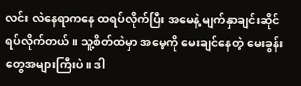လင်း လဲနေရာကနေ ထရပ်လိုက်ပြီး အမေနဲ့ မျက်နှာချင်းဆိုင်ရပ်လိုက်တယ်။ သူ့စိတ်ထဲမှာ အမေ့ကို မေးချင်နေတဲ့ မေးခွန်းတွေအများကြီးပဲ။ ဒါ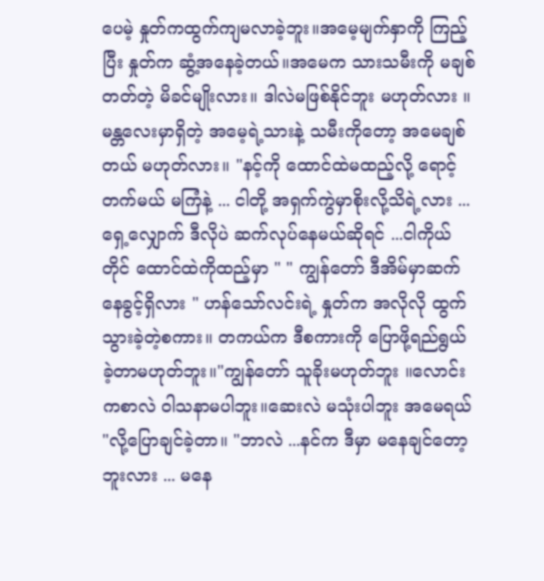ပေမဲ့ နှုတ်ကထွက်ကျမလာခဲ့ဘူး။အမေ့မျက်နှာကို ကြည့်ပြီး နှုတ်က ဆွံ့အနေခဲ့တယ်။အမေက သားသမီးကို မချစ်တတ်တဲ့ မိခင်မျိုးလား။ ဒါလဲမဖြစ်နိုင်ဘူး မဟုတ်လား ။မန္တလေးမှာရှိတဲ့ အမေ့ရဲ့သားနဲ့ သမီးကိုတော့ အမေချစ်တယ် မဟုတ်လား။ "နင့်ကို ထောင်ထဲမထည့်လို့ ရောင့်တက်မယ် မကြံနဲ့ ... ငါတို့ အရှက်ကွဲမှာစိုးလို့သိရဲ့လား ...ရှေ့လျှောက် ဒီလိုပဲ ဆက်လုပ်နေမယ်ဆိုရင် ...ငါကိုယ်တိုင် ထောင်ထဲကိုထည့်မှာ " " ကျွန်တော် ဒီအိမ်မှာဆက်နေခွင့်ရှိလား " ဟန်သော်လင်းရဲ့ နှုတ်က အလိုလို ထွက်သွားခဲ့တဲ့စကား။ တကယ်က ဒီစကားကို ပြောဖို့ရည်ရွယ်ခဲ့တာမဟုတ်ဘူး။"ကျွန်တော် သူခိုးမဟုတ်ဘူး ။လောင်းကစာလဲ ဝါသနာမပါဘူး။ဆေးလဲ မသုံးပါဘူး အမေရယ် "လို့ပြောချင်ခဲ့တာ။ "ဘာလဲ ...နင်က ဒီမှာ မနေချင်တော့ဘူးလား ... မနေ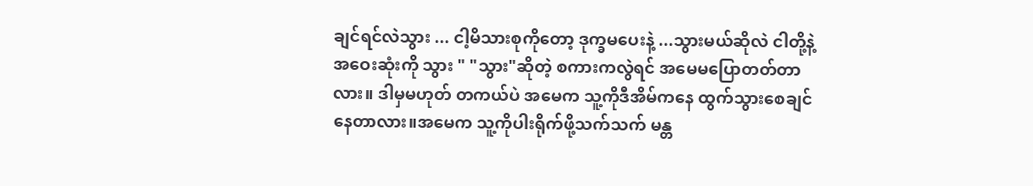ချင်ရင်လဲသွား ... ငါ့မိသားစုကိုတော့ ဒုက္ခမပေးနဲ့ ...သွားမယ်ဆိုလဲ ငါတို့နဲ့ အဝေးဆုံးကို သွား " "သွား"ဆိုတဲ့ စကားကလွဲရင် အမေမပြောတတ်တာလား။ ဒါမှမဟုတ် တကယ်ပဲ အမေက သူ့ကိုဒီအိမ်ကနေ ထွက်သွားစေချင်နေတာလား။အမေက သူ့ကိုပါးရိုက်ဖို့သက်သက် မန္တ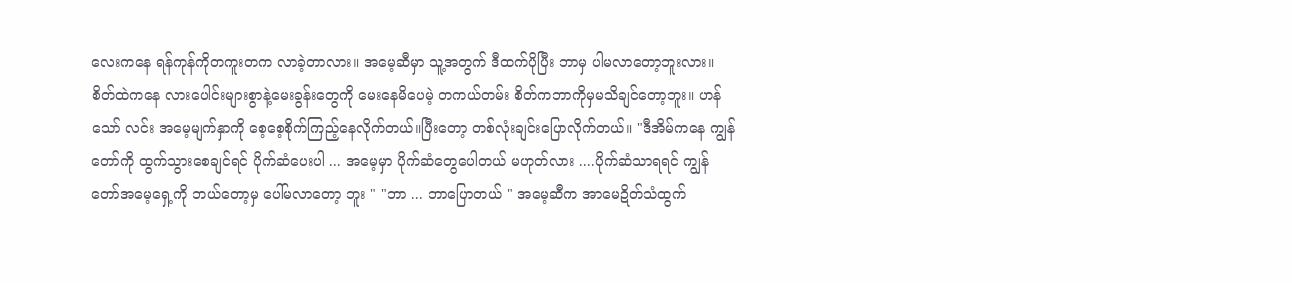လေးကနေ ရန်ကုန်ကိုတကူးတက လာခဲ့တာလား။ အမေ့ဆီမှာ သူ့အတွက် ဒီထက်ပိုပြီး ဘာမှ ပါမလာတော့ဘူးလား။စိတ်ထဲကနေ လားပေါင်းများစွာနဲ့မေးခွန်းတွေကို မေးနေမိပေမဲ့ တကယ်တမ်း စိတ်ကဘာကိုမှမသိချင်တော့ဘူး။ ဟန်သော် လင်း အမေ့မျက်နှာကို စေ့စေ့စိုက်ကြည့်နေလိုက်တယ်။ပြီးတော့ တစ်လုံးချင်းပြောလိုက်တယ်။ "ဒီအိမ်ကနေ ကျွန်တော်ကို ထွက်သွားစေချင်ရင် ပိုက်ဆံပေးပါ ... အမေ့မှာ ပိုက်ဆံတွေပေါတယ် မဟုတ်လား ....ပိုက်ဆံသာရရင် ကျွန်တော်အမေ့ရှေ့ကို ဘယ်တော့မှ ပေါ်မလာတော့ ဘူး " "ဘာ ... ဘာပြောတယ် " အမေ့ဆီက အာမေဍိတ်သံထွက်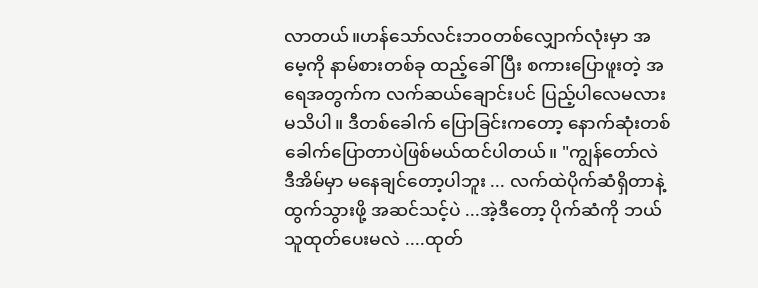လာတယ်။ဟန်သော်လင်းဘ၀တစ်လျှောက်လုံးမှာ အမေ့ကို နာမ်စားတစ်ခု ထည့်ခေါ်ပြီး စကားပြောဖူးတဲ့ အရေအတွက်က လက်ဆယ်ချောင်းပင် ပြည့်ပါလေမလား မသိပါ။ ဒီတစ်ခေါက် ပြောခြင်းကတော့ နောက်ဆုံးတစ်ခေါက်ပြောတာပဲဖြစ်မယ်ထင်ပါတယ်။ "ကျွန်တော်လဲ ဒီအိမ်မှာ မနေချင်တော့ပါဘူး ... လက်ထဲပိုက်ဆံရှိတာနဲ့ ထွက်သွားဖို့ အဆင်သင့်ပဲ ...အဲ့ဒီတော့ ပိုက်ဆံကို ဘယ်သူထုတ်ပေးမလဲ ....ထုတ်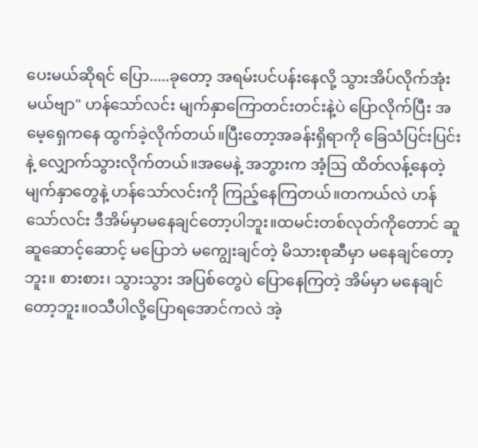ပေးမယ်ဆိုရင် ပြော.....ခုတော့ အရမ်းပင်ပန်းနေလို့ သွားအိပ်လိုက်အုံးမယ်ဗျာ" ဟန်သော်လင်း မျက်နှာကြောတင်းတင်းနဲ့ပဲ ပြောလိုက်ပြီး အမေ့ရှေကနေ ထွက်ခဲ့လိုက်တယ်။ပြီးတော့အခန်းရှိရာကို ခြေသံပြင်းပြင်းနဲ့ လျှောက်သွားလိုက်တယ်။အမေနဲ့ အဘွားက အံ့ဩ ထိတ်လန့်နေတဲ့ မျက်နှာတွေနဲ့ ဟန်သော်လင်းကို ကြည့်နေကြတယ်။တကယ်လဲ ဟန်သော်လင်း ဒီအိမ်မှာမနေချင်တော့ပါဘူး။ထမင်းတစ်လုတ်ကိုတောင် ဆူဆူဆောင့်ဆောင့် မပြောဘဲ မကျွေးချင်တဲ့ မိသားစုဆီမှာ မနေချင်တော့ဘူး။ စားစား၊ သွားသွား အပြစ်တွေပဲ ပြောနေကြတဲ့ အိမ်မှာ မနေချင်တော့ဘူး။ဝသီပါလို့ပြောရအောင်ကလဲ အဲ့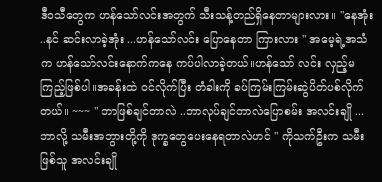ဒီဝသီတွေက ဟန်သော်လင်းအတွက် သီးသန့်တည်ရှိနေတာများလား။ "နေအုံး ..နင် ဆင်းလာခဲ့အုံး ...ဟန်သော်လင်း ပြောနေတာ ကြားလား " အမေ့ရဲ့အသံက ဟန်သော်လင်းနောက်ကနေ ကပ်ပါလာခဲ့တယ်။ဟန်သော် လင်း လှည့်မကြည့်ဖြစ်ပါ။အခန်းထဲ ၀င်လိုက်ပြီး တံခါးကို ခပ်ကြမ်းကြမ်းဆွဲပိတ်ပစ်လိုက်တယ်။ ~~~ " ဘာဖြစ်ချင်တာလဲ ..ဘာလုပ်ချင်တာလဲပြောစမ်း အလင်းချို ...ဘာလို့ သမီးအဘွားတို့ကို ဒုက္ခတွေပေးနေရတာလဲဟင် " ကိုသက်ဦးက သမီးဖြစ်သူ အလင်းချို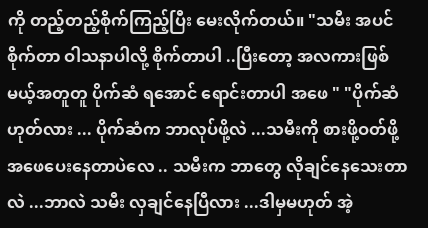ကို တည့်တည့်စိုက်ကြည့်ပြီး မေးလိုက်တယ်။ "သမီး အပင်စိုက်တာ ဝါသနာပါလို့ စိုက်တာပါ ..ပြီးတော့ အလကားဖြစ်မယ့်အတူတူ ပိုက်ဆံ ရအောင် ရောင်းတာပါ အဖေ " "ပိုက်ဆံ ဟုတ်လား ... ပိုက်ဆံက ဘာလုပ်ဖို့လဲ ...သမီးကို စားဖို့ဝတ်ဖို့ အဖေပေးနေတာပဲလေ .. သမီးက ဘာတွေ လိုချင်နေသေးတာလဲ ...ဘာလဲ သမီး လှချင်နေပြီလား ...ဒါမှမဟုတ် အဲ့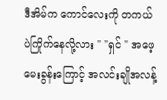ဒီအိမ်က ကောင်လေးကို တကယ်ပဲကြိုက်နေလို့လား " "ရှင် " အဖေ့ မေးခွန်းကြောင့် အလင်းချိုအလန့်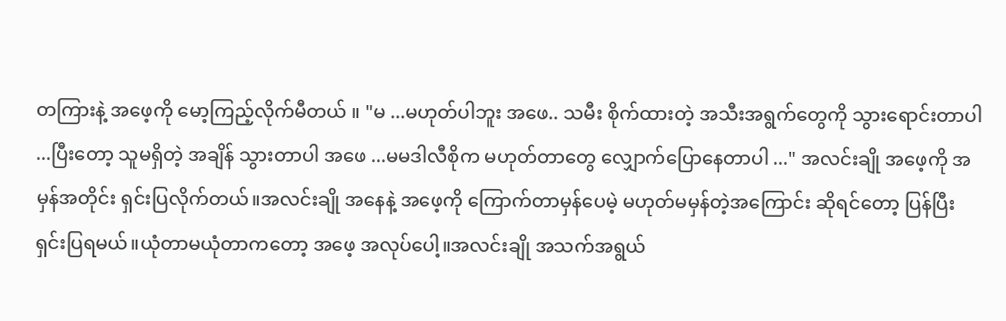တကြားနဲ့ အဖေ့ကို မော့ကြည့်လိုက်မီတယ် ။ "မ ...မဟုတ်ပါဘူး အဖေ.. သမီး စိုက်ထားတဲ့ အသီးအရွက်တွေကို သွားရောင်းတာပါ ...ပြီးတော့ သူမရှိတဲ့ အချိန် သွားတာပါ အဖေ ...မမဒါလီစိုက မဟုတ်တာတွေ လျှောက်ပြောနေတာပါ ..." အလင်းချို အဖေ့ကို အမှန်အတိုင်း ရှင်းပြလိုက်တယ်။အလင်းချို အနေနဲ့ အဖေ့ကို ကြောက်တာမှန်ပေမဲ့ မဟုတ်မမှန်တဲ့အကြောင်း ဆိုရင်တော့ ပြန်ပြီး ရှင်းပြရမယ်။ယုံတာမယုံတာကတော့ အဖေ့ အလုပ်ပေါ့။အလင်းချို အသက်အရွယ်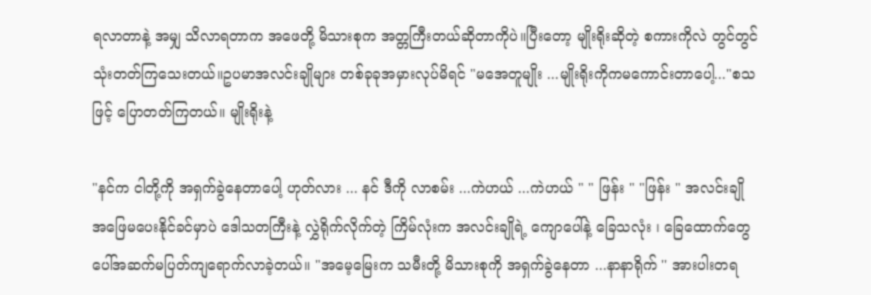ရလာတာနဲ့ အမျှ သိလာရတာက အဖေတို့ မိသားစုက အတ္တကြီးတယ်ဆိုတာကိုပဲ။ပြီးတော့ မျိုးရိုးဆိုတဲ့ စကားကိုလဲ တွင်တွင် သုံးတတ်ကြသေးတယ်။ဥပမာအလင်းချိုများ တစ်ခုခုအမှားလုပ်မိရင် "မအေတူမျိုး ...မျိုးရိုးကိုကမကောင်းတာပေါ့..."စသဖြင့် ပြောတတ်ကြတယ်။ မျိုးရိုးနဲ့

"နင်က ငါတို့ကို အရှက်ခွဲနေတာပေါ့ ဟုတ်လား ... နင် ဒီကို လာစမ်း ...ကဲဟယ် ...ကဲဟယ် " " ဖြန်း " "ဖြန်း " အလင်းချို အဖြေမပေးနိုင်ခင်မှာပဲ ဒေါသတကြီးနဲ့ လွှဲရိုက်လိုက်တဲ့ ကြိမ်လုံးက အလင်းချိုရဲ့ ကျောပေါ်နဲ့ ခြေသလုံး ၊ ခြေထောက်တွေပေါ်အဆက်မပြတ်ကျရောက်လာခဲ့တယ်။ "အမေ့မြေးက သမီးတို့ မိသားစုကို အရှက်ခွဲနေတာ ...နာနာရိုက် '' အားပါးတရ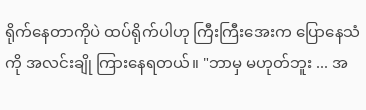ရိုက်နေတာကိုပဲ ထပ်ရိုက်ပါဟု ကြီးကြီးအေးက ပြောနေသံကို အလင်းချို ကြားနေရတယ်။ "ဘာမှ မဟုတ်ဘူး ... အ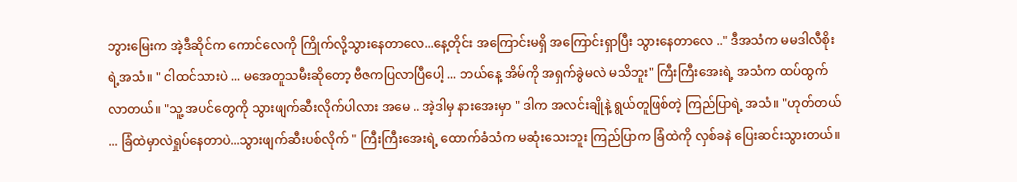ဘွားမြေးက အဲ့ဒီဆိုင်က ကောင်လေကို ကြိုက်လို့သွားနေတာလေ...နေ့တိုင်း အကြောင်းမရှိ အကြောင်းရှာပြီး သွားနေတာလေ .." ဒီအသံက မမဒါလီစိုးရဲ့အသံ။ " ငါထင်သားပဲ ... မအေတူသမီးဆိုတော့ ဗီဇကပြလာပြီပေါ့ ... ဘယ်နေ့ အိမ်ကို အရှက်ခွဲမလဲ မသိဘူး" ကြီးကြီးအေးရဲ့ အသံက ထပ်ထွက်လာတယ်။ "သူ့ အပင်တွေကို သွားဖျက်ဆီးလိုက်ပါလား အမေ .. အဲ့ဒါမှ နားအေးမှာ " ဒါက အလင်းချိုနဲ့ ရွယ်တူဖြစ်တဲ့ ကြည်ပြာရဲ့ အသံ။ "ဟုတ်တယ် ... ခြံထဲမှာလဲရှုပ်နေတာပဲ...သွားဖျက်ဆီးပစ်လိုက် " ကြီးကြီးအေးရဲ့ ထောက်ခံသံက မဆုံးသေးဘူး ကြည်ပြာက ခြံထဲကို လှစ်ခနဲ ပြေးဆင်းသွားတယ်။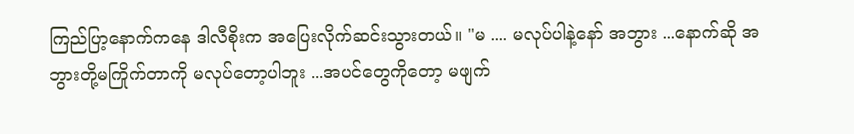ကြည်ပြာ့နောက်ကနေ ဒါလီစိုးက အပြေးလိုက်ဆင်းသွားတယ်။ "မ .... မလုပ်ပါနဲ့နော် အဘွား ...နောက်ဆို အဘွားတို့မကြိုက်တာကို မလုပ်တော့ပါဘူး ...အပင်တွေကိုတော့ မဖျက်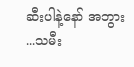ဆီးပါနဲ့နော် အဘွား ...သမီး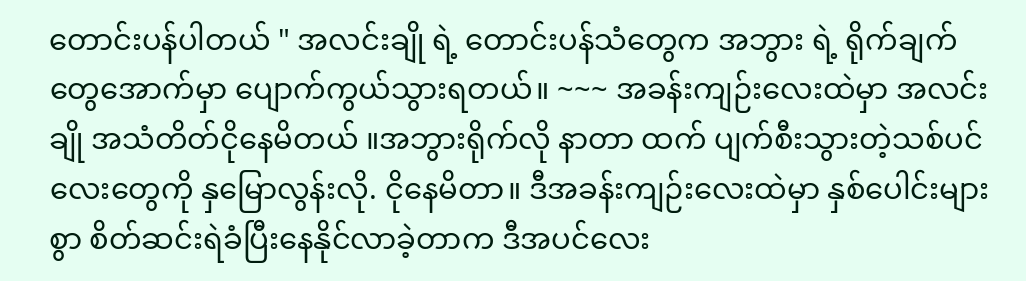တောင်းပန်ပါတယ် " အလင်းချို ရဲ့ တောင်းပန်သံတွေက အဘွား ရဲ့ ရိုက်ချက်တွေအောက်မှာ ပျောက်ကွယ်သွားရတယ်။ ~~~ အခန်းကျဉ်းလေးထဲမှာ အလင်းချို အသံတိတ်ငိုနေမိတယ် ။အဘွားရိုက်လို နာတာ ထက် ပျက်စီးသွားတဲ့သစ်ပင်လေးတွေကို နှမြောလွန်းလို. ငိုနေမိတာ။ ဒီအခန်းကျဉ်းလေးထဲမှာ နှစ်ပေါင်းများစွာ စိတ်ဆင်းရဲခံပြီးနေနိုင်လာခဲ့တာက ဒီအပင်လေး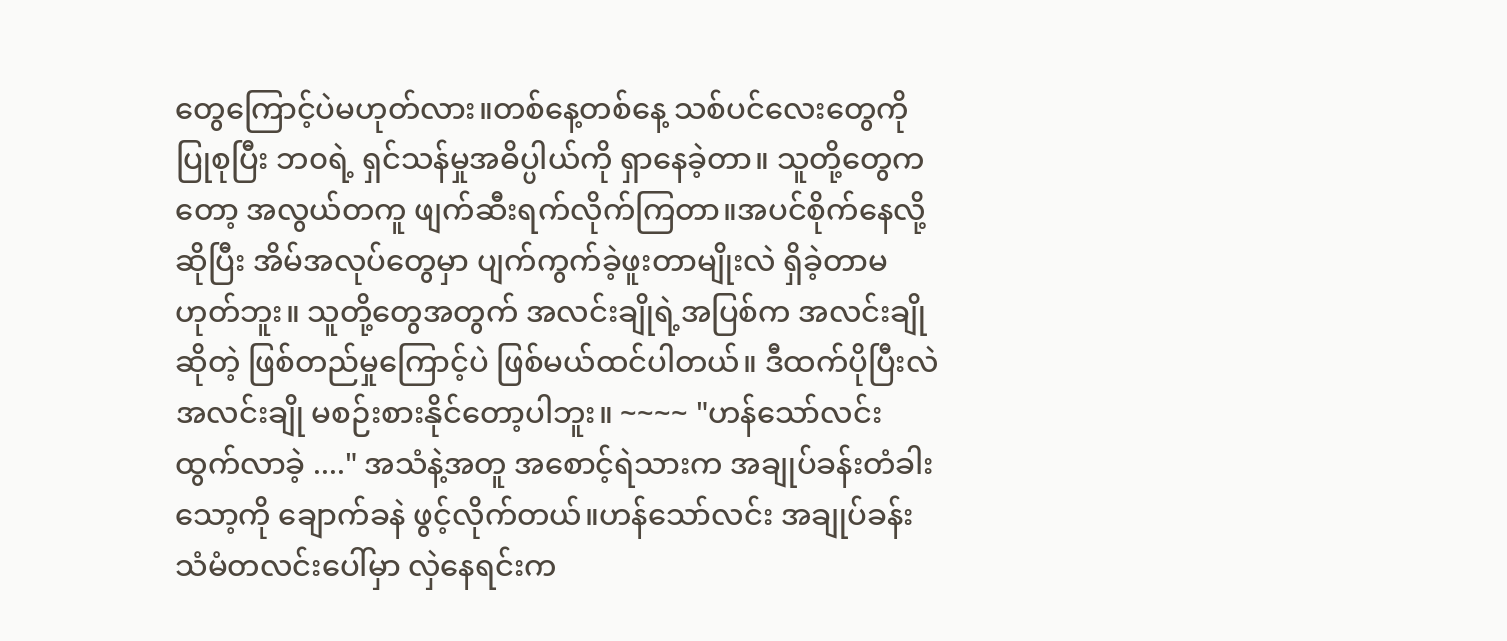တွေကြောင့်ပဲမဟုတ်လား။တစ်နေ့တစ်နေ့ သစ်ပင်လေးတွေကို ပြုစုပြီး ဘ၀ရဲ့ ရှင်သန်မှုအဓိပ္ပါယ်ကို ရှာနေခဲ့တာ။ သူတို့တွေကတော့ အလွယ်တကူ ဖျက်ဆီးရက်လိုက်ကြတာ။အပင်စိုက်နေလို့ ဆိုပြီး အိမ်အလုပ်တွေမှာ ပျက်ကွက်ခဲ့ဖူးတာမျိုးလဲ ရှိခဲ့တာမဟုတ်ဘူး။ သူတို့တွေအတွက် အလင်းချိုရဲ့အပြစ်က အလင်းချိုဆိုတဲ့ ဖြစ်တည်မှုကြောင့်ပဲ ဖြစ်မယ်ထင်ပါတယ်။ ဒီထက်ပိုပြီးလဲ အလင်းချို မစဉ်းစားနိုင်တော့ပါဘူး။ ~~~~ "ဟန်သော်လင်း ထွက်လာခဲ့ ...." အသံနဲ့အတူ အစောင့်ရဲသားက အချုပ်ခန်းတံခါးသော့ကို ချောက်ခနဲ ဖွင့်လိုက်တယ်။ဟန်သော်လင်း အချုပ်ခန်း သံမံတလင်းပေါ်မှာ လှဲနေရင်းက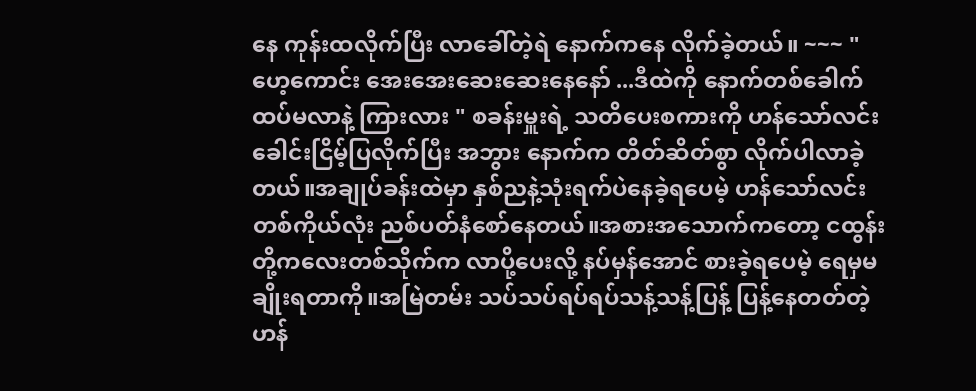နေ ကုန်းထလိုက်ပြီး လာခေါ်တဲ့ရဲ နောက်ကနေ လိုက်ခဲ့တယ်။ ~~~ "ဟေ့ကောင်း အေးအေးဆေးဆေးနေနော် ...ဒီထဲကို နောက်တစ်ခေါက်ထပ်မလာနဲ့ ကြားလား " စခန်းမှူးရဲ့ သတိပေးစကားကို ဟန်သော်လင်း ခေါင်းငြိမ့်ပြလိုက်ပြီး အဘွား နောက်က တိတ်ဆိတ်စွာ လိုက်ပါလာခဲ့တယ်။အချုပ်ခန်းထဲမှာ နှစ်ညနဲ့သုံးရက်ပဲနေခဲ့ရပေမဲ့ ဟန်သော်လင်းတစ်ကိုယ်လုံး ညစ်ပတ်နံစော်နေတယ်။အစားအသောက်ကတော့ ငထွန်းတို့ကလေးတစ်သိုက်က လာပို့ပေးလို့ နပ်မှန်အောင် စားခဲ့ရပေမဲ့ ရေမှမချိုးရတာကို။အမြဲတမ်း သပ်သပ်ရပ်ရပ်သန့်သန့်ပြန့် ပြန့်နေတတ်တဲ့ ဟန်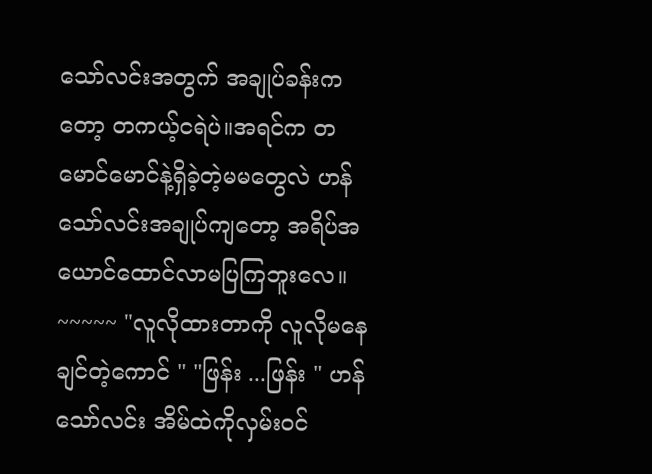သော်လင်းအတွက် အချုပ်ခန်းကတော့ တကယ့်ငရဲပဲ။အရင်က တမောင်မောင်နဲ့ရှိခဲ့တဲ့မမတွေလဲ ဟန်သော်လင်းအချုပ်ကျတော့ အရိပ်အယောင်ထောင်လာမပြကြဘူးလေ။ ~~~~~ "လူလိုထားတာကို လူလိုမနေချင်တဲ့ကောင် " "ဖြန်း ...ဖြန်း " ဟန်သော်လင်း အိမ်ထဲကိုလှမ်းဝင်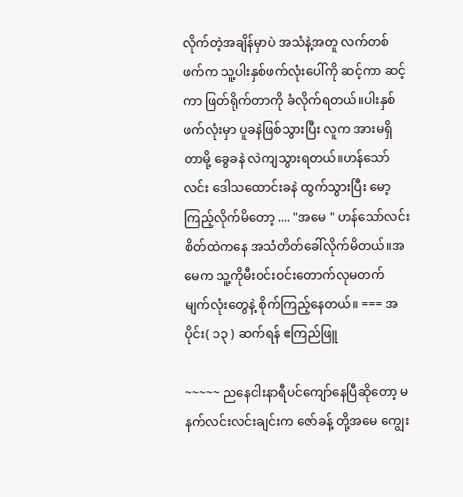လိုက်တဲ့အချိန်မှာပဲ အသံနဲ့အတူ လက်တစ်ဖက်က သူ့ပါးနှစ်ဖက်လုံးပေါ်ကို ဆင့်ကာ ဆင့်ကာ ဖြတ်ရိုက်တာကို ခံလိုက်ရတယ်။ပါးနှစ်ဖက်လုံးမှာ ပူခနဲဖြစ်သွားပြီး လူက အားမရှိတာမို့ ခွေခနဲ လဲကျသွားရတယ်။ဟန်သော်လင်း ဒေါသထောင်းခနဲ ထွက်သွားပြီး မော့ကြည့်လိုက်မိတော့ .... "အမေ " ဟန်သော်လင်း စိတ်ထဲကနေ အသံတိတ်ခေါ်လိုက်မိတယ်။အမေက သူ့ကိုမီး၀င်းဝင်းတောက်လုမတက် မျက်လုံးတွေနဲ့ စိုက်ကြည့်နေတယ်။ === အပိုင်း( ၁၃ ) ဆက်ရန် ဧကြည်ဖြူ

~~~~~ ညနေငါးနာရီပင်ကျော်နေပြီဆိုတော့ မနက်လင်းလင်းချင်းက ဇော်ခန့် တို့အမေ ကျွေး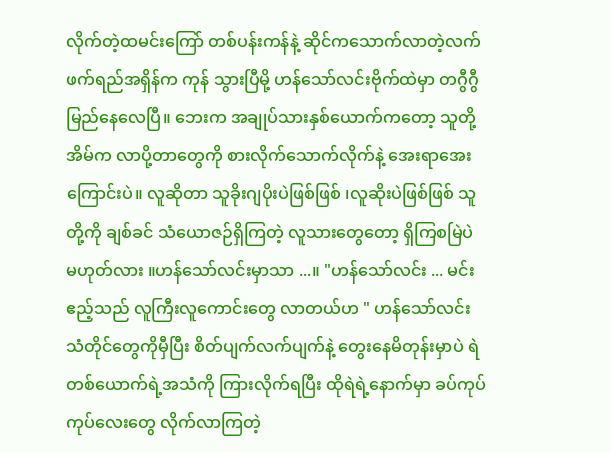လိုက်တဲ့ထမင်းကြော် တစ်ပန်းကန်နဲ့ ဆိုင်ကသောက်လာတဲ့လက်ဖက်ရည်အရှိန်က ကုန် သွားပြီမို့ ဟန်သော်လင်းဗိုက်ထဲမှာ တဂွီဂွီမြည်နေလေပြီ။ ဘေးက အချုပ်သားနှစ်ယောက်ကတော့ သူတို့အိမ်က လာပို့တာတွေကို စားလိုက်သောက်လိုက်နဲ့ အေးရာအေးကြောင်းပဲ။ လူဆိုတာ သူခိုးဂျပိုးပဲဖြစ်ဖြစ် ၊လူဆိုးပဲဖြစ်ဖြစ် သူတို့ကို ချစ်ခင် သံယောဇဉ်ရှိကြတဲ့ လူသားတွေတော့ ရှိကြစမြဲပဲ မဟုတ်လား ။ဟန်သော်လင်းမှာသာ ...။ "ဟန်သော်လင်း ... မင်းဧည့်သည် လူကြီးလူကောင်းတွေ လာတယ်ဟ " ဟန်သော်လင်း သံတိုင်တွေကိုမှီပြီး စိတ်ပျက်လက်ပျက်နဲ့ တွေးနေမိတုန်းမှာပဲ ရဲတစ်ယောက်ရဲ့အသံကို ကြားလိုက်ရပြီး ထိုရဲရဲ့နောက်မှာ ခပ်ကုပ်ကုပ်လေးတွေ လိုက်လာကြတဲ့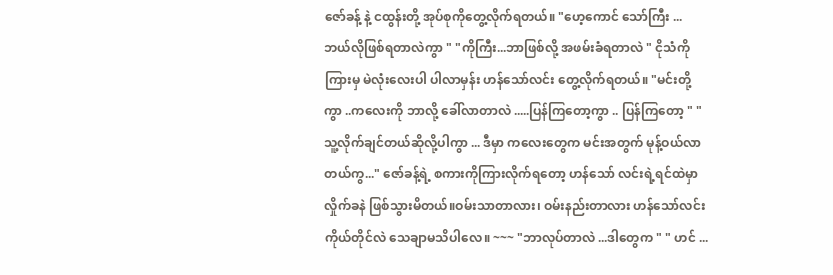ဇော်ခန့် နဲ့ ငထွန်းတို့ အုပ်စုကိုတွေ့လိုက်ရတယ်။ "ဟေ့ကောင် သော်ကြီး ... ဘယ်လိုဖြစ်ရတာလဲကွာ " "ကိုကြီး...ဘာဖြစ်လို့ အဖမ်းခံရတာလဲ " ငိုသံကိုကြားမှ မဲလုံးလေးပါ ပါလာမှန်း ဟန်သော်လင်း တွေ့လိုက်ရတယ်။ "မင်းတို့ကွာ ..ကလေးကို ဘာလို့ ခေါ်လာတာလဲ .....ပြန်ကြတော့ကွာ .. ပြန်ကြတော့ " "သူ့လိုက်ချင်တယ်ဆိုလို့ပါကွာ ... ဒီမှာ ကလေးတွေက မင်းအတွက် မုန့်ဝယ်လာတယ်ကွ..." ဇော်ခန့်ရဲ့ စကားကိုကြားလိုက်ရတော့ ဟန်သော် လင်းရဲ့ရင်ထဲမှာ လှိုက်ခနဲ ဖြစ်သွားမိတယ်။ဝမ်းသာတာလား၊ ဝမ်းနည်းတာလား ဟန်သော်လင်း ကိုယ်တိုင်လဲ သေချာမသိပါလေ။ ~~~ "ဘာလုပ်တာလဲ ...ဒါတွေက " " ဟင် ...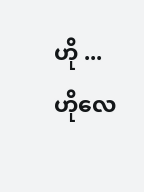ဟို ... ဟိုလေ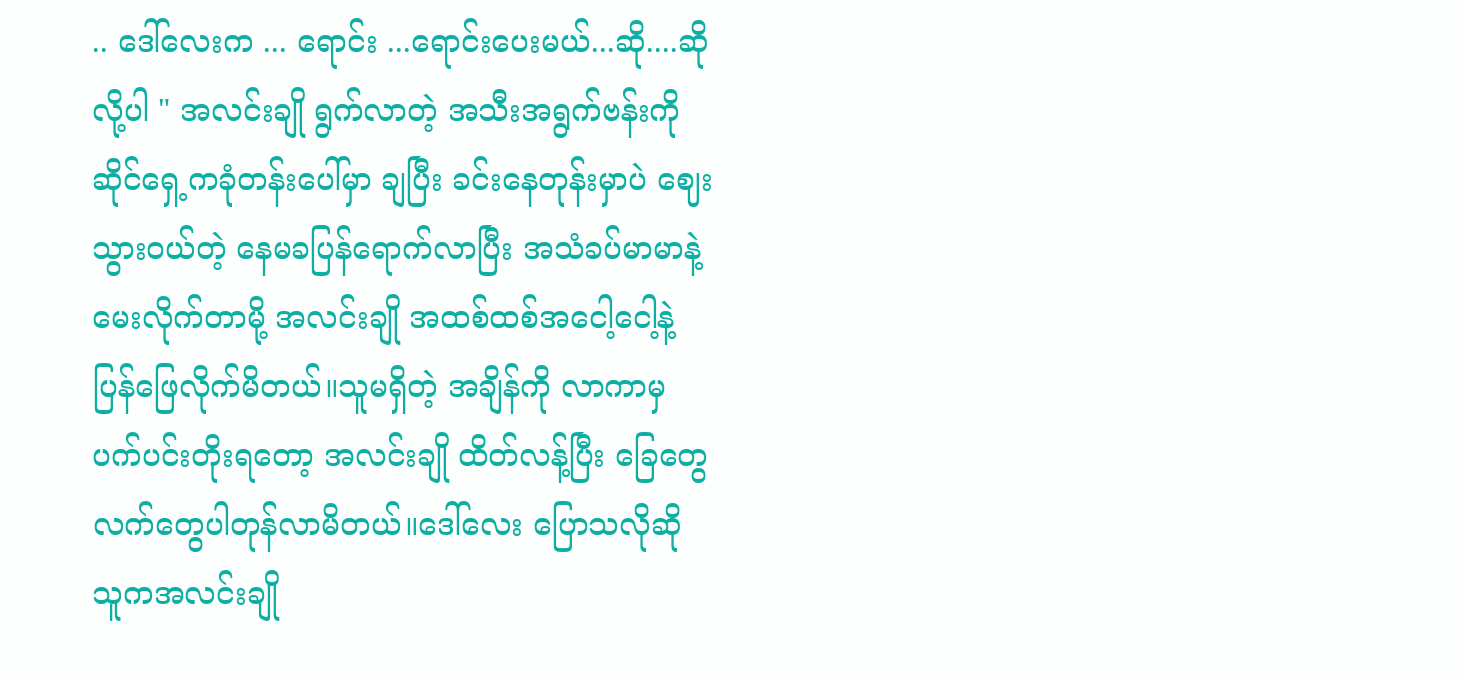.. ဒေါ်လေးက ... ရောင်း ...ရောင်းပေးမယ်...ဆို....ဆိုလို့ပါ " အလင်းချို ရွက်လာတဲ့ အသီးအရွက်ဗန်းကို ဆိုင်ရှေ့ကခုံတန်းပေါ်မှာ ချပြီး ခင်းနေတုန်းမှာပဲ ဈေးသွားဝယ်တဲ့ နေမခပြန်ရောက်လာပြီး အသံခပ်မာမာနဲ့ မေးလိုက်တာမို့ အလင်းချို အထစ်ထစ်အငေါ့ငေါ့နဲ့ ပြန်ဖြေလိုက်မိတယ်။သူမရှိတဲ့ အချိန်ကို လာကာမှ ပက်ပင်းတိုးရတော့ အလင်းချို ထိတ်လန့်ပြီး ခြေတွေလက်တွေပါတုန်လာမိတယ်။ဒေါ်လေး ပြောသလိုဆို သူကအလင်းချို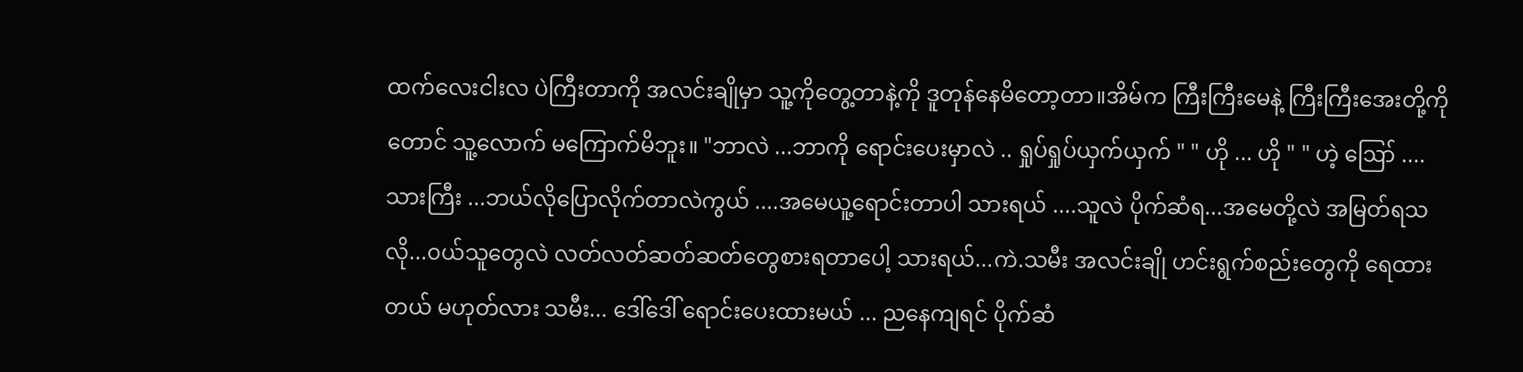ထက်လေးငါးလ ပဲကြီးတာကို အလင်းချိုမှာ သူ့ကိုတွေ့တာနဲ့ကို ဒူတုန်နေမိတော့တာ။အိမ်က ကြီးကြီးမေနဲ့ ကြီးကြီးအေးတို့ကိုတောင် သူ့လောက် မကြောက်မိဘူး။ "ဘာလဲ ...ဘာကို ရောင်းပေးမှာလဲ .. ရှုပ်ရှုပ်ယှက်ယှက် " " ဟို ... ဟို " " ဟဲ့ ဪ ....သားကြီး ...ဘယ်လိုပြောလိုက်တာလဲကွယ် ....အမေယူ့ရောင်းတာပါ သားရယ် ....သူလဲ ပိုက်ဆံရ...အမေတို့လဲ အမြတ်ရသလို...၀ယ်သူတွေလဲ လတ်လတ်ဆတ်ဆတ်တွေစားရတာပေါ့ သားရယ်...ကဲ.သမီး အလင်းချို ဟင်းရွက်စည်းတွေကို ရေထားတယ် မဟုတ်လား သမီး... ဒေါ်ဒေါ် ရောင်းပေးထားမယ် ... ညနေကျရင် ပိုက်ဆံ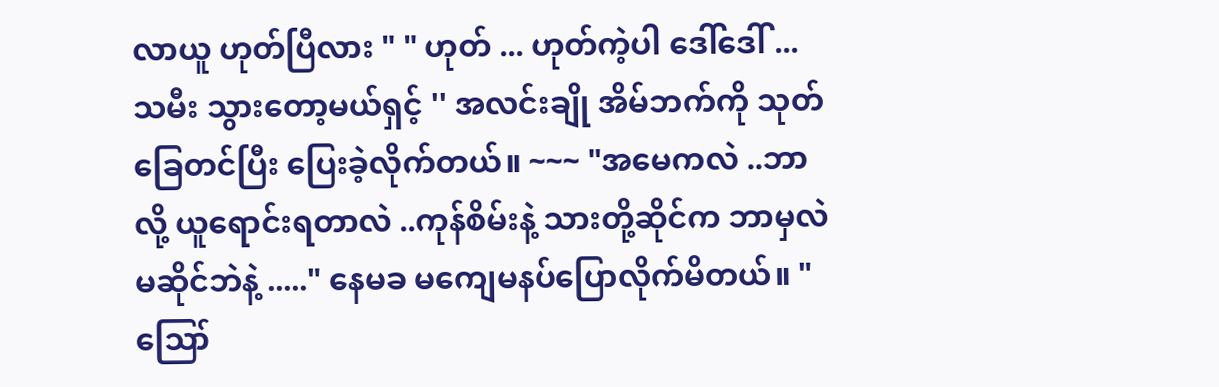လာယူ ဟုတ်ပြီလား " " ဟုတ် ... ဟုတ်ကဲ့ပါ ဒေါ်ဒေါ် ... သမီး သွားတော့မယ်ရှင့် '' အလင်းချို အိမ်ဘက်ကို သုတ်ခြေတင်ပြီး ပြေးခဲ့လိုက်တယ်။ ~~~ "အမေကလဲ ..ဘာလို့ ယူရောင်းရတာလဲ ..ကုန်စိမ်းနဲ့ သားတို့ဆိုင်က ဘာမှလဲ မဆိုင်ဘဲနဲ့ ....." နေမခ မကျေမနပ်ပြောလိုက်မိတယ်။ " ဪ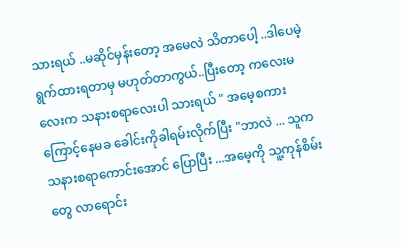သားရယ် ..မဆိုင်မှန်းတော့ အမေလဲ သိတာပေါ့ ..ဒါပေမဲ့ ရွက်ထားရတာမှ မဟုတ်တာကွယ်..ပြီးတော့ ကလေးမလေးက သနားစရာလေးပါ သားရယ် " အမေ့စကားကြောင့်နေမခ ခေါင်းကိုခါရမ်းလိုက်ပြီး "ဘာလဲ ... သူက သနားစရာကောင်းအောင် ပြောပြီး ...အမေ့ကို သူ့ကုန်စိမ်းတွေ လာရောင်း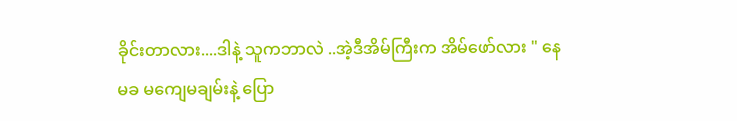ခိုင်းတာလား....ဒါနဲ့ သူကဘာလဲ ..အဲ့ဒီအိမ်ကြီးက အိမ်ဖော်လား " နေမခ မကျေမချမ်းနဲ့ ပြော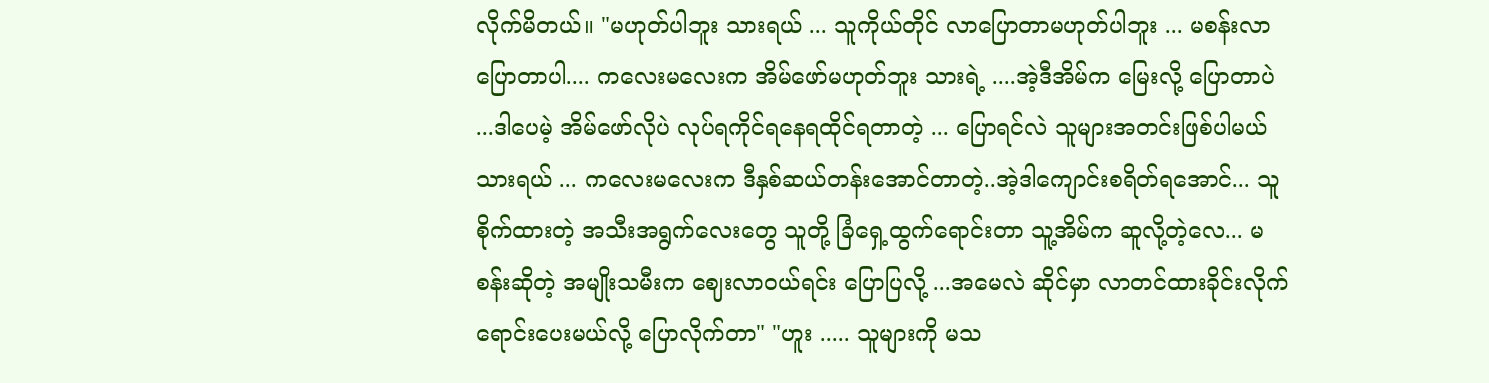လိုက်မိတယ်။ "မဟုတ်ပါဘူး သားရယ် ... သူကိုယ်တိုင် လာပြောတာမဟုတ်ပါဘူး ... မစန်းလာပြောတာပါ.... ကလေးမလေးက အိမ်ဖော်မဟုတ်ဘူး သားရဲ့ ....အဲ့ဒီအိမ်က မြေးလို့ ပြောတာပဲ ...ဒါပေမဲ့ အိမ်ဖော်လိုပဲ လုပ်ရကိုင်ရနေရထိုင်ရတာတဲ့ ... ပြောရင်လဲ သူများအတင်းဖြစ်ပါမယ် သားရယ် ... ကလေးမလေးက ဒီနှစ်ဆယ်တန်းအောင်တာတဲ့..အဲ့ဒါကျောင်းစရိတ်ရအောင်... သူ စိုက်ထားတဲ့ အသီးအရွက်လေးတွေ သူတို့ ခြံရှေ့ထွက်ရောင်းတာ သူ့အိမ်က ဆူလို့တဲ့လေ... မစန်းဆိုတဲ့ အမျိုးသမီးက ဈေးလာဝယ်ရင်း ပြောပြလို့ ...အမေလဲ ဆိုင်မှာ လာတင်ထားခိုင်းလိုက် ရောင်းပေးမယ်လို့ ပြောလိုက်တာ" "ဟူး ..... သူများကို မသ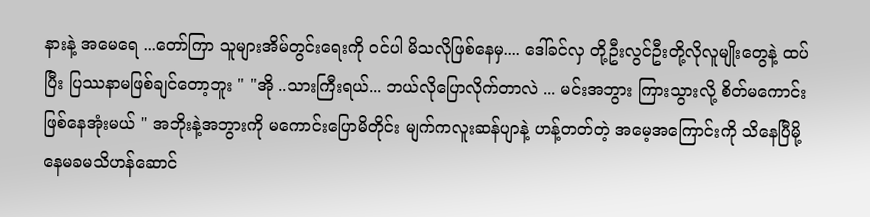နားနဲ့ အမေရေ ...တော်ကြာ သူများအိမ်တွင်းရေးကို ဝင်ပါ မိသလိုဖြစ်နေမှ.... ဒေါ်ခင်လှ တို့ဦးလွင်ဦးတို့လိုလူမျိုးတွေနဲ့ ထပ်ပြီး ပြဿနာမဖြစ်ချင်တော့ဘူး " "အို ..သားကြီးရယ်... ဘယ်လိုပြောလိုက်တာလဲ ... မင်းအဘွား ကြားသွားလို့ စိတ်မကောင်းဖြစ်နေအုံးမယ် " အဘိုးနဲ့အဘွားကို မကောင်းပြောမိတိုင်း မျက်ကလူးဆန်ပျာနဲ့ ဟန့်တတ်တဲ့ အမေ့အကြောင်းကို သိနေပြီမို့ နေမခမသိဟန်ဆောင်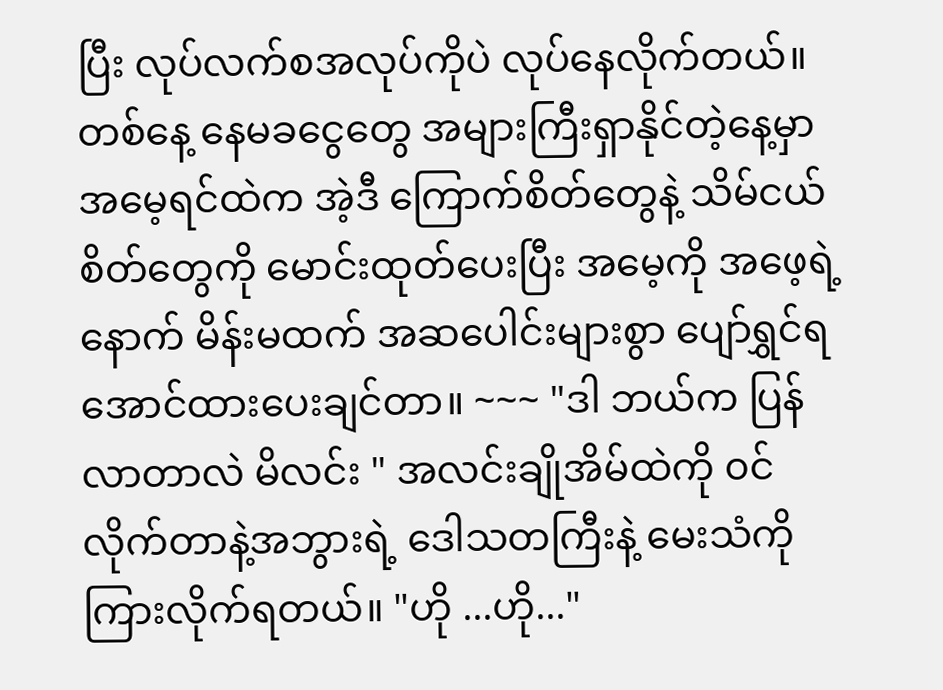ပြီး လုပ်လက်စအလုပ်ကိုပဲ လုပ်နေလိုက်တယ်။တစ်နေ့ နေမခငွေတွေ အများကြီးရှာနိုင်တဲ့နေ့မှာ အမေ့ရင်ထဲက အဲ့ဒီ ကြောက်စိတ်တွေနဲ့ သိမ်ငယ်စိတ်တွေကို မောင်းထုတ်ပေးပြီး အမေ့ကို အဖေ့ရဲ့နောက် မိန်းမထက် အဆပေါင်းများစွာ ပျော်ရွှင်ရအောင်ထားပေးချင်တာ။ ~~~ "ဒါ ဘယ်က ပြန်လာတာလဲ မိလင်း " အလင်းချိုအိမ်ထဲကို ၀င်လိုက်တာနဲ့အဘွားရဲ့ ဒေါသတကြီးနဲ့ မေးသံကိုကြားလိုက်ရတယ်။ "ဟို ...ဟို..."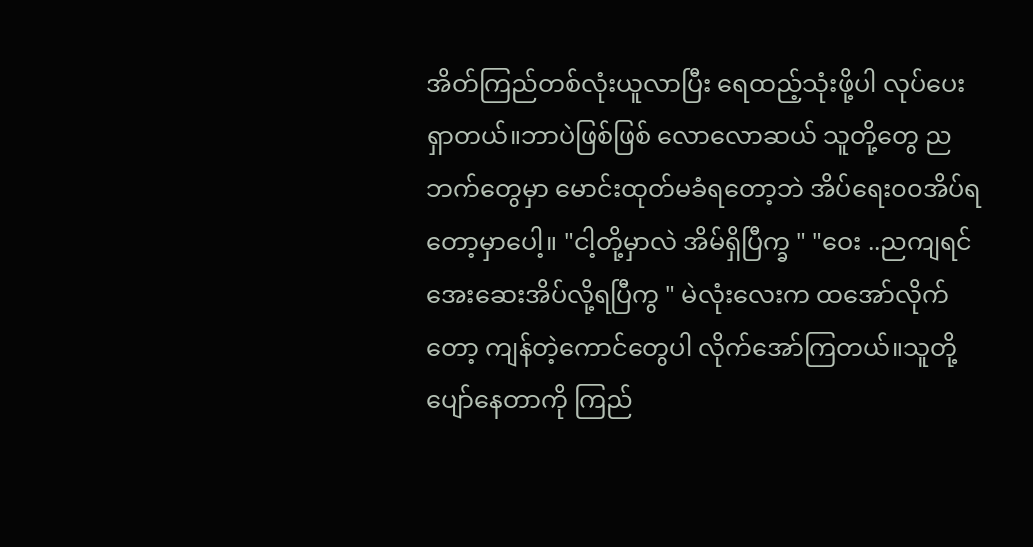အိတ်ကြည်တစ်လုံးယူလာပြီး ရေထည့်သုံးဖို့ပါ လုပ်ပေးရှာတယ်။ဘာပဲဖြစ်ဖြစ် လောလောဆယ် သူတို့တွေ ညဘက်တွေမှာ မောင်းထုတ်မခံရတော့ဘဲ အိပ်ရေး၀၀အိပ်ရတော့မှာပေါ့။ "ငါ့တို့မှာလဲ အိမ်ရှိပြီက္ခ " "ဝေး ..ညကျရင် အေးဆေးအိပ်လို့ရပြီကွ " မဲလုံးလေးက ထအော်လိုက်တော့ ကျန်တဲ့ကောင်တွေပါ လိုက်အော်ကြတယ်။သူတို့ပျော်နေတာကို ကြည်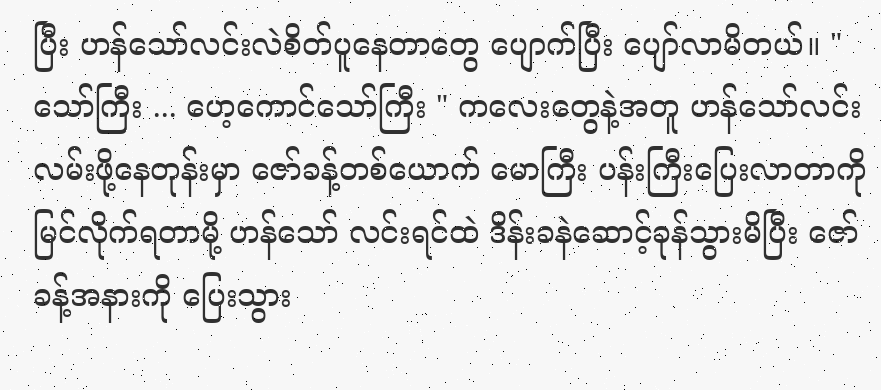ပြီး ဟန်သော်လင်းလဲစိတ်ပူနေတာတွေ ပျောက်ပြီး ပျော်လာမိတယ်။ "သော်ကြီး ... ဟေ့ကောင်သော်ကြီး " ကလေးတွေနဲ့အတူ ဟန်သော်လင်း လမ်းဖို့နေတုန်းမှာ ဇော်ခန့်တစ်ယောက် မောကြီး ပန်းကြီးပြေးလာတာကို မြင်လိုက်ရတာမို့ ဟန်သော် လင်းရင်ထဲ ဒိန်းခနဲဆောင့်ခုန်သွားမိပြီး ဇော်ခန့်အနားကို ပြေးသွား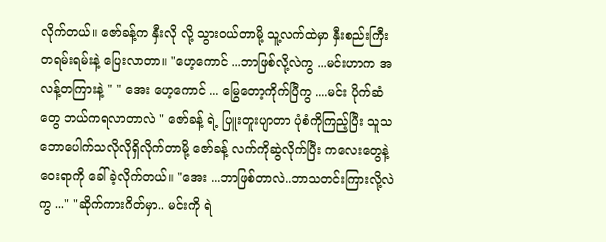လိုက်တယ်။ ဇော်ခန့်က နှီးလို လို့ သွားဝယ်တာမို့ သူ့လက်ထဲမှာ နှီးစည်းကြီးတရမ်းရမ်းနဲ့ ပြေးလာတာ။ "ဟေ့ကောင် ...ဘာဖြစ်လို့လဲကွ ...မင်းဟာက အလန့်တကြားနဲ့ " " အေး ဟေ့ကောင် ... မြွေတော့ကိုက်ပြီကွ ....မင်း ပိုက်ဆံတွေ ဘယ်ကရလာတာလဲ " ဇော်ခန့် ရဲ့ ပြူးတူးပျာတာ ပုံစံကိုကြည့်ပြီး သူသဘောပေါက်သလိုလိုရှိလိုက်တာမို့ ဇော်ခန့် လက်ကိုဆွဲလိုက်ပြီး ကလေးတွေနဲ့ဝေးရာကို ခေါ်ခဲ့လိုက်တယ်။ "အေး ...ဘာဖြစ်တာလဲ..ဘာသတင်းကြားလို့လဲကွ ..." "ဆိုက်ကားဂိတ်မှာ.. မင်းကို ရဲ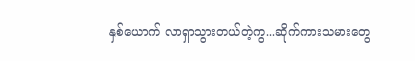နှစ်ယောက် လာရှာသွားတယ်တဲ့ကွ...ဆိုက်ကားသမားတွေ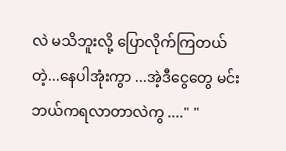လဲ မသိဘူးလို့ ပြောလိုက်ကြတယ်တဲ့...နေပါအုံးကွာ ...အဲ့ဒီငွေတွေ မင်းဘယ်ကရလာတာလဲကွ ...." "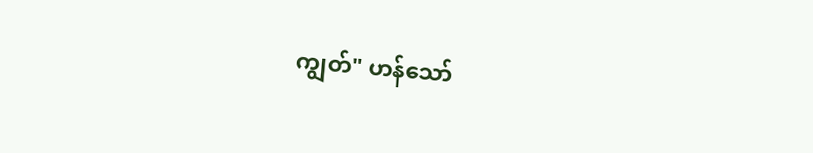ကျွတ်" ဟန်သော်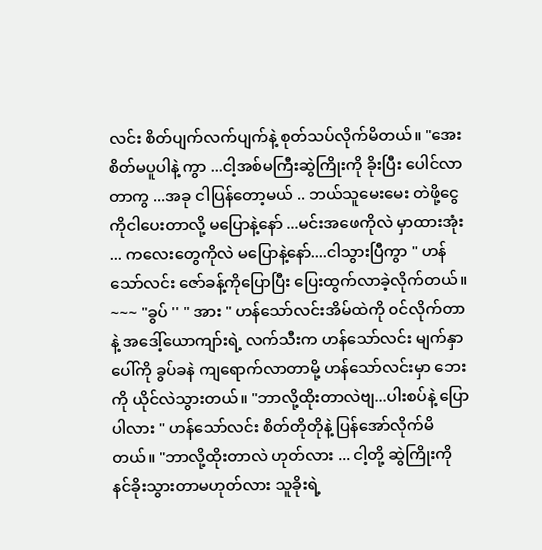လင်း စိတ်ပျက်လက်ပျက်နဲ့ စုတ်သပ်လိုက်မိတယ်။ "အေး စိတ်မပူပါနဲ့ ကွာ ...ငါ့အစ်မကြီးဆွဲကြိုးကို ခိုးပြီး ပေါင်လာတာကွ ...အခု ငါပြန်တော့မယ် .. ဘယ်သူမေးမေး တဲဖို့ငွေကိုငါပေးတာလို့ မပြောနဲ့နော် ...မင်းအဖေကိုလဲ မှာထားအုံး ... ကလေးတွေကိုလဲ မပြောနဲ့နော်....ငါသွားပြီကွာ " ဟန်သော်လင်း ဇော်ခန့်ကိုပြောပြီး ပြေးထွက်လာခဲ့လိုက်တယ်။ ~~~ "ခွပ် '' " အား " ဟန်သော်လင်းအိမ်ထဲကို ၀င်လိုက်တာနဲ့ အဒေါ့်ယောကျာ်းရဲ့ လက်သီးက ဟန်သော်လင်း မျက်နှာပေါ်ကို ခွပ်ခနဲ ကျရောက်လာတာမို့ ဟန်သော်လင်းမှာ ဘေးကို ယိုင်လဲသွားတယ်။ "ဘာလို့ထိုးတာလဲဗျ...ပါးစပ်နဲ့ ပြောပါလား " ဟန်သော်လင်း စိတ်တိုတိုနဲ့ ပြန်အော်လိုက်မိတယ်။ "ဘာလို့ထိုးတာလဲ ဟုတ်လား ... ငါ့တို့ ဆွဲကြိုးကို နင်ခိုးသွားတာမဟုတ်လား သူခိုးရဲ့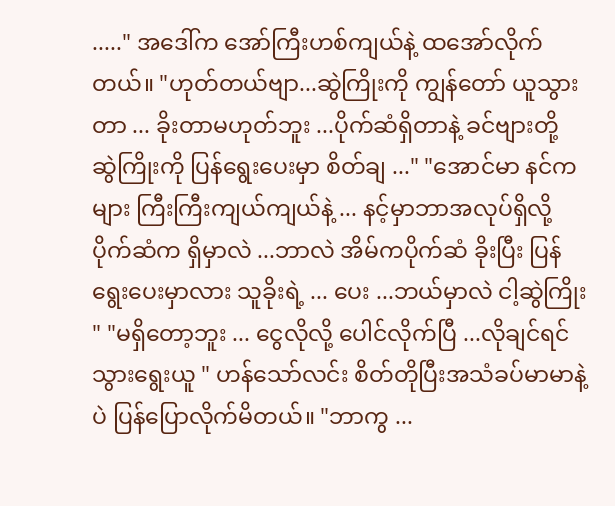....." အဒေါ်က အော်ကြီးဟစ်ကျယ်နဲ့ ထအော်လိုက်တယ်။ "ဟုတ်တယ်ဗျာ...ဆွဲကြိုးကို ကျွန်တော် ယူသွားတာ ... ခိုးတာမဟုတ်ဘူး ...ပိုက်ဆံရှိတာနဲ့ ခင်ဗျားတို့ ဆွဲကြိုးကို ပြန်ရွေးပေးမှာ စိတ်ချ ..." "အောင်မာ နင်ကများ ကြီးကြီးကျယ်ကျယ်နဲ့ ... နင့်မှာဘာအလုပ်ရှိလို့ ပိုက်ဆံက ရှိမှာလဲ ...ဘာလဲ အိမ်ကပိုက်ဆံ ခိုးပြီး ပြန်ရွေးပေးမှာလား သူခိုးရဲ့ ... ပေး ...ဘယ်မှာလဲ ငါ့ဆွဲကြိုး " "မရှိတော့ဘူး ... ငွေလိုလို့ ပေါင်လိုက်ပြီ ...လိုချင်ရင် သွားရွေးယူ " ဟန်သော်လင်း စိတ်တိုပြီးအသံခပ်မာမာနဲ့ပဲ ပြန်ပြောလိုက်မိတယ်။ "ဘာကွ ...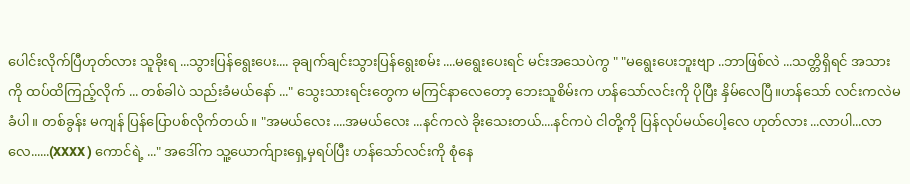ပေါင်းလိုက်ပြီဟုတ်လား သူခိုးရ ...သွားပြန်ရွေးပေး.... ခုချက်ချင်းသွားပြန်ရွေးစမ်း ....မရွေးပေးရင် မင်းအသေပဲကွ " "မရွေးပေးဘူးဗျာ ..ဘာဖြစ်လဲ ...သတ္တိရှိရင် အသားကို ထပ်ထိကြည့်လိုက် ... တစ်ခါပဲ သည်းခံမယ်နော် ..." သွေးသားရင်းတွေက မကြင်နာလေတော့ ဘေးသူစိမ်းက ဟန်သော်လင်းကို ပိုပြီး နှိမ်လေပြီ။ဟန်သော် လင်းကလဲမခံပါ။ တစ်ခွန်း မကျန် ပြန်ပြောပစ်လိုက်တယ်။ "အမယ်လေး ....အမယ်လေး ...နင်ကလဲ ခိုးသေးတယ်....နင်ကပဲ ငါတို့ကို ပြန်လုပ်မယ်ပေါ့လေ ဟုတ်လား ...လာပါ...လာလေ......(XXXX ) ကောင်ရဲ့ ..." အဒေါ်က သူ့ယောက်ျားရှေ့မှရပ်ပြီး ဟန်သော်လင်းကို စုံနေ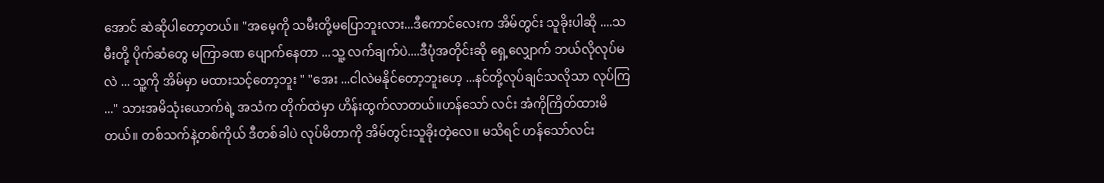အောင် ဆဲဆိုပါတော့တယ်။ "အမေ့ကို သမီးတို့မပြောဘူးလား...ဒီကောင်လေးက အိမ်တွင်း သူခိုးပါဆို ....သမီးတို့ ပိုက်ဆံတွေ မကြာခဏ ပျောက်နေတာ ...သူ့ လက်ချက်ပဲ....ဒီပုံအတိုင်းဆို ရှေ့လျှောက် ဘယ်လိုလုပ်မလဲ ... သူ့ကို အိမ်မှာ မထားသင့်တော့ဘူး " "အေး ...ငါလဲမနိုင်တော့ဘူးဟေ့ ...နင်တို့လုပ်ချင်သလိုသာ လုပ်ကြ ..." သားအမိသုံးယောက်ရဲ့ အသံက တိုက်ထဲမှာ ဟိန်းထွက်လာတယ်။ဟန်သော် လင်း အံကိုကြိတ်ထားမိတယ်။ တစ်သက်နဲ့တစ်ကိုယ် ဒီတစ်ခါပဲ လုပ်မိတာကို အိမ်တွင်းသူခိုးတဲ့လေ။ မသိရင် ဟန်သော်လင်း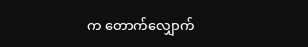က တောက်လျှောက်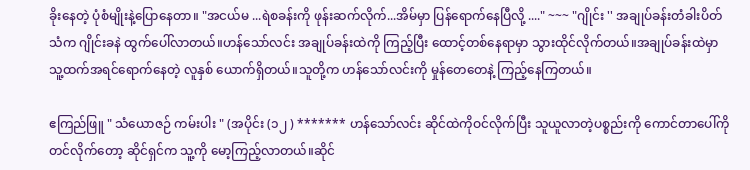ခိုးနေတဲ့ ပုံစံမျိုးနဲ့ပြောနေတာ။ "အငယ်မ ...ရဲစခန်းကို ဖုန်းဆက်လိုက်...အိမ်မှာ ပြန်ရောက်နေပြီလို့ ...." ~~~ "ဂျိုင်း '' အချုပ်ခန်းတံခါးပိတ်သံက ဂျိုင်းခနဲ ထွက်ပေါ်လာတယ်။ဟန်သော်လင်း အချုပ်ခန်းထဲကို ကြည့်ပြီး ထောင့်တစ်နေရာမှာ သွားထိုင်လိုက်တယ်။အချုပ်ခန်းထဲမှာ သူ့ထက်အရင်ရောက်နေတဲ့ လူနှစ် ယောက်ရှိတယ်။သူတို့က ဟန်သော်လင်းကို မှုန်တေတေနဲ့ ကြည့်နေကြတယ်။

ဧကြည်ဖြူ " သံယောဇဉ် ကမ်းပါး " (အပိုင်း (၁၂ ) ******* ဟန်သော်လင်း ဆိုင်ထဲကိုဝင်လိုက်ပြီး သူယူလာတဲ့ပစ္စည်းကို ကောင်တာပေါ်ကိုတင်လိုက်တော့ ဆိုင်ရှင်က သူ့ကို မော့ကြည့်လာတယ်။ဆိုင်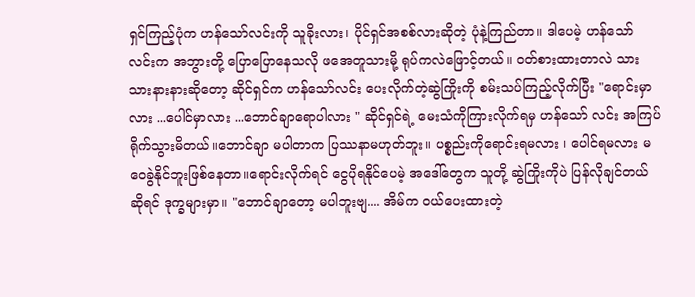ရှင်ကြည့်ပုံက ဟန်သော်လင်းကို သူခိုးလား၊ ပိုင်ရှင်အစစ်လားဆိုတဲ့ ပုံနဲ့ကြည်တာ။ ဒါပေမဲ့ ဟန်သော်လင်းက အဘွားတို့ ပြောပြောနေသလို ဖအေတူသားမို့ ရုပ်ကလဲဖြောင့်တယ်။ ဝတ်စားထားတာလဲ သားသားနားနားဆိုတော့ ဆိုင်ရှင်က ဟန်သော်လင်း ပေးလိုက်တဲ့ဆွဲကြိုးကို စမ်းသပ်ကြည့်လိုက်ပြီး "ရောင်းမှာလား ...ပေါင်မှာလား ...ဘောင်ချာရောပါလား " ဆိုင်ရှင်ရဲ့ မေးသံကိုကြားလိုက်ရမှ ဟန်သော် လင်း အကြပ်ရိုက်သွားမိတယ်။ဘောင်ချာ မပါတာက ပြဿနာမဟုတ်ဘူး။ ပစ္စည်းကိုရောင်းရမလား ၊ ပေါင်ရမလား မဝေခွဲနိုင်ဘူးဖြစ်နေတာ။ရောင်းလိုက်ရင် ငွေပိုရနိုင်ပေမဲ့ အဒေါ်တွေက သူတို့ ဆွဲကြိုးကိုပဲ ပြန်လိုချင်တယ်ဆိုရင် ဒုက္ခများမှာ။ "ဘောင်ချာတော့ မပါဘူးဗျ.... အိမ်က ဝယ်ပေးထားတဲ့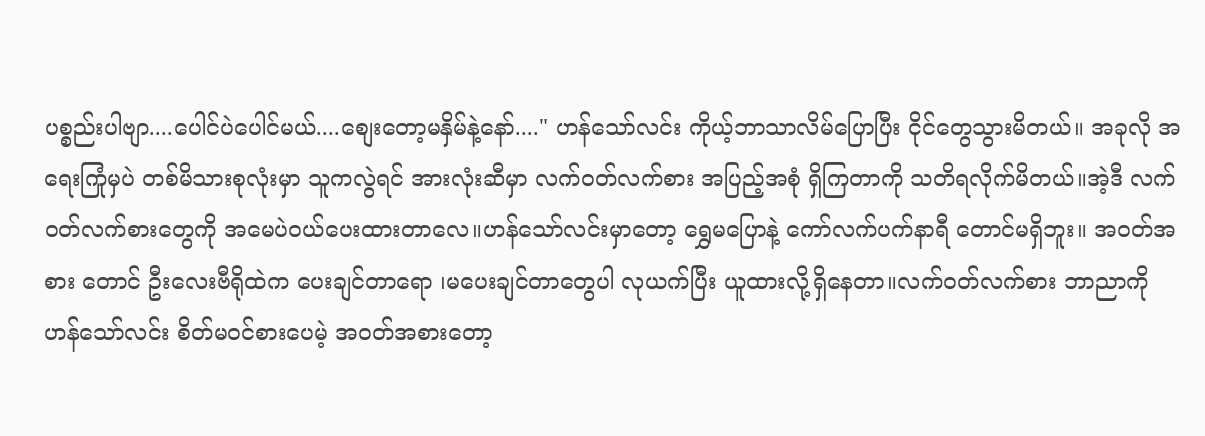ပစ္စည်းပါဗျာ....ပေါင်ပဲပေါင်မယ်....စျေးတော့မနှိမ်နဲ့နော်...." ဟန်သော်လင်း ကိုယ့်ဘာသာလိမ်ပြောပြီး ငိုင်တွေသွားမိတယ်။ အခုလို အရေးကြုံမှပဲ တစ်မိသားစုလုံးမှာ သူကလွဲရင် အားလုံးဆီမှာ လက်ဝတ်လက်စား အပြည့်အစုံ ရှိကြတာကို သတိရလိုက်မိတယ်။အဲ့ဒီ လက်ဝတ်လက်စားတွေကို အမေပဲဝယ်ပေးထားတာလေ။ဟန်သော်လင်းမှာတော့ ရွှေမပြောနဲ့ ကော်လက်ပက်နာရီ တောင်မရှိဘူး။ အဝတ်အစား တောင် ဦးလေးဗီရိုထဲက ပေးချင်တာရော ၊မပေးချင်တာတွေပါ လုယက်ပြီး ယူထားလို့ရှိနေတာ။လက်ဝတ်လက်စား ဘာညာကို ဟန်သော်လင်း စိတ်မဝင်စားပေမဲ့ အဝတ်အစားတော့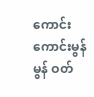ကောင်းကောင်းမွန်မွန် ဝတ်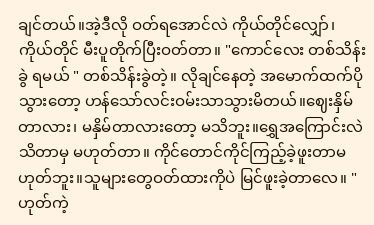ချင်တယ်။အဲ့ဒီလို ဝတ်ရအောင်လဲ ကိုယ်တိုင်လျှော်၊ ကိုယ်တိုင် မီးပူတိုက်ပြီးဝတ်တာ။ "ကောင်လေး တစ်သိန်းခွဲ ရမယ် " တစ်သိန်းခွဲတဲ့။ လိုချင်နေတဲ့ အမောက်ထက်ပိုသွားတော့ ဟန်သော်လင်းဝမ်းသာသွားမိတယ်။ဈေးနှိမ်တာလား၊ မနှိမ်တာလားတော့ မသိဘူး။ရွှေအကြောင်းလဲ သိတာမှ မဟုတ်တာ။ ကိုင်တောင်ကိုင်ကြည့်ခဲ့ဖူးတာမဟုတ်ဘူး။သူများတွေဝတ်ထားကိုပဲ မြင်ဖူးခဲ့တာလေ။ "ဟုတ်ကဲ့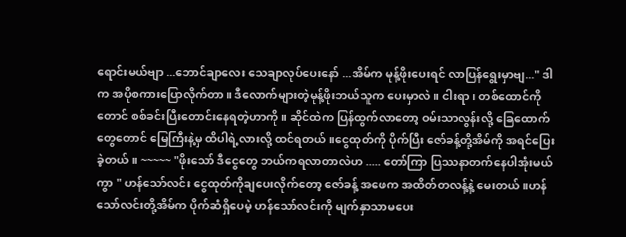ရောင်းမယ်ဗျာ ...ဘောင်ချာလေး သေချာလုပ်ပေးနော် ...အိမ်က မုန့်ဖိုးပေးရင် လာပြန်ရွေးမှာဗျ..." ဒါက အပိုစကားပြောလိုက်တာ။ ဒီလောက်များတဲ့မုန့်ဖိုးဘယ်သူက ပေးမှာလဲ။ ငါးရာ၊ တစ်ထောင်ကိုတောင် စစ်ခင်းပြီးတောင်းနေရတဲ့ဟာကို။ ဆိုင်ထဲက ပြန်ထွက်လာတော့ ဝမ်းသာလွန်းလို့ ခြေထောက်တွေတောင် မြေကြီးနဲ့မှ ထိပါရဲ့လားလို့ ထင်ရတယ်။ငွေထုတ်ကို ပိုက်ပြီး ဇော်ခန့်တို့အိမ်ကို အရင်ပြေးခဲ့တယ်။ ~~~~~ "ဖိုးသော် ဒီငွေတွေ ဘယ်ကရလာတာလဲဟ ..... တော်ကြာ ပြဿနာတက်နေပါအုံးမယ်ကွာ " ဟန်သော်လင်း ငွေထုတ်ကိုချပေးလိုက်တော့ ဇော်ခန့် အဖေက အထိတ်တလန့်နဲ့ မေးတယ်။ဟန်သော်လင်းတို့အိမ်က ပိုက်ဆံရှိပေမဲ့ ဟန်သော်လင်းကို မျက်နှာသာမပေး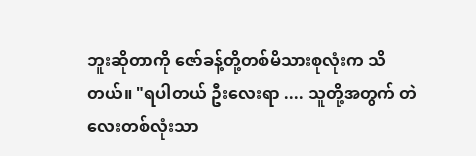ဘူးဆိုတာကို ဇော်ခန့်တို့တစ်မိသားစုလုံးက သိတယ်။ "ရပါတယ် ဦးလေးရာ .... သူတို့အတွက် တဲလေးတစ်လုံးသာ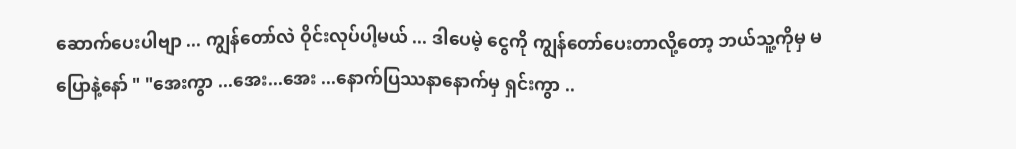ဆောက်ပေးပါဗျာ ... ကျွန်တော်လဲ ဝိုင်းလုပ်ပါ့မယ် ... ဒါပေမဲ့ ငွေကို ကျွန်တော်ပေးတာလို့တော့ ဘယ်သူ့ကိုမှ မပြောနဲ့နော် " "အေးကွာ ...အေး...အေး ...နောက်ပြဿနာနောက်မှ ရှင်းကွာ ..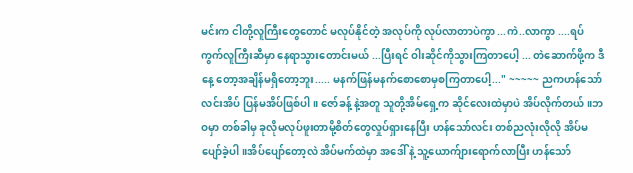မင်းက ငါတို့လူကြီးတွေတောင် မလုပ်နိုင်တဲ့ အလုပ်ကို လုပ်လာတာပဲကွာ ...ကဲ..လာကွာ ....ရပ်ကွက်လူကြီးဆီမှာ နေရာသွားတောင်းမယ် ...ပြီးရင် ဝါးဆိုင်ကိုသွားကြတာပေါ့ ... တဲဆောက်ဖို့က ဒီနေ့ တော့အချိန်မရှိတော့ဘူး..... မနက်ဖြန်မနက်စောစောမှစကြတာပေါ့..." ~~~~~ ညကဟန်သော်လင်းအိပ် ပြန်မအိပ်ဖြစ်ပါ။ ဇော်ခန့် နဲ့အတူ သူတို့အိမ်ရှေ့က ဆိုင်လေးထဲမှာပဲ အိပ်လိုက်တယ်။ဘဝမှာ တစ်ခါမှ ခုလိုမလုပ်ဖူးတာမို့စိတ်တွေလှုပ်ရှားနေပြီး ဟန်သော်လင်း တစ်ညလုံးလိုလို အိပ်မပျော်ခဲ့ပါ။အိပ်ပျော်တော့လဲ အိပ်မက်ထဲမှာ အဒေါ် နဲ့ သူ့ယောက်ျားရောက်လာပြီး ဟန်သော်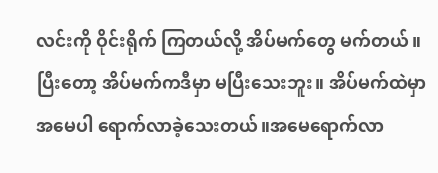လင်းကို ဝိုင်းရိုက် ကြတယ်လို့ အိပ်မက်တွေ မက်တယ်။ပြီးတော့ အိပ်မက်ကဒီမှာ မပြီးသေးဘူး။ အိပ်မက်ထဲမှာ အမေပါ ရောက်လာခဲ့သေးတယ်။အမေရောက်လာ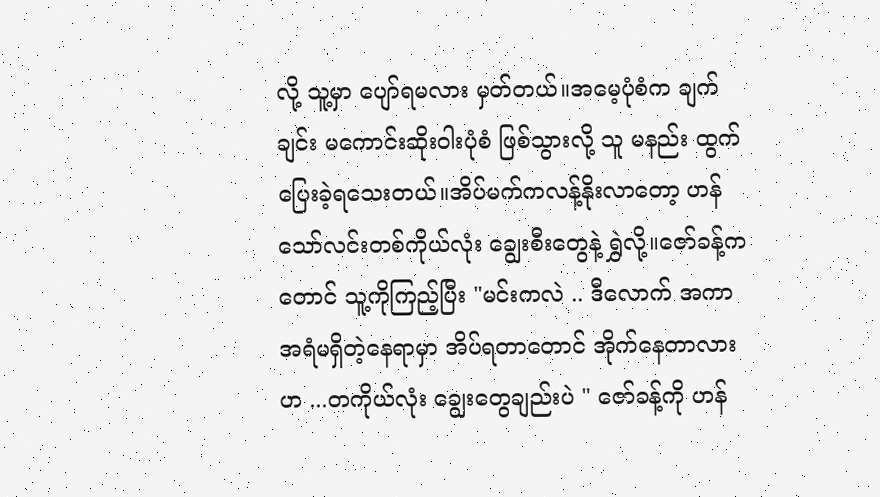လို့ သူ့မှာ ပျော်ရမလား မှတ်တယ်။အမေ့ပုံစံက ချက်ချင်း မကောင်းဆိုးဝါးပုံစံ ဖြစ်သွားလို့ သူ မနည်း ထွက်ပြေးခဲ့ရသေးတယ်။အိပ်မက်ကလန့်နိုးလာတော့ ဟန်သော်လင်းတစ်ကိုယ်လုံး ချွေးစီးတွေနဲ့ ရွှဲလို့။ဇော်ခန့်ကတောင် သူ့ကိုကြည့်ပြီး "မင်းကလဲ .. ဒီလောက် အကာအရံမရှိတဲ့နေရာမှာ အိပ်ရတာတောင် အိုက်နေတာလားဟ ...တကိုယ်လုံး ချွေးတွေချည်းပဲ " ဇော်ခန့်ကို ဟန်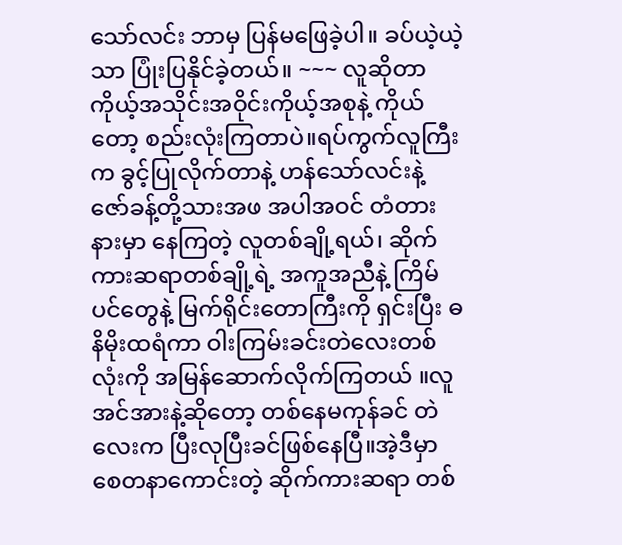သော်လင်း ဘာမှ ပြန်မဖြေခဲ့ပါ။ ခပ်ယဲ့ယဲ့သာ ပြုံးပြနိုင်ခဲ့တယ်။ ~~~ လူဆိုတာ ကိုယ့်အသိုင်းအဝိုင်းကိုယ့်အစုနဲ့ ကိုယ်တော့ စည်းလုံးကြတာပဲ။ရပ်ကွက်လူကြီးက ခွင့်ပြုလိုက်တာနဲ့ ဟန်သော်လင်းနဲ့ ဇော်ခန့်တို့သားအဖ အပါအဝင် တံတားနားမှာ နေကြတဲ့ လူတစ်ချို့ရယ်၊ ဆိုက်ကားဆရာတစ်ချို့ရဲ့ အကူအညီနဲ့ ကြိမ်ပင်တွေနဲ့ မြက်ရိုင်းတောကြီးကို ရှင်းပြီး ဓနိမိုးထရံကာ ဝါးကြမ်းခင်းတဲလေးတစ်လုံးကို အမြန်ဆောက်လိုက်ကြတယ် ။လူအင်အားနဲ့ဆိုတော့ တစ်နေမကုန်ခင် တဲလေးက ပြီးလုပြီးခင်ဖြစ်နေပြီ။အဲ့ဒီမှာ စေတနာကောင်းတဲ့ ဆိုက်ကားဆရာ တစ်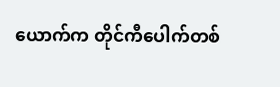ယောက်က တိုင်ကီပေါက်တစ်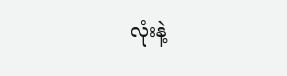လုံးနဲ့